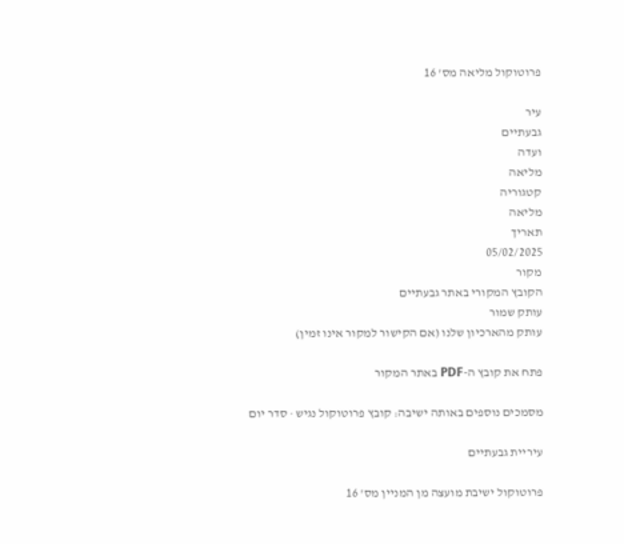פרוטוקול מליאה מס' 16

עיר
גבעתיים
ועדה
מליאה
קטגוריה
מליאה
תאריך
05/02/2025
מקור
הקובץ המקורי באתר גבעתיים
עותק שמור
עותק מהארכיון שלנו (אם הקישור למקור אינו זמין)

פתח את קובץ ה-PDF באתר המקור

מסמכים נוספים באותה ישיבה: קובץ פרוטוקול נגיש · סדר יום

עיריית גבעתיים

פרוטוקול ישיבת מועצה מן המניין מס' 16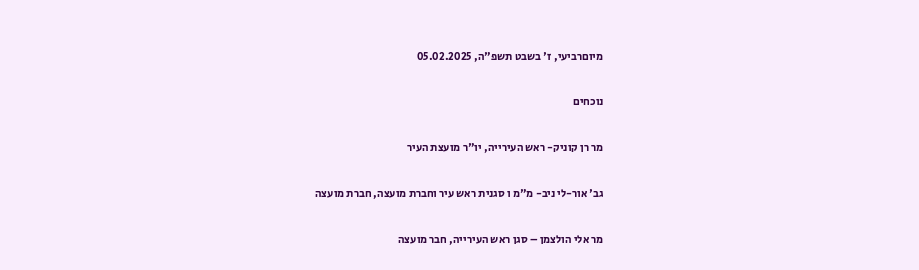מיוםרביעי, ז' בשבט תשפ"ה, 05.02.2025

נוכחים

מר רן קוניק- ראש העירייה, יו"ר מועצת העיר

גב' אור-לי ניב- מ"מ ו סגנית ראש עיר וחברת מועצה, חברת מועצה

מר אלי הולצמן – סגן ראש העירייה, חבר מועצה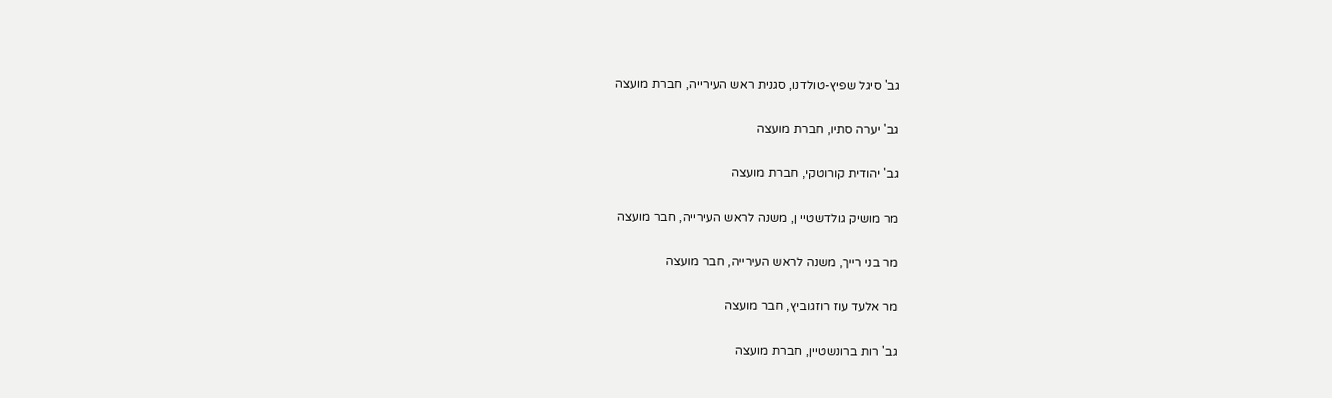גב' סיגל שפיץ-טולדנו, סגנית ראש העירייה, חברת מועצה

גב' יערה סתיו, חברת מועצה

גב' יהודית קורוטקי, חברת מועצה

מר מושיק גולדשטיי ן, משנה לראש העירייה, חבר מועצה

מר בני רייך, משנה לראש העירייה, חבר מועצה

מר אלעד עוז רוזגוביץ, חבר מועצה

גב' רות ברונשטיין, חברת מועצה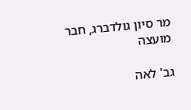מר סיון גולדברג, חבר מועצה

גב' לאה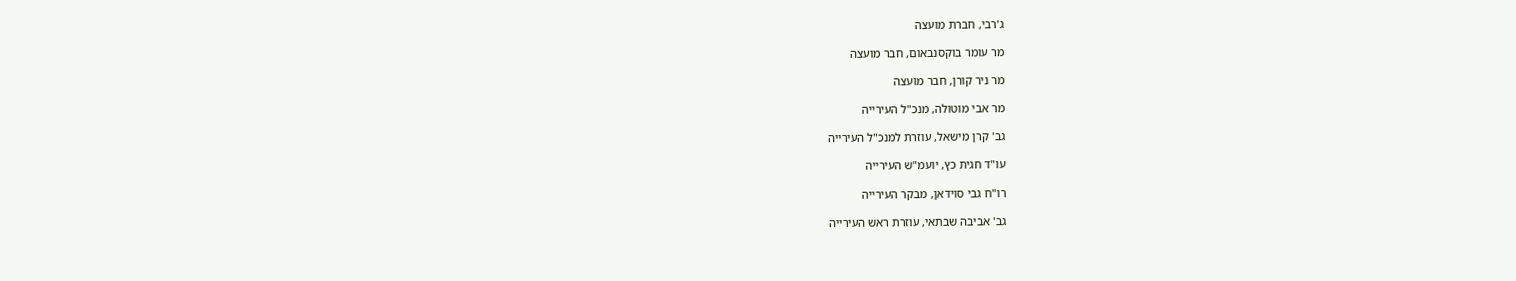ג'רבי, חברת מועצה

מר עומר בוקסנבאום, חבר מועצה

מר ניר קורן, חבר מועצה

מר אבי מוטולה, מנכ"ל העירייה

גב' קרן מישאל, עוזרת למנכ"ל העירייה

עו"ד חגית כץ, יועמ"ש העירייה

רו"ח גבי סוידאן, מבקר העירייה

גב' אביבה שבתאי, עוזרת ראש העירייה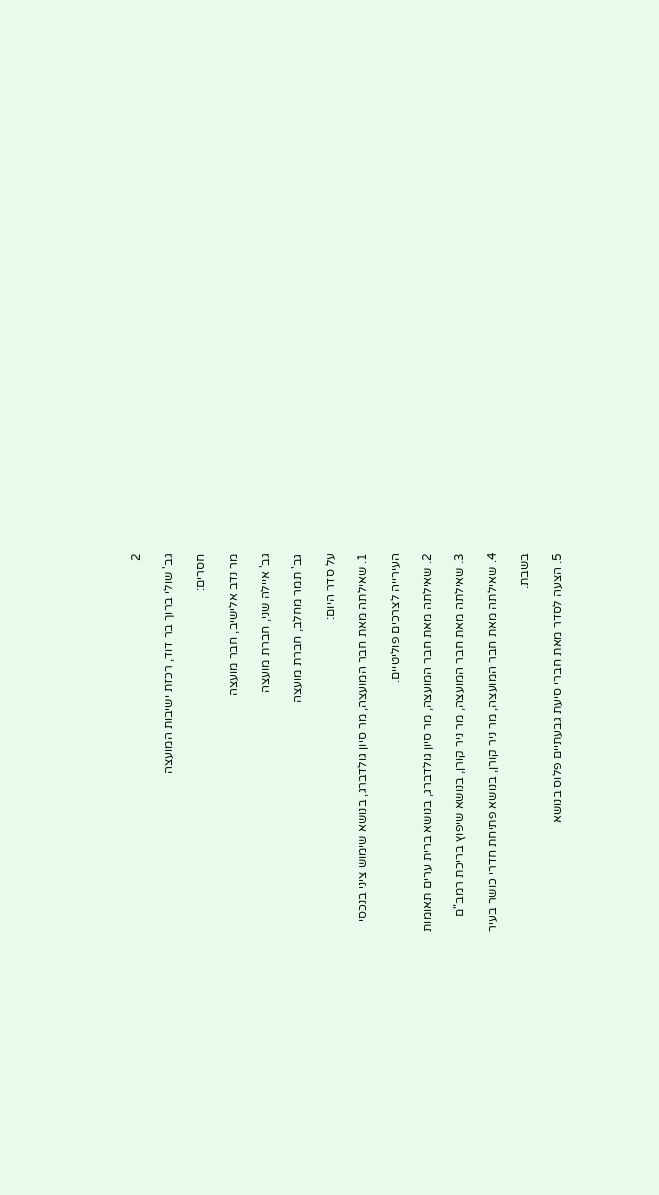2

גב' שולי ברוך בר דוד, רכזת ישיבות המועצה

חסרים:

מר נדב אלישיב, חבר מועצה

גב' איילה שני, חברת מועצה

גב' תמר מחלב, חברת מועצה

על סדר היום:

1. שאילתה מאת חבר המועצה, מר סיון גולדברג, בנושא שימוש ציני בנכסי

העירייה לצרכים פוליטיים.

2. שאילתה מאת חבר המועצה, מר סיון גולדברג, בנושא ברית ערים תאומות

3. שאילתה מאת חבר המועצה, מר ניר קורן, בנושא שיפוץ בריכת רמב"ם

4. שאילתה מאת חבר המועצה, מר ניר קורן, בנושא פתיחת חדרי כושר בעיר

בשבת.

5. הצעה לסדר מאת חברי סיעת גבעתיים פלוס בנושא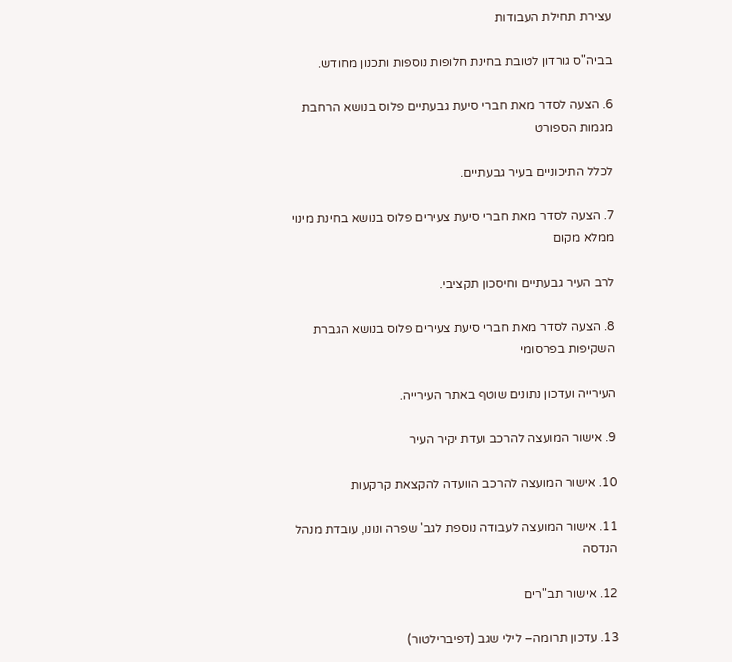עצירת תחילת העבודות

בביה"ס גורדון לטובת בחינת חלופות נוספות ותכנון מחודש.

6. הצעה לסדר מאת חברי סיעת גבעתיים פלוס בנושא הרחבת מגמות הספורט

לכלל התיכוניים בעיר גבעתיים.

7. הצעה לסדר מאת חברי סיעת צעירים פלוס בנושא בחינת מינוי ממלא מקום

לרב העיר גבעתיים וחיסכון תקציבי.

8. הצעה לסדר מאת חברי סיעת צעירים פלוס בנושא הגברת השקיפות בפרסומי

העירייה ועדכון נתונים שוטף באתר העירייה.

9. אישור המועצה להרכב ועדת יקיר העיר

10. אישור המועצה להרכב הוועדה להקצאת קרקעות

11. אישור המועצה לעבודה נוספת לגב' שפרה ונונו, עובדת מנהל הנדסה

12. אישור תב"רים

13. עדכון תרומה– לילי שגב (דפיברילטור)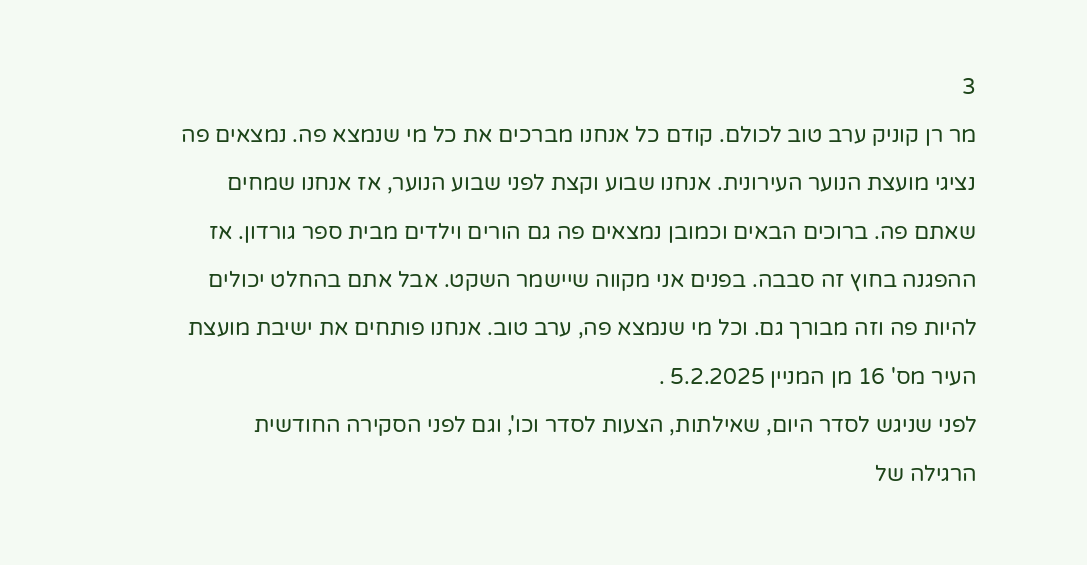3

מר רן קוניק ערב טוב לכולם. קודם כל אנחנו מברכים את כל מי שנמצא פה. נמצאים פה

נציגי מועצת הנוער העירונית. אנחנו שבוע וקצת לפני שבוע הנוער, אז אנחנו שמחים

שאתם פה. ברוכים הבאים וכמובן נמצאים פה גם הורים וילדים מבית ספר גורדון. אז

ההפגנה בחוץ זה סבבה. בפנים אני מקווה שיישמר השקט. אבל אתם בהחלט יכולים

להיות פה וזה מבורך גם. וכל מי שנמצא פה, ערב טוב. אנחנו פותחים את ישיבת מועצת

העיר מס' 16 מן המניין 5.2.2025 .

לפני שניגש לסדר היום, שאילתות, הצעות לסדר וכו', וגם לפני הסקירה החודשית

הרגילה של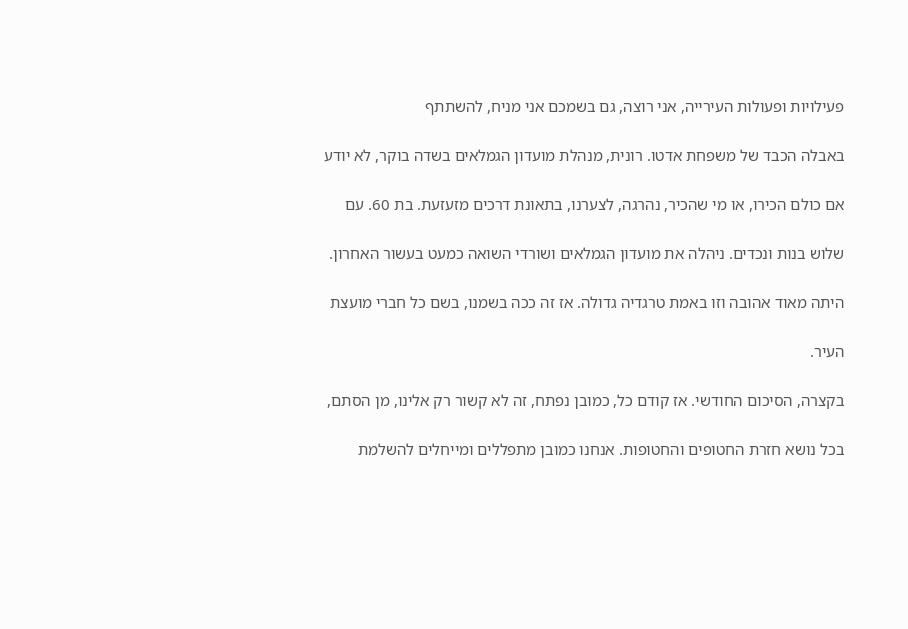פעילויות ופעולות העירייה, אני רוצה, גם בשמכם אני מניח, להשתתף

באבלה הכבד של משפחת אדטו. רונית, מנהלת מועדון הגמלאים בשדה בוקר, לא יודע

אם כולם הכירו, או מי שהכיר, נהרגה, לצערנו, בתאונת דרכים מזעזעת. בת 60. עם

שלוש בנות ונכדים. ניהלה את מועדון הגמלאים ושורדי השואה כמעט בעשור האחרון.

היתה מאוד אהובה וזו באמת טרגדיה גדולה. אז זה ככה בשמנו, בשם כל חברי מועצת

העיר.

בקצרה, הסיכום החודשי. אז קודם כל, כמובן נפתח, זה לא קשור רק אלינו, מן הסתם,

בכל נושא חזרת החטופים והחטופות. אנחנו כמובן מתפללים ומייחלים להשלמת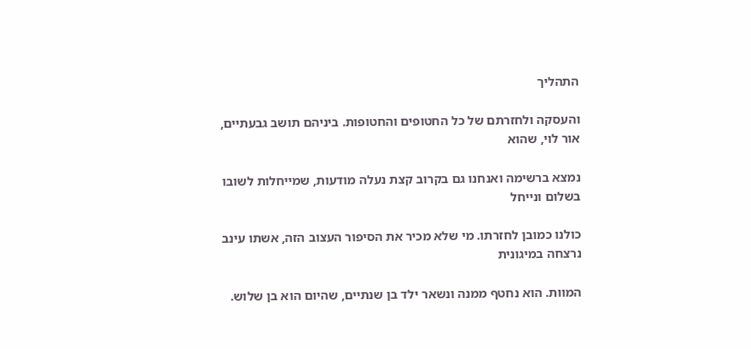התהליך

והעסקה ולחזרתם של כל החטופים והחטופות. ביניהם תושב גבעתיים, אור לוי, שהוא

נמצא ברשימה ואנחנו גם בקרוב קצת נעלה מודעות, שמייחלות לשובו בשלום ונייחל

כולנו כמובן לחזרתו. מי שלא מכיר את הסיפור העצוב הזה, אשתו עינב נרצחה במיגונית

המוות. הוא נחטף ממנה ונשאר ילד בן שנתיים, שהיום הוא בן שלוש.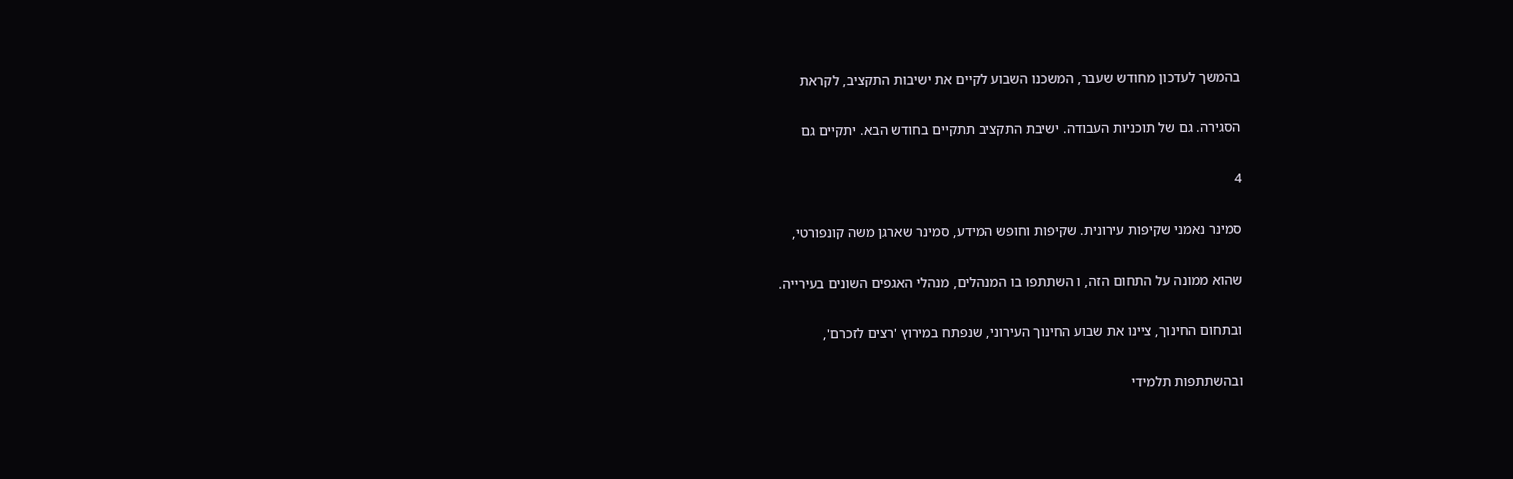בהמשך לעדכון מחודש שעבר, המשכנו השבוע לקיים את ישיבות התקציב, לקראת

הסגירה. גם של תוכניות העבודה. ישיבת התקציב תתקיים בחודש הבא. יתקיים גם

4

סמינר נאמני שקיפות עירונית. שקיפות וחופש המידע, סמינר שארגן משה קונפורטי,

שהוא ממונה על התחום הזה, ו השתתפו בו המנהלים, מנהלי האגפים השונים בעירייה.

ובתחום החינוך, ציינו את שבוע החינוך העירוני, שנפתח במירוץ 'רצים לזכרם',

ובהשתתפות תלמידי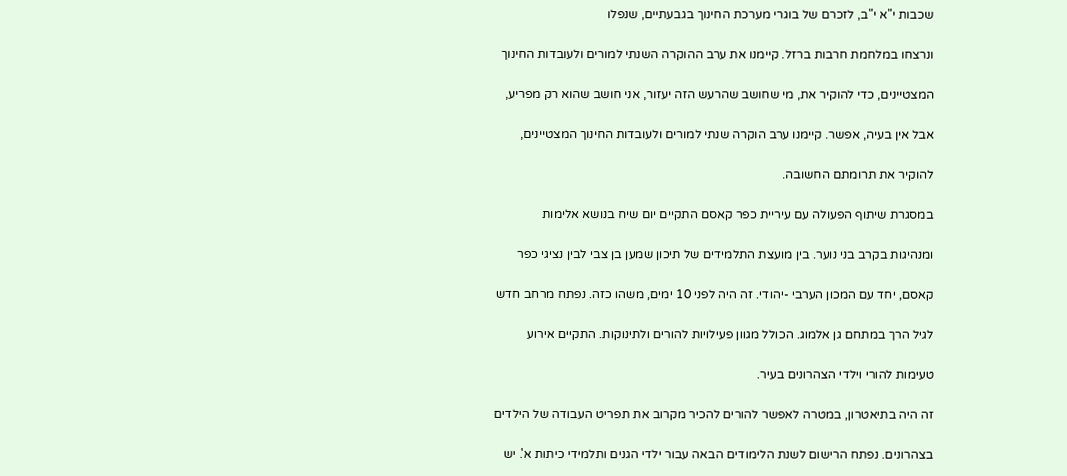שכבות י"א י"ב, לזכרם של בוגרי מערכת החינוך בגבעתיים, שנפלו

ונרצחו במלחמת חרבות ברזל. קיימנו את ערב ההוקרה השנתי למורים ולעובדות החינוך

המצטיינים, כדי להוקיר את, מי שחושב שהרעש הזה יעזור, אני חושב שהוא רק מפריע,

אבל אין בעיה, אפשר. קיימנו ערב הוקרה שנתי למורים ולעובדות החינוך המצטיינים,

להוקיר את תרומתם החשובה.

במסגרת שיתוף הפעולה עם עיריית כפר קאסם התקיים יום שיח בנושא אלימות

ומנהיגות בקרב בני נוער. בין מועצת התלמידים של תיכון שמען בן צבי לבין נציגי כפר

קאסם, יחד עם המכון הערבי -יהודי. זה היה לפני 10 ימים, משהו כזה. נפתח מרחב חדש

לגיל הרך במתחם גן אלמוג. הכולל מגוון פעילויות להורים ולתינוקות. התקיים אירוע

טעימות להורי וילדי הצהרונים בעיר.

זה היה בתיאטרון, במטרה לאפשר להורים להכיר מקרוב את תפריט העבודה של הילדים

בצהרונים. נפתח הרישום לשנת הלימודים הבאה עבור ילדי הגנים ותלמידי כיתות א'. יש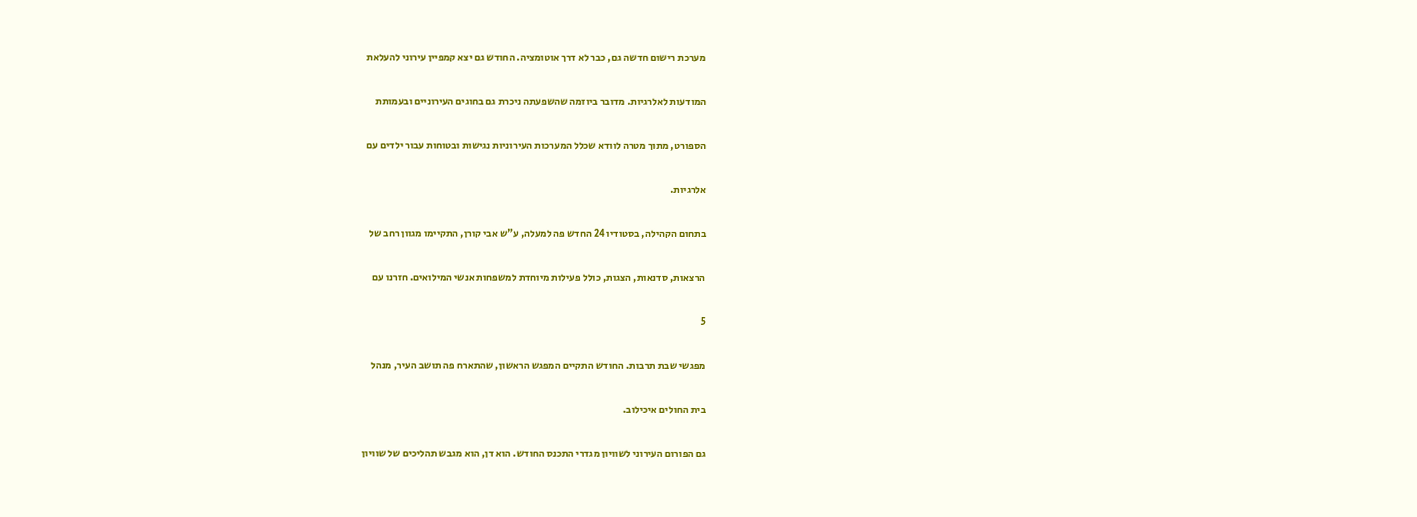מערכת רישום חדשה גם, כבר לא דרך אוטומציה. החודש גם יצא קמפיין עירוני להעלאת

המודעות לאלרגיות. מדובר ביוזמה שהשפעתה ניכרת גם בחוגים העירוניים ובעמותת

הספורט, מתוך מטרה לוודא שכלל המערכות העירוניות נגישות ובטוחות עבור ילדים עם

אלרגיות.

בתחום הקהילה, בסטודיו 24 החדש פה למעלה, ע"ש אבי קורן, התקיימו מגוון רחב של

הרצאות, סדנאות, הצגות, כולל פעילות מיוחדת למשפחות אנשי המילואים. חזרנו עם

5

מפגשי שבת תרבות. החודש התקיים המפגש הראשון, שהתארח פה תושב העיר, מנהל

בית החולים איכילוב.

גם הפורום העירוני לשוויון מגדרי התכנס החודש. הוא דן, הוא מגבש תהליכים של שוויון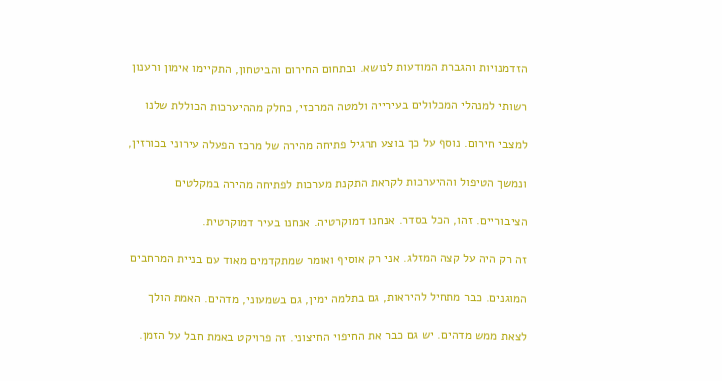הזדמנויות והגברת המודעות לנושא. ובתחום החירום והביטחון, התקיימו אימון ורענון

רשותי למנהלי המכלולים בעירייה ולמטה המרכזי, כחלק מההיערכות הכוללת שלנו

למצבי חירום. נוסף על כך בוצע תרגיל פתיחה מהירה של מרכז הפעלה עירוני בכורזין,

ונמשך הטיפול וההיערכות לקראת התקנת מערכות לפתיחה מהירה במקלטים

הציבוריים. זהו, הכל בסדר. אנחנו דמוקרטיה. אנחנו בעיר דמוקרטית.

זה רק היה על קצה המזלג. אני רק אוסיף ואומר שמתקדמים מאוד עם בניית המרחבים

המוגנים. כבר מתחיל להיראות, גם בתלמה ימין, גם בשמעוני, מדהים. האמת הולך

לצאת ממש מדהים. יש גם כבר את החיפוי החיצוני. זה פרויקט באמת חבל על הזמן.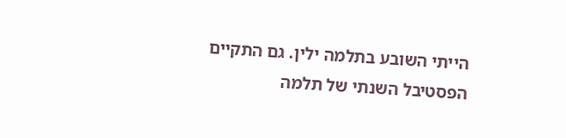הייתי השובע בתלמה ילין. גם התקיים הפסטיבל השנתי של תלמה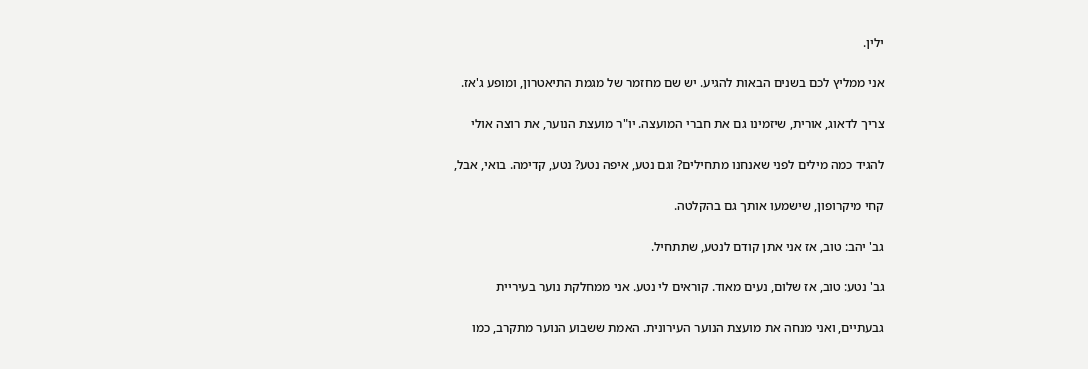ילין.

אני ממליץ לכם בשנים הבאות להגיע. יש שם מחזמר של מגמת התיאטרון, ומופע ג'אז.

צריך לדאוג, אורית, שיזמינו גם את חברי המועצה. יו"ר מועצת הנוער, את רוצה אולי

להגיד כמה מילים לפני שאנחנו מתחילים? וגם נטע, איפה נטע? נטע, קדימה. בואי, אבל,

קחי מיקרופון, שישמעו אותך גם בהקלטה.

גב' יהב: טוב, אז אני אתן קודם לנטע, שתתחיל.

גב' נטע: טוב, אז שלום, נעים מאוד. קוראים לי נטע. אני ממחלקת נוער בעיריית

גבעתיים, ואני מנחה את מועצת הנוער העירונית. האמת ששבוע הנוער מתקרב, כמו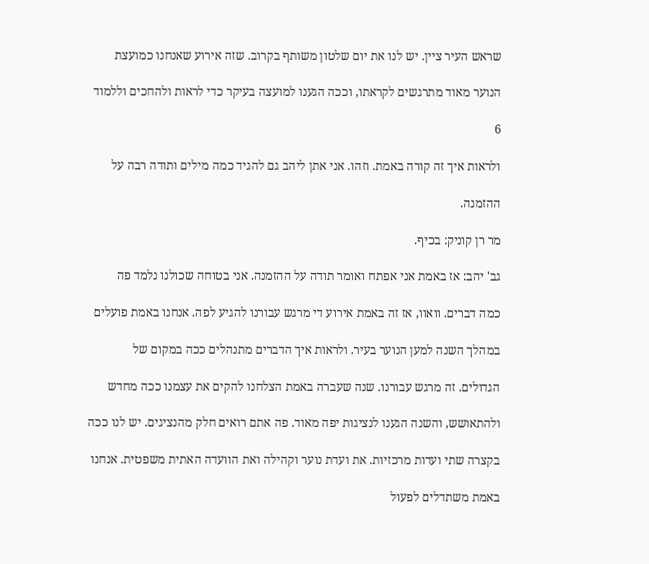שראש העיר ציין. יש לנו את יום שלטון משותף בקרוב. שזה אירוע שאנחנו כמועצת

הנוער מאוד מתרגשים לקראתו, וככה הגענו למועצה בעיקר כדי לראות ולהחכים וללמוד

6

ולראות איך זה קורה באמת. וזהו. אני אתן ליהב גם להגיד כמה מילים ותודה רבה על

ההזמנה.

מר רן קוניק: בכיף.

גב' יהב: אז באמת אני אפתח ואומר תודה על ההזמנה. אני בטוחה שכולנו נלמד פה

כמה דברים. וואוו, אז זה באמת אירוע די מרגש עבורנו להגיע לפה. אנחנו באמת פועלים

במהלך השנה למען הנוער בעיר. ולראות איך הדברים מתנהלים ככה במקום של

הגדולים. זה מרגש עבורנו. שנה שעברה באמת הצלחנו להקים את עצמנו ככה מחדש

ולהתאושש, והשנה הגענו לנציגות יפה מאוד. פה אתם רואים חלק מהנציגים. יש לנו ככה

בקצרה שתי ועדות מרכזיות. את ועדת נוער וקהילה ואת הוועדה האתית משפטית. אנחנו

באמת משתדלים לפעול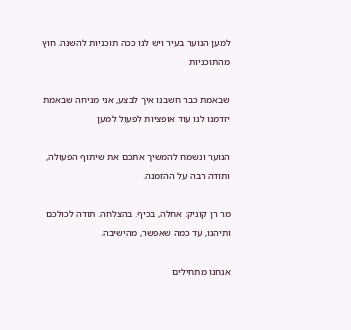למען הנוער בעיר ויש לנו ככה תוכניות להשנה. חוץ מהתוכניות

שבאמת כבר חשבנו איך לבצע, אני מניחה שבאמת יזדמנו לנו עוד אופציות לפעול למען

הנוער ונשמח להמשיך אתכם את שיתוף הפעולה, ותודה רבה על ההזמנה.

מר רן קוניק: אחלה, בכיף. בהצלחה. תודה לכולכם ותיהנו, עד כמה שאפשר, מהישיבה.

אנחנו מתחילים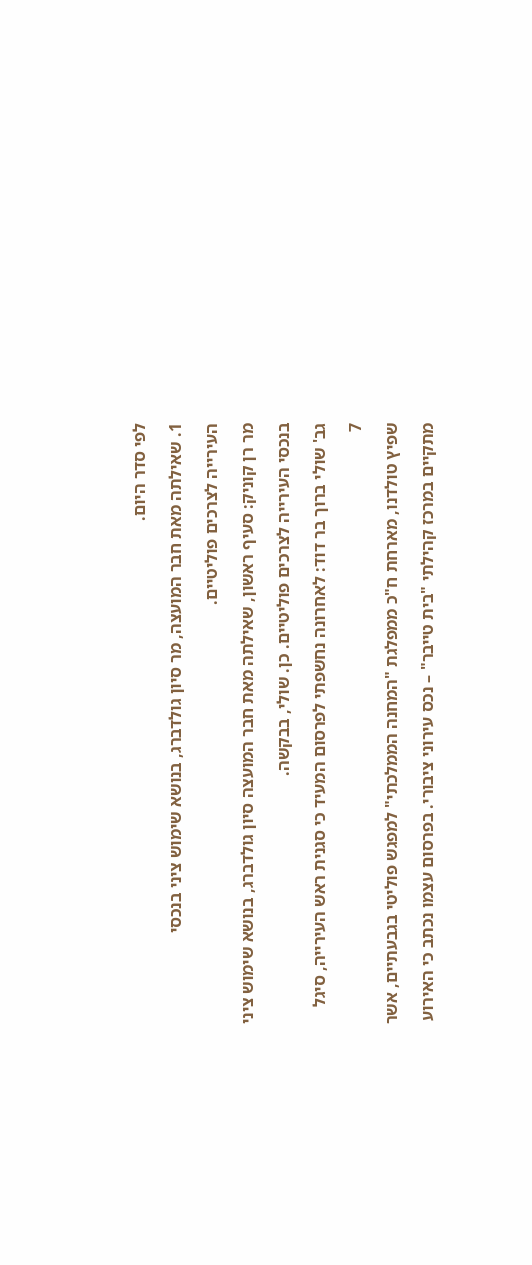לפי סדר היום.

1. שאילתה מאת חבר המועצה, מר סיון גולדברג, בנושא שימוש ציני בנכסי

העירייה לצרכים פוליטיים.

מר רן קוניק: סעיף ראשון, שאילתה מאת חבר המועצה סיון גולדברג, בנושא שימוש ציני

בנכסי העירייה לצרכים פוליטיים. כן. שולי, בבקשה.

גב' שולי ברוך בר דוד: לאחרונה נחשפתי לפרסום המעיד כי סגנית ראש העירייה, סיגל

7

שפיץ טולדנו, מארחת ח"כ ממפלגת "המחנה הממלכתי" למפגש פוליטי בגבעתיים, אשר

מתקיים במרכז קהילתי "בית טייבר" – נכס עירוני ציבורי. בפרסום עצמו נכתב כי האירוע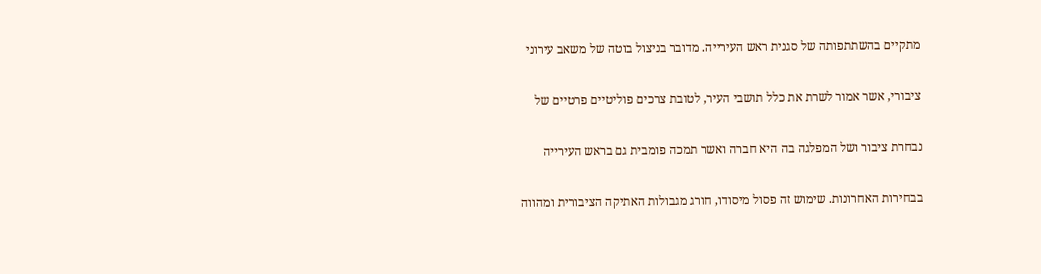מתקיים בהשתתפותה של סגנית ראש העירייה. מדובר בניצול בוטה של משאב עירוני

ציבורי, אשר אמור לשרת את כלל תושבי העיר, לטובת צרכים פוליטיים פרטיים של

נבחרת ציבור ושל המפלגה בה היא חברה ואשר תמכה פומבית גם בראש העירייה

בבחירות האחרונות. שימוש זה פסול מיסודו, חורג מגבולות האתיקה הציבורית ומהווה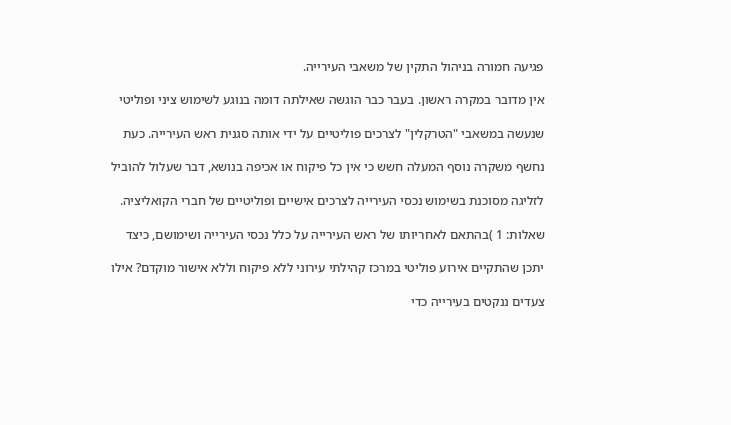פגיעה חמורה בניהול התקין של משאבי העירייה.

אין מדובר במקרה ראשון. בעבר כבר הוגשה שאילתה דומה בנוגע לשימוש ציני ופוליטי

שנעשה במשאבי "הטרקלין" לצרכים פוליטיים על ידי אותה סגנית ראש העירייה. כעת

נחשף משקרה נוסף המעלה חשש כי אין כל פיקוח או אכיפה בנושא, דבר שעלול להוביל

לזליגה מסוכנת בשימוש נכסי העירייה לצרכים אישיים ופוליטיים של חברי הקואליציה.

שאלות: 1 )בהתאם לאחריותו של ראש העירייה על כלל נכסי העירייה ושימושם, כיצד

יתכן שהתקיים אירוע פוליטי במרכז קהילתי עירוני ללא פיקוח וללא אישור מוקדם? אילו

צעדים ננקטים בעירייה כדי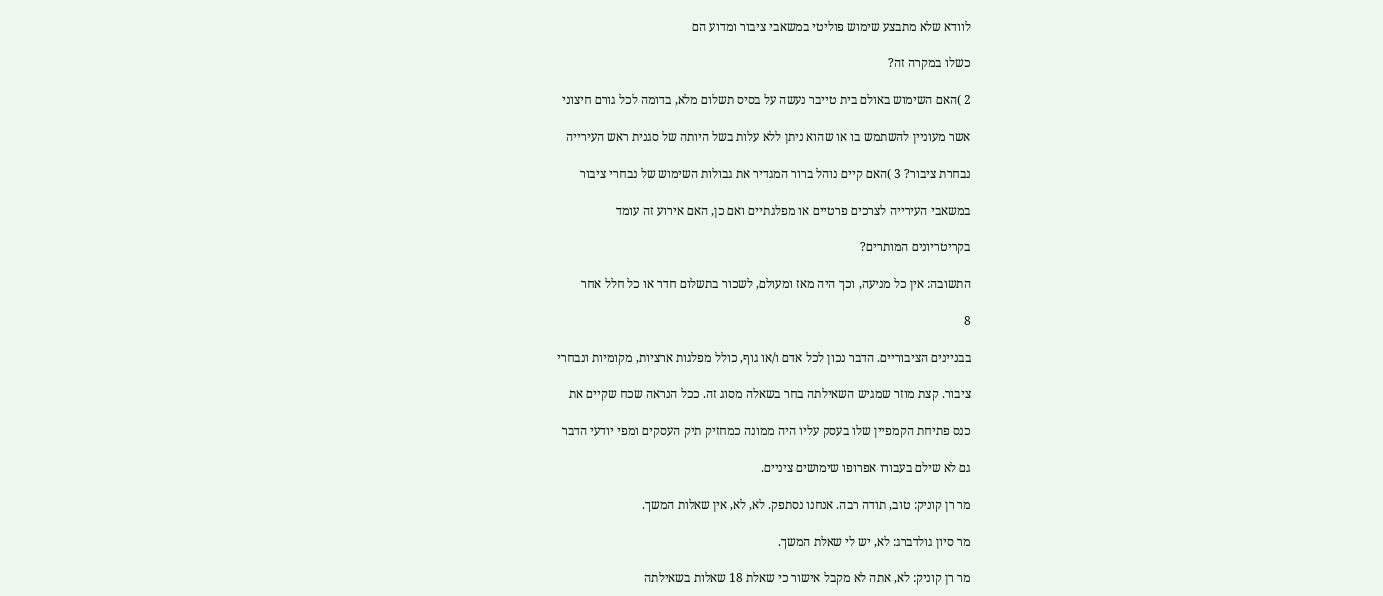לוודא שלא מתבצע שימוש פוליטי במשאבי ציבור ומדוע הם

כשלו במקרה זה?

2 )האם השימוש באולם בית טייבר נעשה על בסיס תשלום מלא, בדומה לכל גורם חיצוני

אשר מעוניין להשתמש בו או שהוא ניתן ללא עלות בשל היותה של סגנית ראש העירייה

נבחרת ציבור? 3 )האם קיים נוהל ברור המגדיר את גבולות השימוש של נבחרי ציבור

במשאבי העירייה לצרכים פרטיים או מפלגתיים ואם כן, האם אירוע זה עומד

בקריטריונים המותרים?

התשובה: אין כל מניעה, וכך היה מאז ומעולם, לשכור בתשלום חדר או כל חלל אחר

8

בבניינים הציבוריים. הדבר נכון לכל אדם ו/או גוף, כולל מפלגות ארציות, מקומיות ונבחרי

ציבור. קצת מוזר שמגיש השאילתה בחר בשאלה מסוג זה. ככל הנראה שכח שקיים את

כנס פתיחת הקמפיין שלו בעסק עליו היה ממונה כמחזיק תיק העסקים ומפי יודעי הדבר

גם לא שילם בעבורו אפרופו שימושים ציניים.

מר רן קוניק: טוב, תודה רבה. אנחנו נסתפק. לא, לא, אין שאלות המשך.

מר סיון גולדברג: לא, יש לי שאלת המשך.

מר רן קוניק: לא, אתה לא מקבל אישור כי שאלת 18 שאלות בשאילתה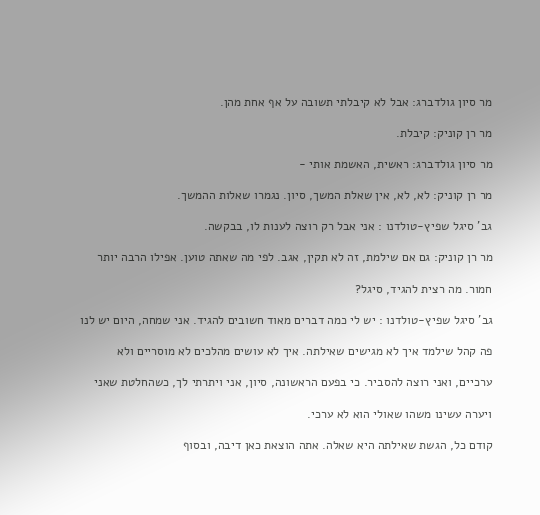מר סיון גולדברג: אבל לא קיבלתי תשובה על אף אחת מהן.

מר רן קוניק: קיבלת.

מר סיון גולדברג: ראשית, האשמת אותי -

מר רן קוניק: לא, לא, אין שאלת המשך, סיון. נגמרו שאלות ההמשך.

גב' סיגל שפיץ-טולדנו : אני אבל רק רוצה לענות לו, בבקשה.

מר רן קוניק: גם אם שילמת, זה לא תקין, אגב. לפי מה שאתה טוען. אפילו הרבה יותר

חמור. מה רצית להגיד, סיגל?

גב' סיגל שפיץ-טולדנו : יש לי כמה דברים מאוד חשובים להגיד. אני שמחה, היום יש לנו

פה קהל שילמד איך לא מגישים שאילתה. איך לא עושים מהלכים לא מוסריים ולא

ערכיים, ואני רוצה להסביר. כי בפעם הראשונה, סיון, אני ויתרתי לך, כשהחלטת שאני

ויערה עשינו משהו שאולי הוא לא ערכי.

קודם כל, הגשת שאילתה היא שאלה. אתה הוצאת כאן דיבה, ובסוף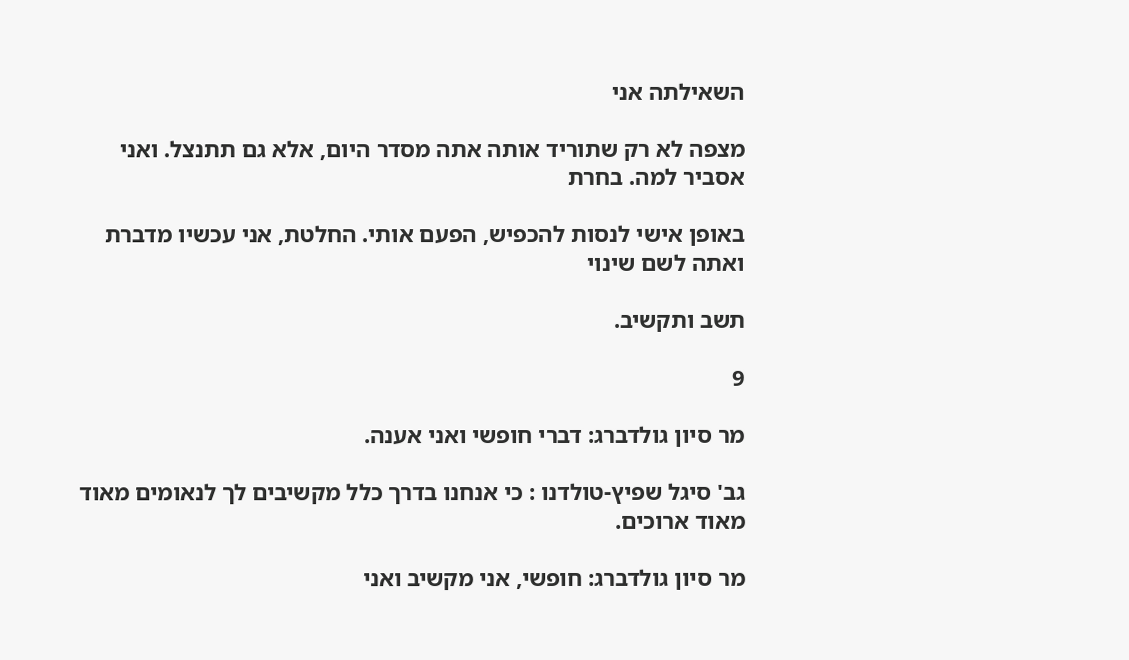השאילתה אני

מצפה לא רק שתוריד אותה אתה מסדר היום, אלא גם תתנצל. ואני אסביר למה. בחרת

באופן אישי לנסות להכפיש, הפעם אותי. החלטת, אני עכשיו מדברת ואתה לשם שינוי

תשב ותקשיב.

9

מר סיון גולדברג: דברי חופשי ואני אענה.

גב' סיגל שפיץ-טולדנו : כי אנחנו בדרך כלל מקשיבים לך לנאומים מאוד מאוד ארוכים.

מר סיון גולדברג: חופשי, אני מקשיב ואני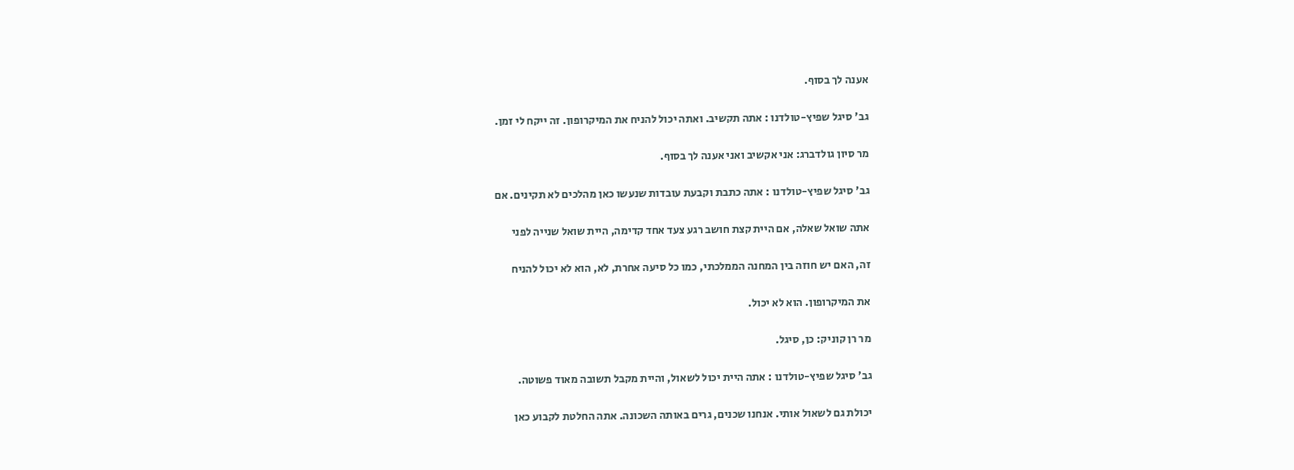אענה לך בסוף.

גב' סיגל שפיץ-טולדנו : אתה תקשיב. ואתה יכול להניח את המיקרופון. זה ייקח לי זמן.

מר סיון גולדברג: אני אקשיב ואני אענה לך בסוף.

גב' סיגל שפיץ-טולדנו : אתה כתבת וקבעת עובדות שנעשו כאן מהלכים לא תקינים. אם

אתה שואל שאלה, אם היית קצת חושב רגע צעד אחד קדימה, היית שואל שנייה לפני

זה, האם יש חוזה בין המחנה הממלכתי, כמו כל סיעה אחרת, לא, הוא לא יכול להניח

את המיקרופון. הוא לא יכול.

מר רן קוניק: כן, סיגל.

גב' סיגל שפיץ-טולדנו : אתה היית יכול לשאול, והיית מקבל תשובה מאוד פשוטה.

יכולת גם לשאול אותי. אנחנו שכנים, גרים באותה השכונה. אתה החלטת לקבוע כאן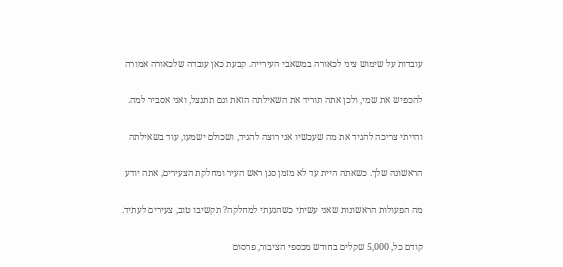עובדות על שימוש ציני לכאורה במשאבי העירייה. קבעת כאן עובדה שלכאורה אמורה

להכפיש את שמי, ולכן אתה תוריד את השאילתה הזאת וגם תתנצל, ואני אסביר למה.

והייתי צריכה להגיד את מה שעכשיו אני רוצה להגיד, ושכולם ישמעו, עוד בשאילתה

הראשונה שלך. כשאתה היית עד לא מזמן סגן ראש העיר ומחלקת הצעירים, אתה יודע

מה הפעולות הראשונות שאני עשיתי כשהגעתי למחלקה? תקשיבו טוב, צעירים לעתיד.

קודם כל, 5,000 שקלים בחודש מכספי הציבור, פרסום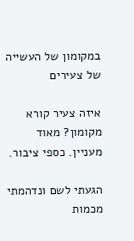במקומון של העשייה של צעירים

איזה צעיר קורא מקומון? מאוד מעניין. כספי ציבור.

הגעתי לשם ונדהמתי מכמות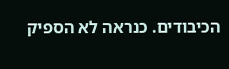הכיבודים. כנראה לא הספיק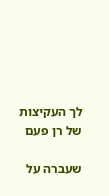לך העקיצות של רן פעם

שעברה על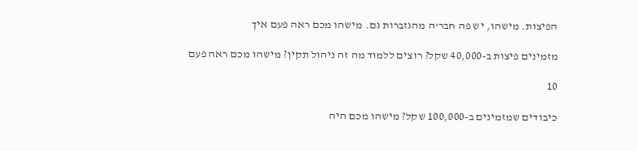הפיצות. מישהו, יש פה חבר'ה מהגזברות גם. מישהו מכם ראה פעם איך

מזמינים פיצות ב-40,000 שקל? רוצים ללמוד מה זה ניהול תקין? מישהו מכם ראה פעם

10

כיבודים שמזמינים ב-100,000 שקל? מישהו מכם היה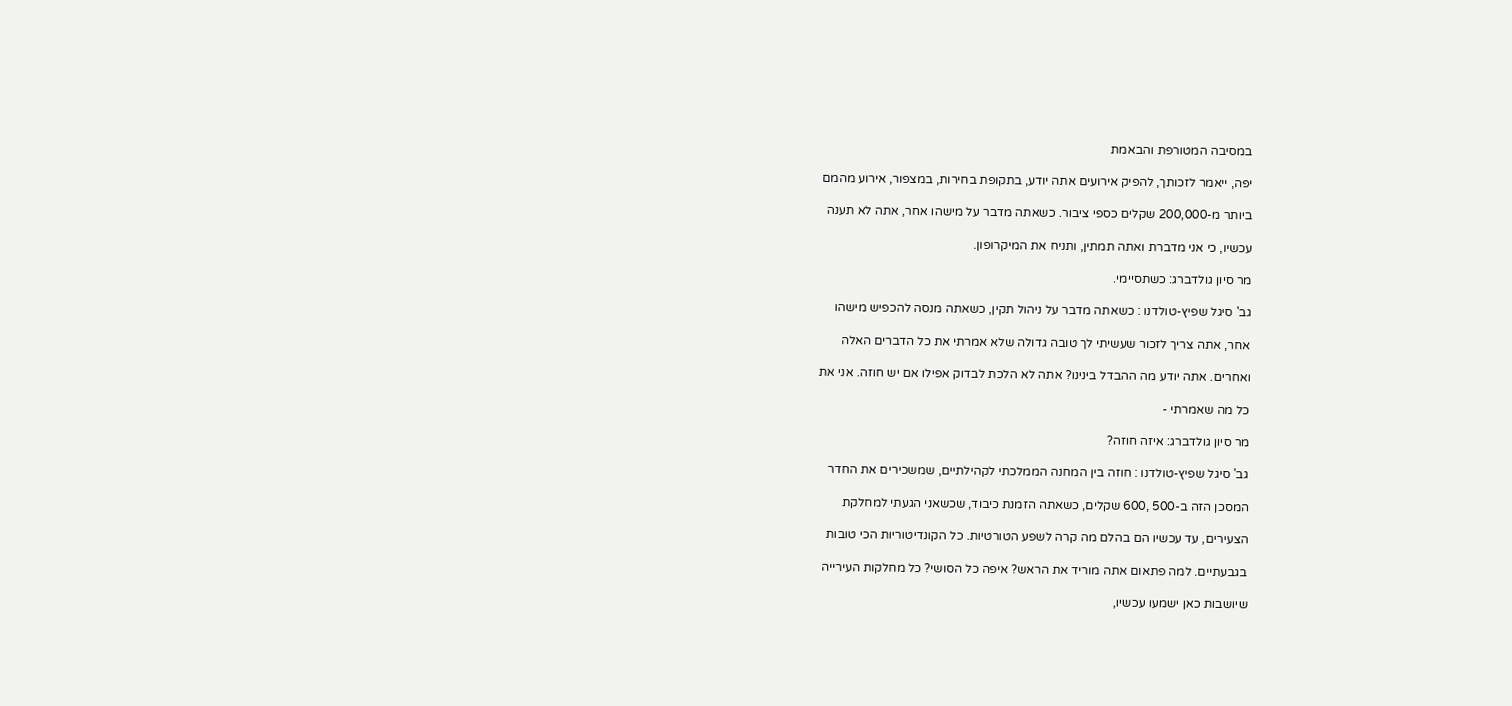במסיבה המטורפת והבאמת

יפה, ייאמר לזכותך, להפיק אירועים אתה יודע, בתקופת בחירות, במצפור, אירוע מהמם

ביותר מ-200,000 שקלים כספי ציבור. כשאתה מדבר על מישהו אחר, אתה לא תענה

עכשיו, כי אני מדברת ואתה תמתין, ותניח את המיקרופון.

מר סיון גולדברג: כשתסיימי.

גב' סיגל שפיץ-טולדנו : כשאתה מדבר על ניהול תקין, כשאתה מנסה להכפיש מישהו

אחר, אתה צריך לזכור שעשיתי לך טובה גדולה שלא אמרתי את כל הדברים האלה

ואחרים. אתה יודע מה ההבדל בינינו? אתה לא הלכת לבדוק אפילו אם יש חוזה. אני את

כל מה שאמרתי -

מר סיון גולדברג: איזה חוזה?

גב' סיגל שפיץ-טולדנו : חוזה בין המחנה הממלכתי לקהילתיים, שמשכירים את החדר

המסכן הזה ב-500 ,600 שקלים, כשאתה הזמנת כיבוד, שכשאני הגעתי למחלקת

הצעירים, עד עכשיו הם בהלם מה קרה לשפע הטורטיות. כל הקונדיטוריות הכי טובות

בגבעתיים. למה פתאום אתה מוריד את הראש? איפה כל הסושי? כל מחלקות העירייה

שיושבות כאן ישמעו עכשיו,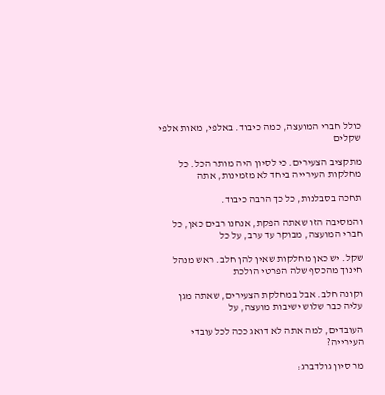כולל חברי המועצה, כמה כיבוד. באלפי, מאות אלפי שקלים

מתקציב הצעירים. כי לסיון היה מותר הכל. כל מחלקות העירייה ביחד לא מזמינות, אתה

תחכה בסבלנות, כל כך הרבה כיבוד.

והמסיבה הזו שאתה הפקת, אנחנו רבים כאן, כל חברי המועצה, מבוקר עד ערב, על כל

שקל. יש כאן מחלקות שאין להן חלב. ראש מנהל חינוך מהכסף שלה הפרטי הולכת

וקונה חלב. אבל במחלקת הצעירים, שאתה מגן עליה כבר שלוש ישיבות מועצה, על

העובדים, למה אתה לא דואג ככה לכל עובדי העירייה?

מר סיון גולדברג: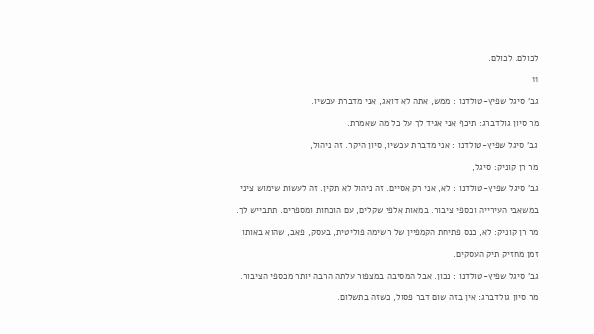לכולם. לכולם.

11

גב' סיגל שפיץ-טולדנו : ממש, אתה לא דואג, אני מדברת עכשיו.

מר סיון גולדברג: תיכף אני אגיד לך על כל מה שאמרת.

גב' סיגל שפיץ-טולדנו : אני מדברת עכשיו, סיון היקר. זה ניהול,

מר רן קוניק: סיגל,

גב' סיגל שפיץ-טולדנו : לא, אני רק אסיים. זה ניהול לא תקין. זה לעשות שימוש ציני

במשאבי העירייה וכספי ציבור. במאות אלפי שקלים, עם הוכחות ומספרים. תתבייש לך.

מר רן קוניק: לא, כנס פתיחת הקמפיין של רשימה פוליטית, בעסק, פאב, שהוא באותו

זמן מחזיק תיק העסקים.

גב' סיגל שפיץ-טולדנו : נכון. אבל המסיבה במצפור עלתה הרבה יותר מכספי הציבור.

מר סיון גולדברג: אין בזה שום דבר פסול, כשזה בתשלום.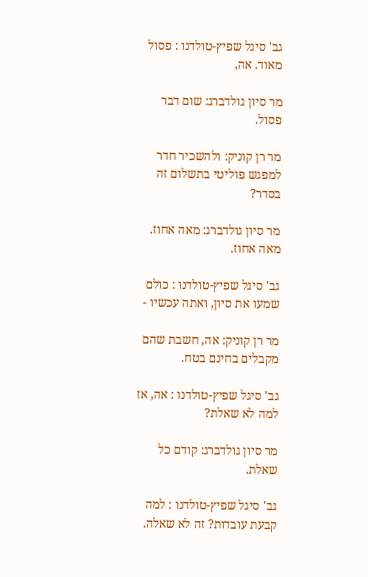גב' סיגל שפיץ-טולדנו : פסול מאוד. אה,

מר סיון גולדברג: שום דבר פסול.

מר רן קוניק: ולהשכיר חדר למפגש פוליטי בתשלום זה בסדר?

מר סיון גולדברג: מאה אחוז. מאה אחוז.

גב' סיגל שפיץ-טולדנו : כולם שמעו את סיון, ואתה עכשיו -

מר רן קוניק: אה, חשבת שהם מקבלים בחינם בטח.

גב' סיגל שפיץ-טולדנו : אה, אז למה לא שאלת?

מר סיון גולדברג: קודם כל שאלת.

גב' סיגל שפיץ-טולדנו : למה קבעת עובדות? זה לא שאלה.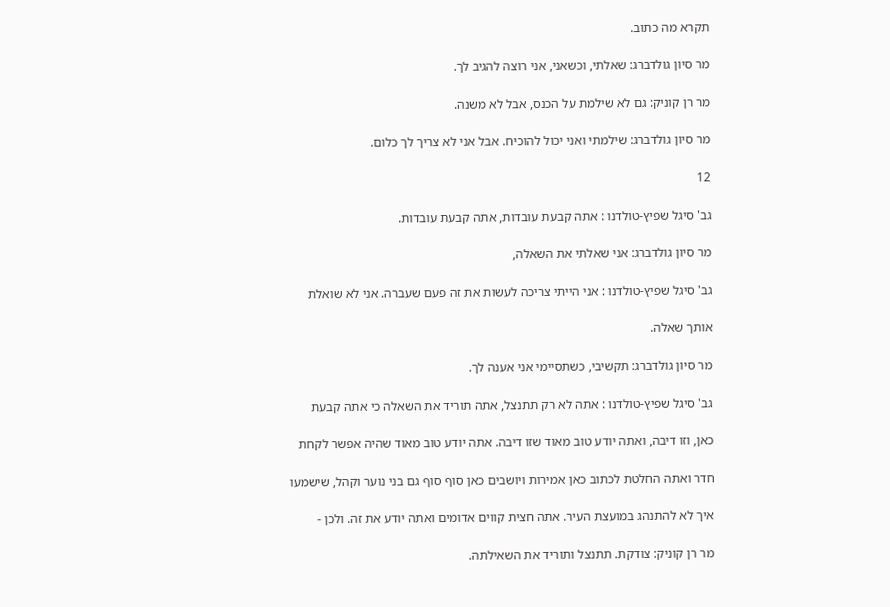תקרא מה כתוב.

מר סיון גולדברג: שאלתי, וכשאני, אני רוצה להגיב לך.

מר רן קוניק: גם לא שילמת על הכנס, אבל לא משנה.

מר סיון גולדברג: שילמתי ואני יכול להוכיח. אבל אני לא צריך לך כלום.

12

גב' סיגל שפיץ-טולדנו : אתה קבעת עובדות, אתה קבעת עובדות.

מר סיון גולדברג: אני שאלתי את השאלה,

גב' סיגל שפיץ-טולדנו : אני הייתי צריכה לעשות את זה פעם שעברה. אני לא שואלת

אותך שאלה.

מר סיון גולדברג: תקשיבי, כשתסיימי אני אענה לך.

גב' סיגל שפיץ-טולדנו : אתה לא רק תתנצל, אתה תוריד את השאלה כי אתה קבעת

כאן, וזו דיבה, ואתה יודע טוב מאוד שזו דיבה. אתה יודע טוב מאוד שהיה אפשר לקחת

חדר ואתה החלטת לכתוב כאן אמירות ויושבים כאן סוף סוף גם בני נוער וקהל, שישמעו

איך לא להתנהג במועצת העיר. אתה חצית קווים אדומים ואתה יודע את זה. ולכן -

מר רן קוניק: צודקת. תתנצל ותוריד את השאילתה.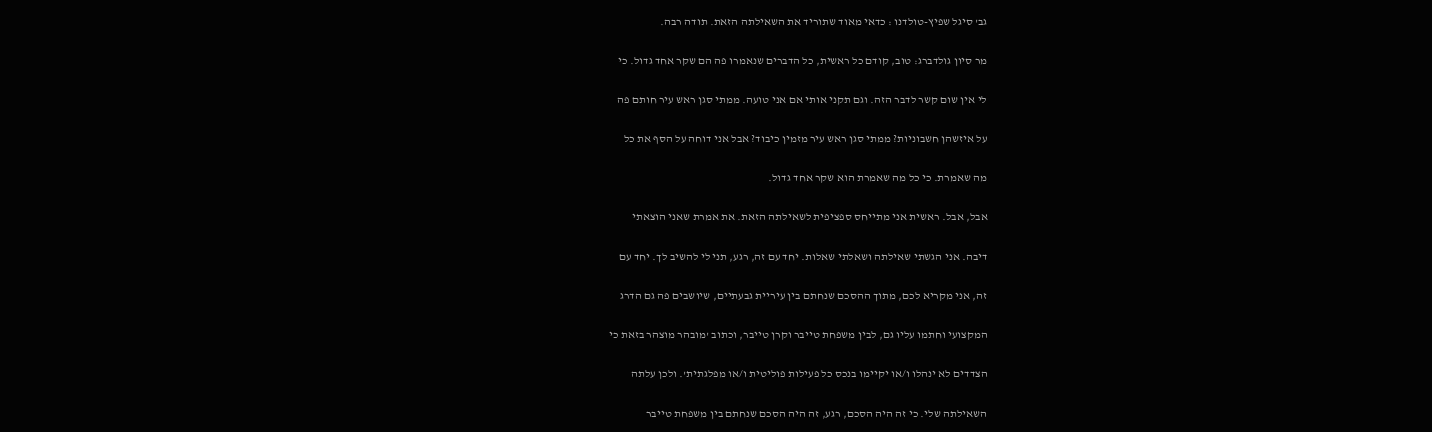גב' סיגל שפיץ-טולדנו : כדאי מאוד שתוריד את השאילתה הזאת. תודה רבה.

מר סיון גולדברג: טוב, קודם כל ראשית, כל הדברים שנאמרו פה הם שקר אחד גדול. כי

לי אין שום קשר לדבר הזה. וגם תקני אותי אם אני טועה. ממתי סגן ראש עיר חותם פה

על איזשהן חשבוניות? ממתי סגן ראש עיר מזמין כיבוד? אבל אני דוחה על הסף את כל

מה שאמרת. כי כל מה שאמרת הוא שקר אחד גדול.

אבל, אבל. ראשית אני מתייחס ספציפית לשאילתה הזאת. את אמרת שאני הוצאתי

דיבה. אני הגשתי שאילתה ושאלתי שאלות. יחד עם זה, רגע, תני לי להשיב לך. יחד עם

זה, אני מקריא לכם, מתוך ההסכם שנחתם בין עיריית גבעתיים, שיושבים פה גם הדרג

המקצועי וחתמו עליו גם, לבין משפחת טייבר וקרן טייבר, וכתוב 'מובהר מוצהר בזאת כי

הצדדים לא ינהלו ו/או יקיימו בנכס כל פעילות פוליטית ו/או מפלגתית'. ולכן עלתה

השאילתה שלי. כי זה היה הסכם, רגע, זה היה הסכם שנחתם בין משפחת טייבר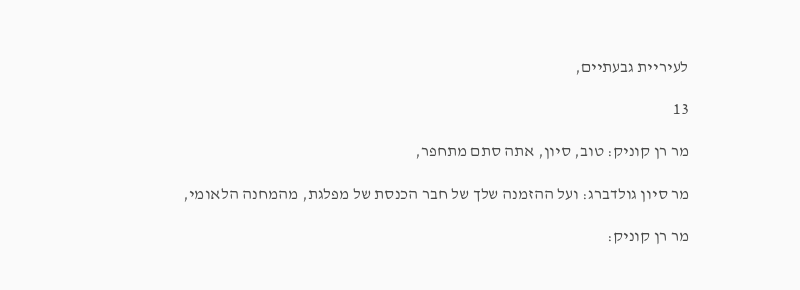לעיריית גבעתיים,

13

מר רן קוניק: טוב, סיון, אתה סתם מתחפר,

מר סיון גולדברג: ועל ההזמנה שלך של חבר הכנסת של מפלגת, מהמחנה הלאומי,

מר רן קוניק: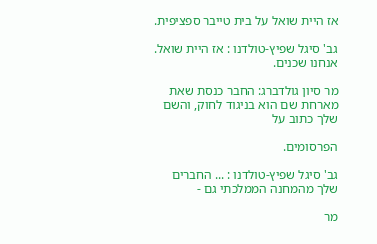אז היית שואל על בית טייבר ספציפית.

גב' סיגל שפיץ-טולדנו : אז היית שואל. אנחנו שכנים.

מר סיון גולדברג: החבר כנסת שאת מארחת שם הוא בניגוד לחוק, והשם שלך כתוב על

הפרסומים.

גב' סיגל שפיץ-טולדנו : ... החברים שלך מהמחנה הממלכתי גם -

מר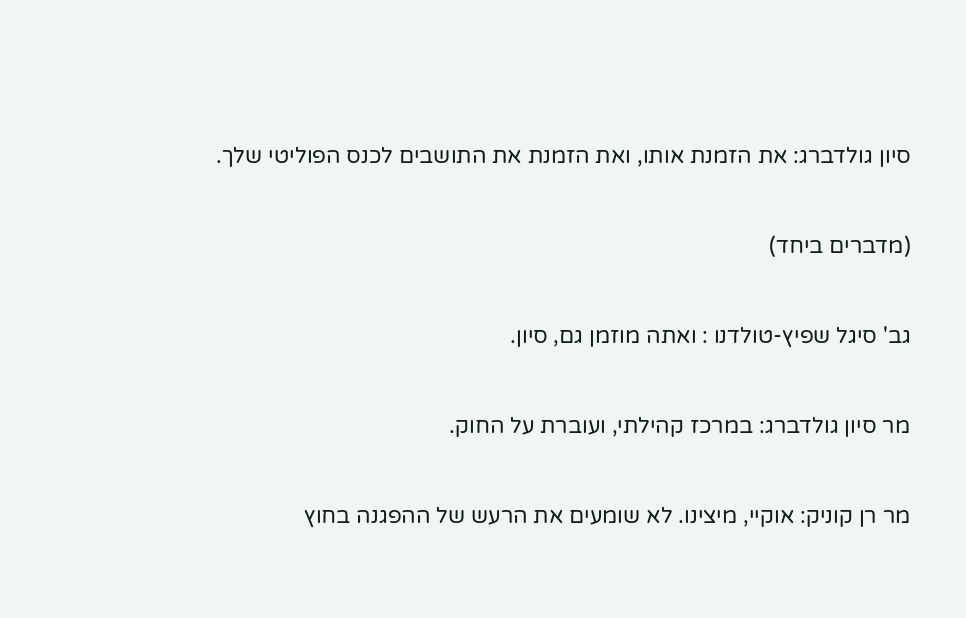סיון גולדברג: את הזמנת אותו, ואת הזמנת את התושבים לכנס הפוליטי שלך.

(מדברים ביחד)

גב' סיגל שפיץ-טולדנו : ואתה מוזמן גם, סיון.

מר סיון גולדברג: במרכז קהילתי, ועוברת על החוק.

מר רן קוניק: אוקיי, מיצינו. לא שומעים את הרעש של ההפגנה בחוץ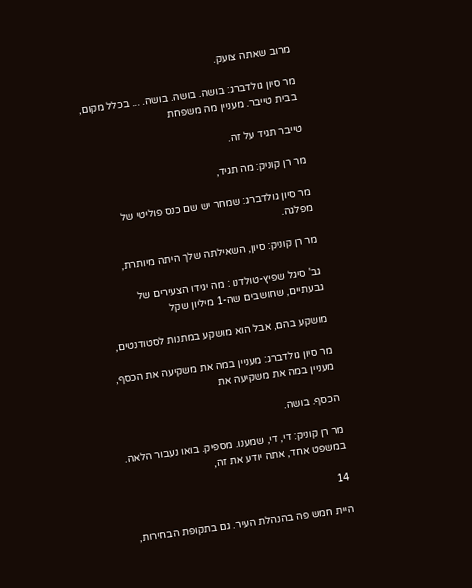מרוב שאתה צועק.

מר סיון גולדברג: בושה. בושה. בושה. ... בכלל מקום, בבית טייבר. מעניין מה משפחת

טייבר תגיד על זה.

מר רן קוניק: מה תגיד,

מר סיון גולדברג: שמחר יש שם כנס פוליטי של מפלגה.

מר רן קוניק: סיון, השאילתה שלך היתה מיותרת,

גב' סיגל שפיץ-טולדנו : מה יגידו הצעירים של גבעתיים, שחושבים שה-1 מיליון שקל

מושקע בהם, אבל הוא מושקע במתנות לסטודנטים,

מר סיון גולדברג: מעניין במה את משקיעה את הכסף, מעניין במה את משקיעה את

הכסף. בושה.

מר רן קוניק: די, די, שמענו. מספיק. בואו נעבור הלאה. במשפט אחד, אתה יודע את זה,

14

היית חמש פה בהנהלת העיר. גם בתקופת הבחירות,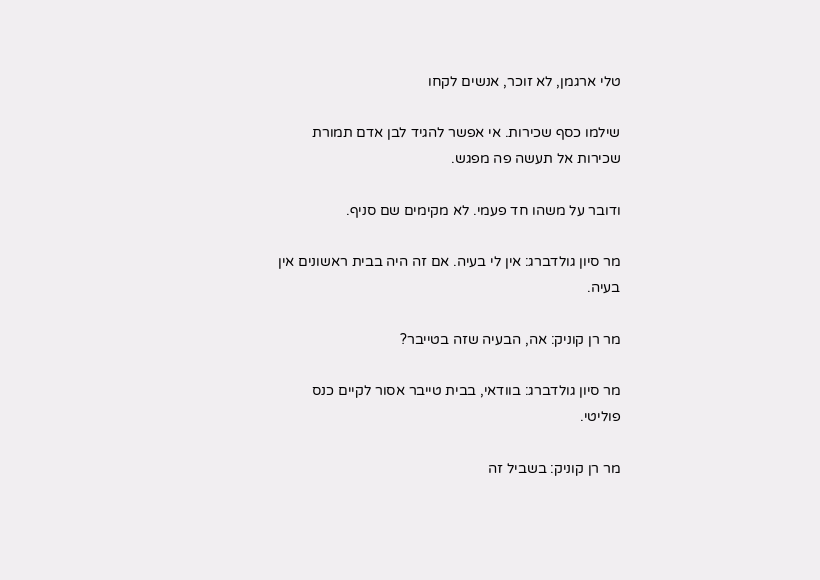טלי ארגמן, לא זוכר, אנשים לקחו

שילמו כסף שכירות. אי אפשר להגיד לבן אדם תמורת שכירות אל תעשה פה מפגש.

ודובר על משהו חד פעמי. לא מקימים שם סניף.

מר סיון גולדברג: אין לי בעיה. אם זה היה בבית ראשונים אין בעיה.

מר רן קוניק: אה, הבעיה שזה בטייבר?

מר סיון גולדברג: בוודאי, בבית טייבר אסור לקיים כנס פוליטי.

מר רן קוניק: בשביל זה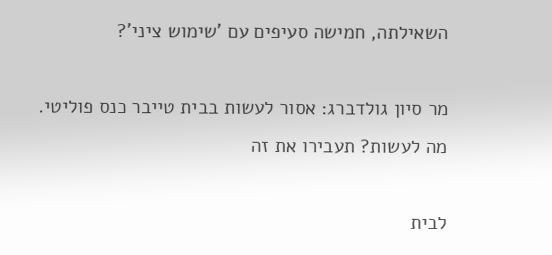השאילתה, חמישה סעיפים עם 'שימוש ציני'?

מר סיון גולדברג: אסור לעשות בבית טייבר כנס פוליטי. מה לעשות? תעבירו את זה

לבית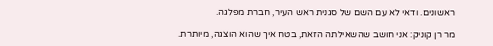ראשונים. ודאי לא עם השם של סגנית ראש העיר, חברת מפלגה.

מר רן קוניק: אני חושב שהשאילתה הזאת, בטח איך שהוא הוצגה, מיותרת.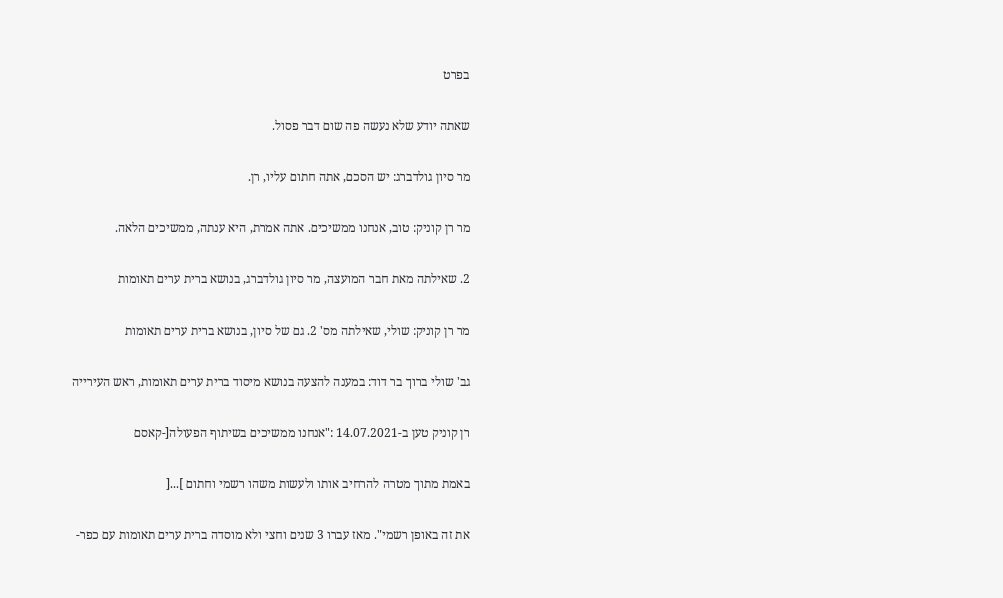בפרט

שאתה יודע שלא נעשה פה שום דבר פסול.

מר סיון גולדברג: יש הסכם, אתה חתום עליו, רן.

מר רן קוניק: טוב, אנחנו ממשיכים. אתה אמרת, היא ענתה, ממשיכים הלאה.

2. שאילתה מאת חבר המועצה, מר סיון גולדברג, בנושא ברית ערים תאומות

מר רן קוניק: שולי, שאילתה מס' 2. גם של סיון, בנושא ברית ערים תאומות

גב' שולי ברוך בר דוד: במענה להצעה בנושא מיסוד ברית ערים תאומות, ראש העירייה

רן קוניק טען ב-14.07.2021 :"אנחנו ממשיכים בשיתוף הפעולה[-קאסם

באמת מתוך מטרה להרחיב אותו ולעשות משהו רשמי וחתום ]...[

את זה באופן רשמי". מאז עברו 3 שנים וחצי ולא מוסדה ברית ערים תאומות עם כפר-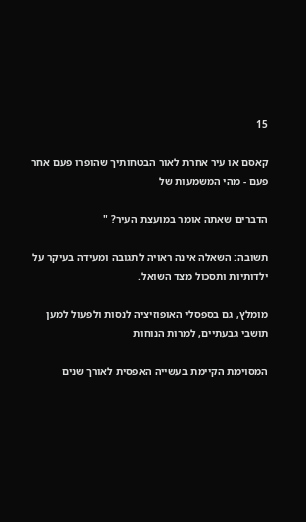15

קאסם או עיר אחרת לאור הבטחותיך שהופרו פעם אחר פעם - מהי המשמעות של

הדברים שאתה אומר במועצת העיר? "

תשובה: השאלה אינה ראויה לתגובה ומעידה בעיקר על ילדותיות ותסכול מצד השואל.

מומלץ, גם בספסלי האופוזיציה לנסות ולפעול למען תושבי גבעתיים, למרות הנוחות

המסוימת הקיימת בעשייה האפסית לאורך שנים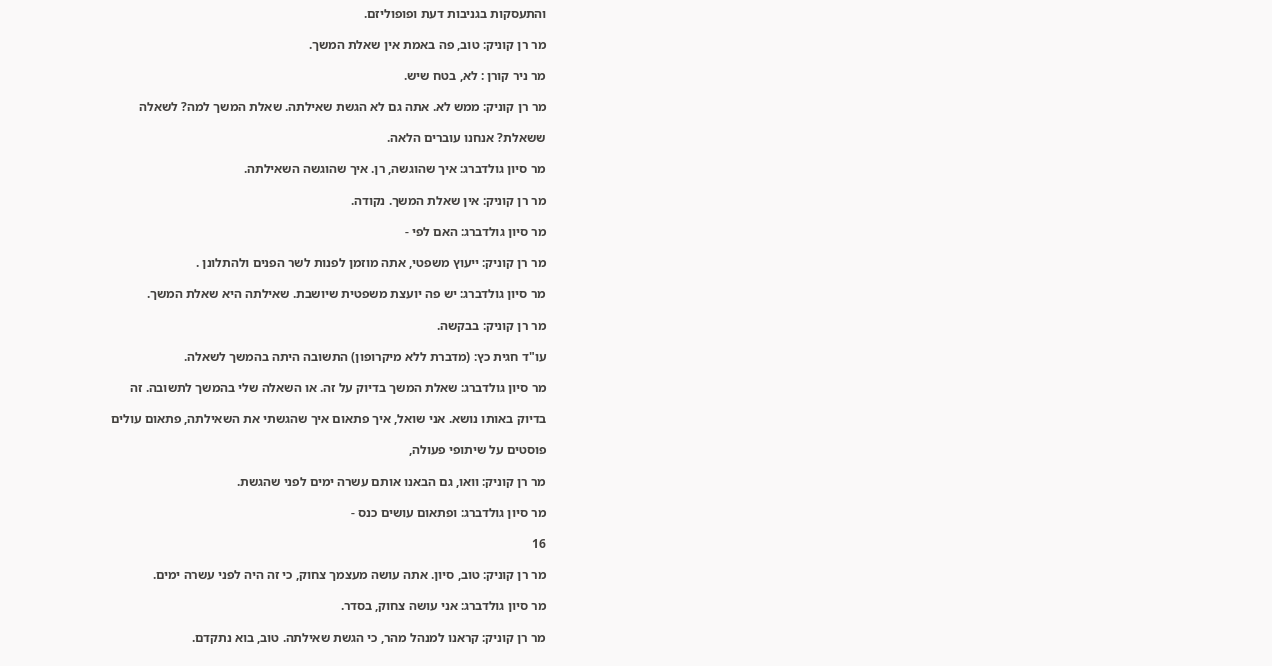והתעסקות בגניבות דעת ופופוליזם.

מר רן קוניק: טוב, פה באמת אין שאלת המשך.

מר ניר קורן : לא, בטח שיש.

מר רן קוניק: ממש לא. אתה גם לא הגשת שאילתה. שאלת המשך למה? לשאלה

ששאלת? אנחנו עוברים הלאה.

מר סיון גולדברג: איך שהוגשה, רן. איך שהוגשה השאילתה.

מר רן קוניק: אין שאלת המשך. נקודה.

מר סיון גולדברג: האם לפי -

מר רן קוניק: ייעוץ משפטי, אתה מוזמן לפנות לשר הפנים ולהתלונן .

מר סיון גולדברג: יש פה יועצת משפטית שיושבת. שאילתה היא שאלת המשך.

מר רן קוניק: בבקשה.

עו"ד חגית כץ: (מדברת ללא מיקרופון) התשובה היתה בהמשך לשאלה.

מר סיון גולדברג: שאלת המשך בדיוק על זה. או השאלה שלי בהמשך לתשובה. זה

בדיוק באותו נושא. אני שואל, איך פתאום איך שהגשתי את השאילתה, פתאום עולים

פוסטים על שיתופי פעולה,

מר רן קוניק: וואו, גם הבאנו אותם עשרה ימים לפני שהגשת.

מר סיון גולדברג: ופתאום עושים כנס -

16

מר רן קוניק: טוב, סיון. אתה עושה מעצמך צחוק, כי זה היה לפני עשרה ימים.

מר סיון גולדברג: אני עושה צחוק, בסדר.

מר רן קוניק: קראנו למנהל מהר, כי הגשת שאילתה. טוב, בוא נתקדם.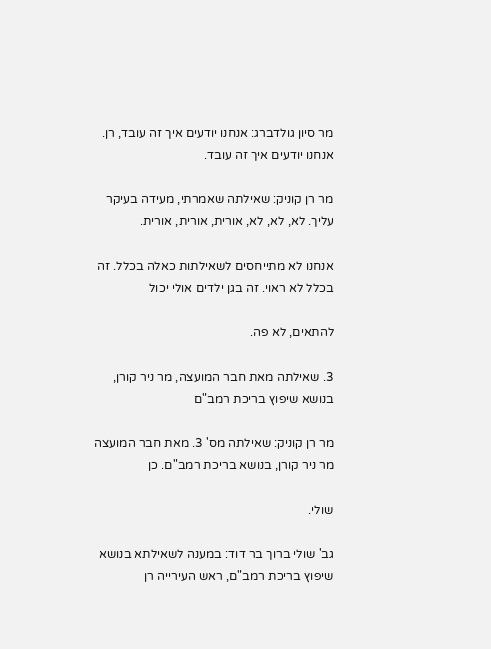מר סיון גולדברג: אנחנו יודעים איך זה עובד, רן. אנחנו יודעים איך זה עובד.

מר רן קוניק: שאילתה שאמרתי, מעידה בעיקר עליך. לא, לא, לא, אורית, אורית, אורית.

אנחנו לא מתייחסים לשאילתות כאלה בכלל. זה בכלל לא ראוי. זה בגן ילדים אולי יכול

להתאים, לא פה.

3. שאילתה מאת חבר המועצה, מר ניר קורן, בנושא שיפוץ בריכת רמב"ם

מר רן קוניק: שאילתה מס' 3. מאת חבר המועצה מר ניר קורן, בנושא בריכת רמב"ם. כן

שולי.

גב' שולי ברוך בר דוד: במענה לשאילתא בנושא שיפוץ בריכת רמב"ם, ראש העירייה רן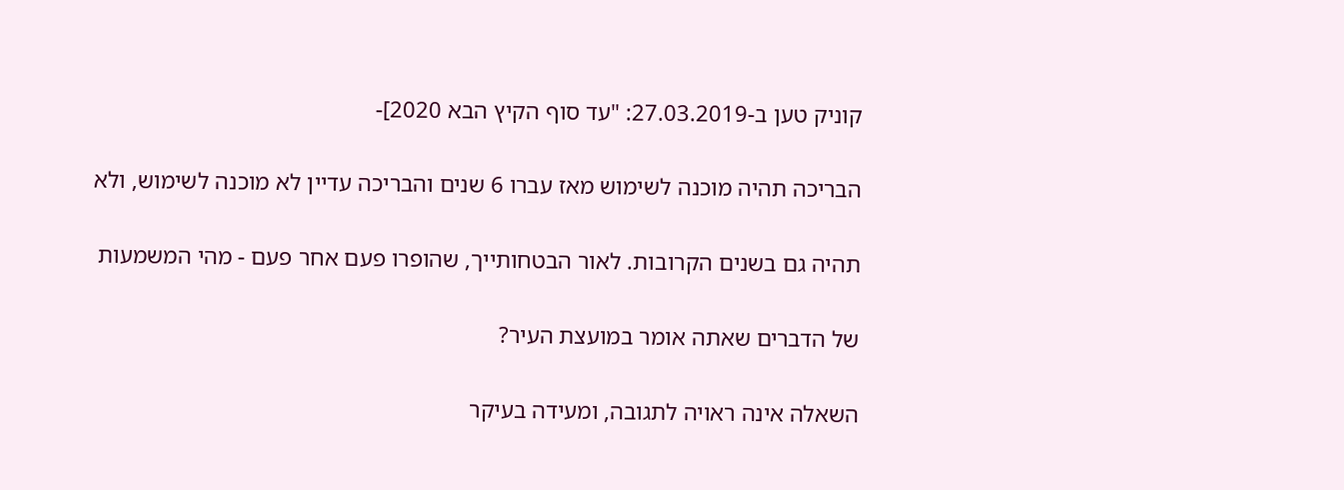קוניק טען ב-27.03.2019: "עד סוף הקיץ הבא 2020]-

הבריכה תהיה מוכנה לשימוש מאז עברו 6 שנים והבריכה עדיין לא מוכנה לשימוש, ולא

תהיה גם בשנים הקרובות. לאור הבטחותייך, שהופרו פעם אחר פעם - מהי המשמעות

של הדברים שאתה אומר במועצת העיר?

השאלה אינה ראויה לתגובה, ומעידה בעיקר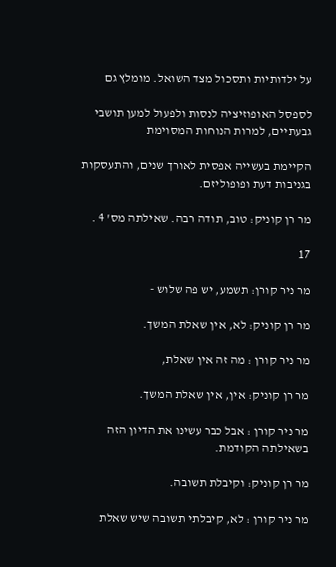על ילדותיות ותסכול מצד השואל. מומלץ גם

לספסל האופוזיציה לנסות ולפעול למען תושבי גבעתיים, למרות הנוחות המסוימת

הקיימת בעשייה אפסית לאורך שנים, והתעסקות בגניבות דעת ופופוליזם.

מר רן קוניק: טוב, תודה רבה. שאילתה מס' 4 .

17

מר ניר קורן: תשמע, יש פה שלוש -

מר רן קוניק: לא, אין שאלת המשך.

מר ניר קורן : מה זה אין שאלת,

מר רן קוניק: אין, אין שאלת המשך.

מר ניר קורן : אבל כבר עשינו את הדיון הזה בשאילתה הקודמת.

מר רן קוניק: וקיבלת תשובה.

מר ניר קורן : לא, קיבלתי תשובה שיש שאלת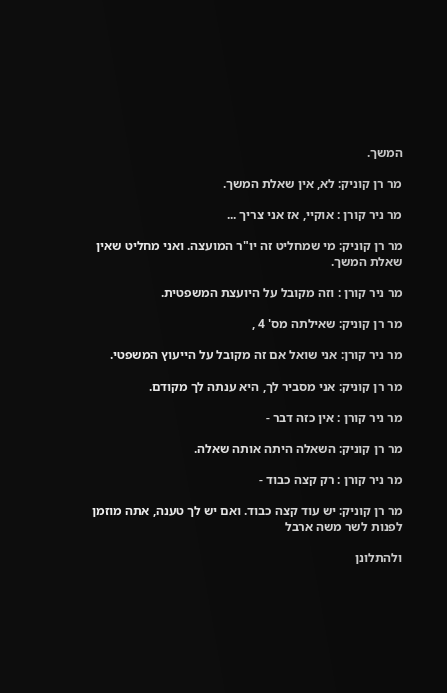המשך.

מר רן קוניק: לא, אין שאלת המשך.

מר ניר קורן : אוקיי, אז אני צריך ...

מר רן קוניק: מי שמחליט זה יו"ר המועצה. ואני מחליט שאין שאלת המשך.

מר ניר קורן : וזה מקובל על היועצת המשפטית.

מר רן קוניק: שאילתה מס' 4 ,

מר ניר קורן: אני שואל אם זה מקובל על הייעוץ המשפטי.

מר רן קוניק: אני מסביר לך, היא ענתה לך מקודם.

מר ניר קורן : אין כזה דבר -

מר רן קוניק: השאלה היתה אותה שאלה.

מר ניר קורן : רק קצה כבוד -

מר רן קוניק: יש עוד קצה כבוד. ואם יש לך טענה, אתה מוזמן לפנות לשר משה ארבל

ולהתלונן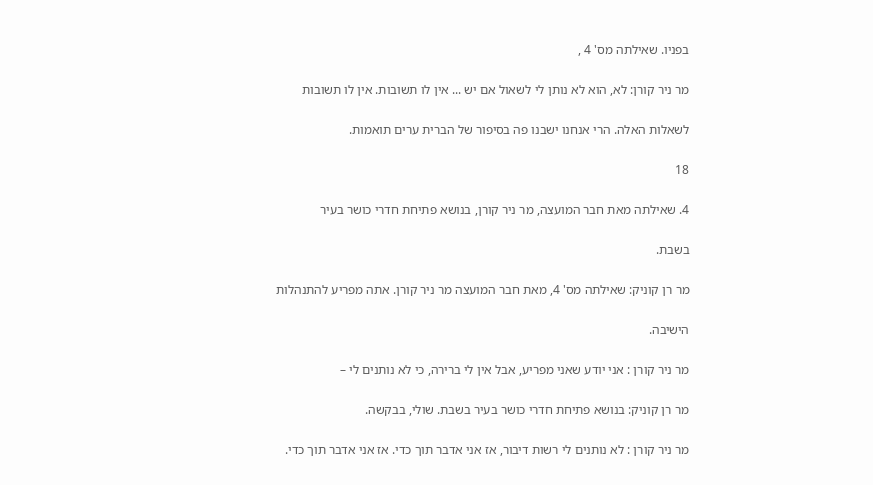בפניו. שאילתה מס' 4 ,

מר ניר קורן: לא, הוא לא נותן לי לשאול אם יש ... אין לו תשובות. אין לו תשובות

לשאלות האלה. הרי אנחנו ישבנו פה בסיפור של הברית ערים תואמות.

18

4. שאילתה מאת חבר המועצה, מר ניר קורן, בנושא פתיחת חדרי כושר בעיר

בשבת.

מר רן קוניק: שאילתה מס' 4, מאת חבר המועצה מר ניר קורן. אתה מפריע להתנהלות

הישיבה.

מר ניר קורן : אני יודע שאני מפריע, אבל אין לי ברירה, כי לא נותנים לי –

מר רן קוניק: בנושא פתיחת חדרי כושר בעיר בשבת. שולי, בבקשה.

מר ניר קורן : לא נותנים לי רשות דיבור, אז אני אדבר תוך כדי. אז אני אדבר תוך כדי.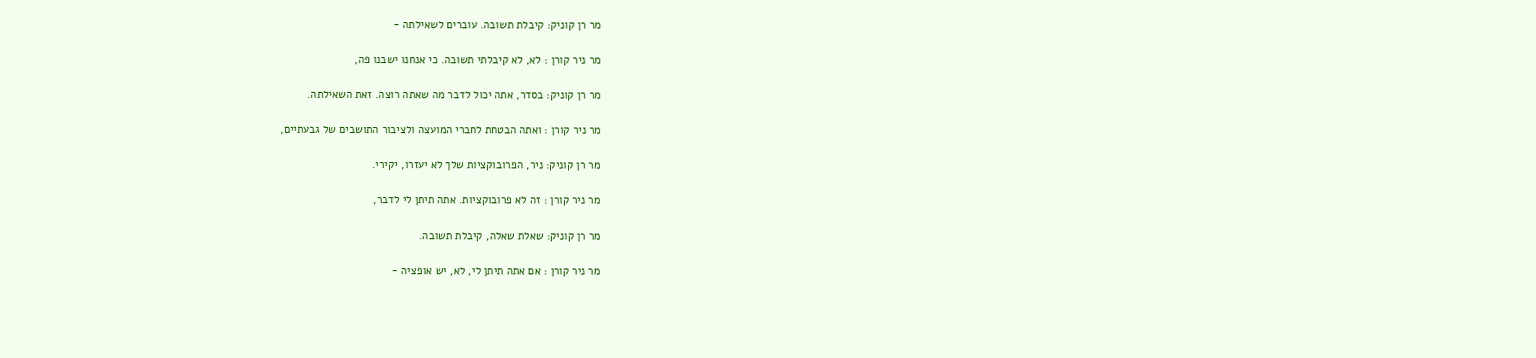מר רן קוניק: קיבלת תשובה. עוברים לשאילתה -

מר ניר קורן : לא, לא קיבלתי תשובה. כי אנחנו ישבנו פה,

מר רן קוניק: בסדר, אתה יכול לדבר מה שאתה רוצה. זאת השאילתה.

מר ניר קורן : ואתה הבטחת לחברי המועצה ולציבור התושבים של גבעתיים,

מר רן קוניק: ניר, הפרובוקציות שלך לא יעזרו, יקירי.

מר ניר קורן : זה לא פרובוקציות. אתה תיתן לי לדבר,

מר רן קוניק: שאלת שאלה, קיבלת תשובה.

מר ניר קורן : אם אתה תיתן לי, לא, יש אופציה -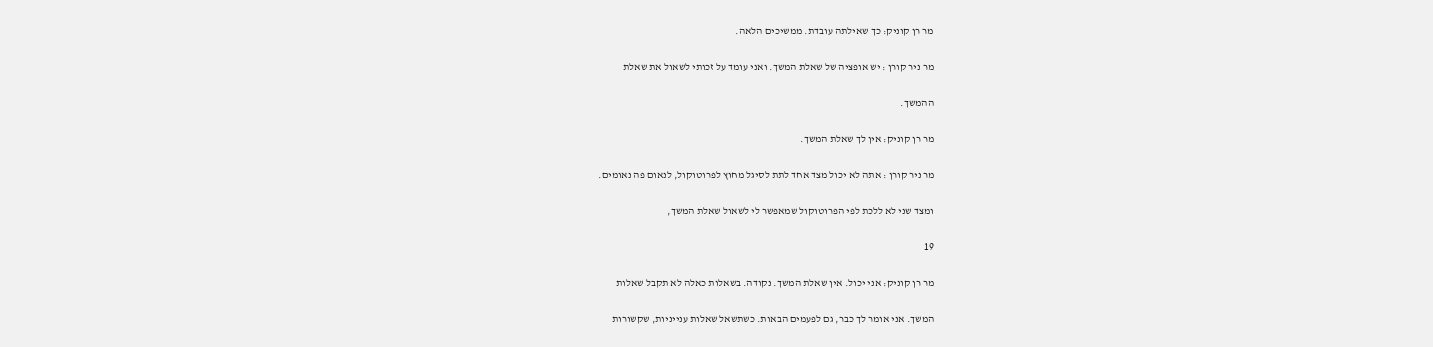מר רן קוניק: כך שאילתה עובדת. ממשיכים הלאה.

מר ניר קורן : יש אופציה של שאלת המשך. ואני עומד על זכותי לשאול את שאלת

ההמשך.

מר רן קוניק: אין לך שאלת המשך.

מר ניר קורן : אתה לא יכול מצד אחד לתת לסיגל מחוץ לפרוטוקול, לנאום פה נאומים.

ומצד שני לא ללכת לפי הפרוטוקול שמאפשר לי לשאול שאלת המשך,

19

מר רן קוניק: אני יכול. אין שאלת המשך. נקודה. בשאלות כאלה לא תקבל שאלות

המשך. אני אומר לך כבר, גם לפעמים הבאות. כשתשאל שאלות ענייניות, שקשורות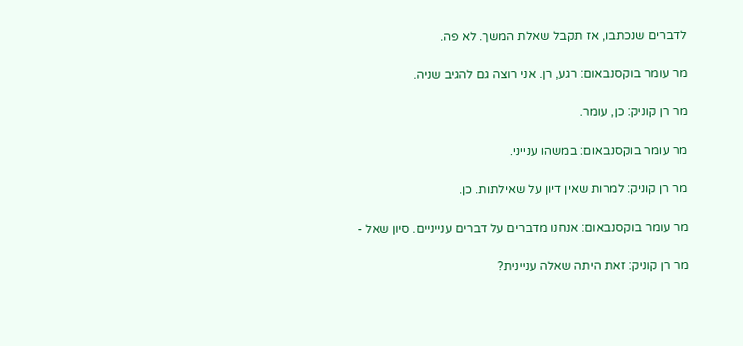לדברים שנכתבו, אז תקבל שאלת המשך. לא פה.

מר עומר בוקסנבאום: רגע, רן. אני רוצה גם להגיב שניה.

מר רן קוניק: כן, עומר.

מר עומר בוקסנבאום: במשהו ענייני.

מר רן קוניק: למרות שאין דיון על שאילתות. כן.

מר עומר בוקסנבאום: אנחנו מדברים על דברים ענייניים. סיון שאל -

מר רן קוניק: זאת היתה שאלה עניינית?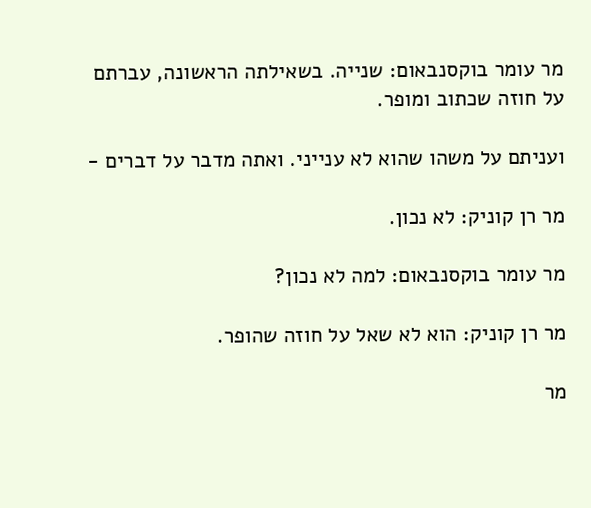מר עומר בוקסנבאום: שנייה. בשאילתה הראשונה, עברתם על חוזה שכתוב ומופר.

ועניתם על משהו שהוא לא ענייני. ואתה מדבר על דברים -

מר רן קוניק: לא נכון.

מר עומר בוקסנבאום: למה לא נכון?

מר רן קוניק: הוא לא שאל על חוזה שהופר.

מר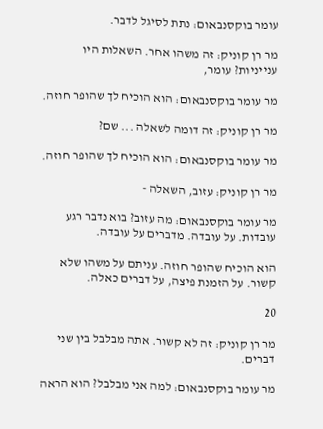עומר בוקסנבאום: נתת לסיגל לדבר.

מר רן קוניק: זה משהו אחר. השאלות היו ענייניות? עומר,

מר עומר בוקסנבאום: הוא הוכיח לך שהופר חוזה.

מר רן קוניק: זה דומה לשאלה ... שם?

מר עומר בוקסנבאום: הוא הוכיח לך שהופר חוזה.

מר רן קוניק: עזוב, השאלה -

מר עומר בוקסנבאום: מה עזוב? בוא נדבר רגע עובדות. על עובדה. מדברים על עובדה.

הוא הוכיח שהופר חוזה. עניתם על משהו שלא קשור. על הזמנת פיצה, על דברים כאלה.

20

מר רן קוניק: זה לא קשור. אתה מבלבל בין שני דברים.

מר עומר בוקסנבאום: למה אני מבלבל? הוא הראה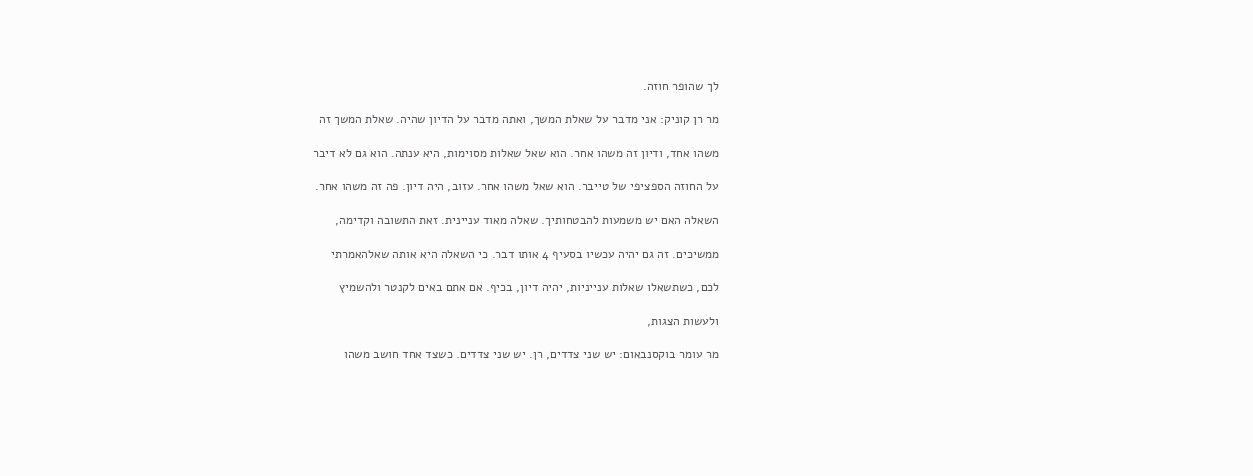לך שהופר חוזה.

מר רן קוניק: אני מדבר על שאלת המשך, ואתה מדבר על הדיון שהיה. שאלת המשך זה

משהו אחד, ודיון זה משהו אחר. הוא שאל שאלות מסוימות, היא ענתה. הוא גם לא דיבר

על החוזה הספציפי של טייבר. הוא שאל משהו אחר. עזוב, היה דיון. פה זה משהו אחר.

השאלה האם יש משמעות להבטחותיך. שאלה מאוד עניינית. זאת התשובה וקדימה,

ממשיכים. זה גם יהיה עכשיו בסעיף 4 אותו דבר. כי השאלה היא אותה שאלהאמרתי

לכם, כשתשאלו שאלות ענייניות, יהיה דיון, בכיף. אם אתם באים לקנטר ולהשמיץ

ולעשות הצגות,

מר עומר בוקסנבאום: יש שני צדדים, רן. יש שני צדדים. כשצד אחד חושב משהו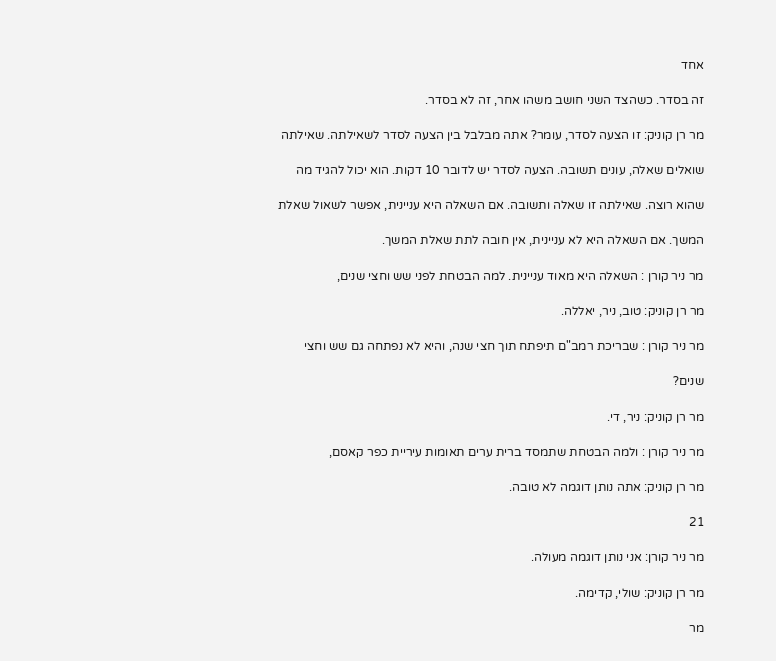אחד

זה בסדר. כשהצד השני חושב משהו אחר, זה לא בסדר.

מר רן קוניק: זו הצעה לסדר, עומר? אתה מבלבל בין הצעה לסדר לשאילתה. שאילתה

שואלים שאלה, עונים תשובה. הצעה לסדר יש לדובר 10 דקות. הוא יכול להגיד מה

שהוא רוצה. שאילתה זו שאלה ותשובה. אם השאלה היא עניינית, אפשר לשאול שאלת

המשך. אם השאלה היא לא עניינית, אין חובה לתת שאלת המשך.

מר ניר קורן : השאלה היא מאוד עניינית. למה הבטחת לפני שש וחצי שנים,

מר רן קוניק: טוב, ניר, יאללה.

מר ניר קורן : שבריכת רמב"ם תיפתח תוך חצי שנה, והיא לא נפתחה גם שש וחצי

שנים?

מר רן קוניק: ניר, די.

מר ניר קורן : ולמה הבטחת שתמסד ברית ערים תאומות עיריית כפר קאסם,

מר רן קוניק: אתה נותן דוגמה לא טובה.

21

מר ניר קורן: אני נותן דוגמה מעולה.

מר רן קוניק: שולי, קדימה.

מר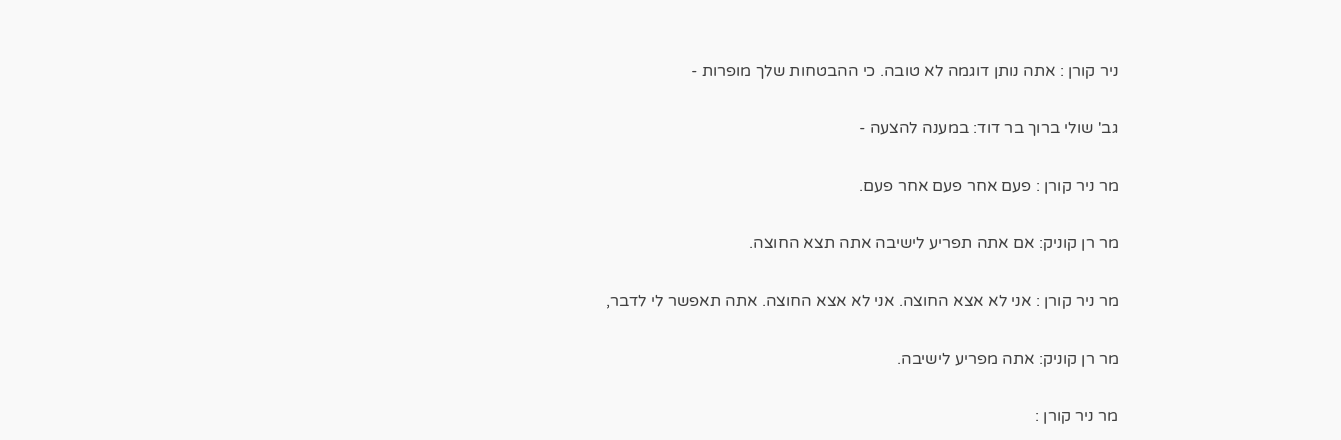ניר קורן : אתה נותן דוגמה לא טובה. כי ההבטחות שלך מופרות -

גב' שולי ברוך בר דוד: במענה להצעה -

מר ניר קורן : פעם אחר פעם אחר פעם.

מר רן קוניק: אם אתה תפריע לישיבה אתה תצא החוצה.

מר ניר קורן : אני לא אצא החוצה. אני לא אצא החוצה. אתה תאפשר לי לדבר,

מר רן קוניק: אתה מפריע לישיבה.

מר ניר קורן :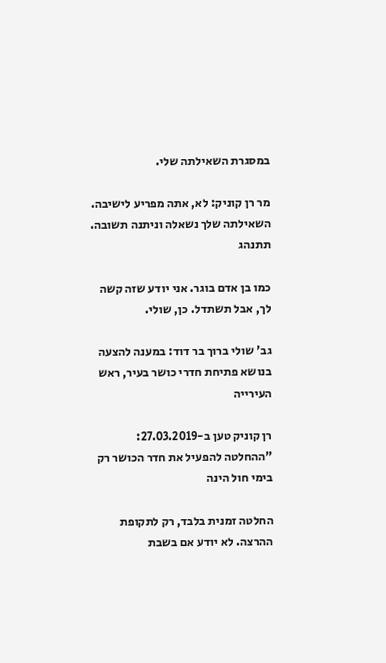במסגרת השאילתה שלי.

מר רן קוניק: לא, אתה מפריע לישיבה. השאילתה שלך נשאלה וניתנה תשובה. תתנהג

כמו בן אדם בוגר. אני יודע שזה קשה לך, אבל תשתדל. כן, שולי.

גב' שולי ברוך בר דוד: במענה להצעה בנושא פתיחת חדרי כושר בעיר, ראש העירייה

רן קוניק טען ב-27.03.2019: "ההחלטה להפעיל את חדר הכושר רק בימי חול הינה

החלטה זמנית בלבד, רק לתקופת ההרצה. לא יודע אם בשבת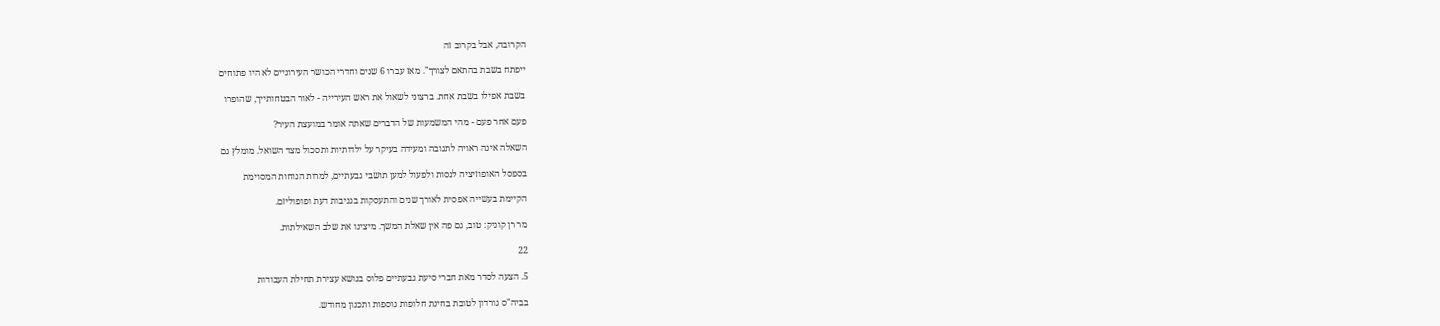הקרובה, אבל בקרוב זה

ייפתח בשבת בהתאם לצורך". מאז עברו 6 שנים וחדרי הכושר העירוניים לא היו פתוחים

בשבת אפילו בשבת אחת. ברצוני לשאול את ראש העירייה - לאור הבטחותייך, שהופרו

פעם אחר פעם - מהי המשמעות של הדברים שאתה אומר במועצת העיר?

השאלה אינה ראויה לתגובה ומעידה בעיקר על ילדותיות ותסכול מצד השואל. מומלץ גם

בספסל האופוזיציה לנסות ולפעול למען תושבי גבעתיים, למרות הנוחות המסוימת

הקיימת בעשייה אפסית לאורך שנים והתעסקות בגניבות דעת ופופוליזם.

מר רן קוניק: טוב, גם פה אין שאלת המשך. מיצינו את שלב השאילתות.

22

5. הצעה לסדר מאת חברי סיעת גבעתיים פלוס בנושא עצירת תחילת העבודות

בביה"ס גורדון לטובת בחינת חלופות נוספות ותכנון מחודש.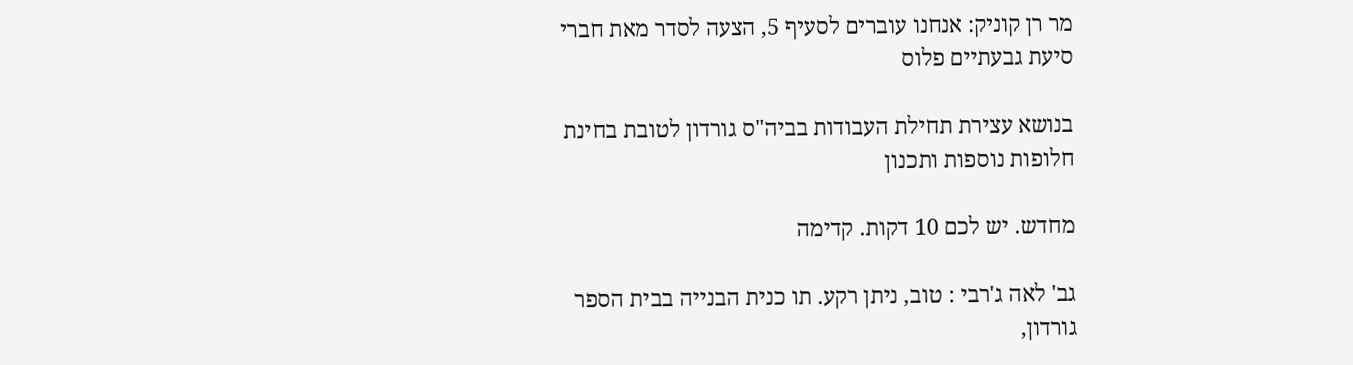מר רן קוניק: אנחנו עוברים לסעיף 5, הצעה לסדר מאת חברי סיעת גבעתיים פלוס

בנושא עצירת תחילת העבודות בביה"ס גורדון לטובת בחינת חלופות נוספות ותכנון

מחדש. יש לכם 10 דקות. קדימה

גב' לאה ג'רבי : טוב, ניתן רקע. תו כנית הבנייה בבית הספר גורדון,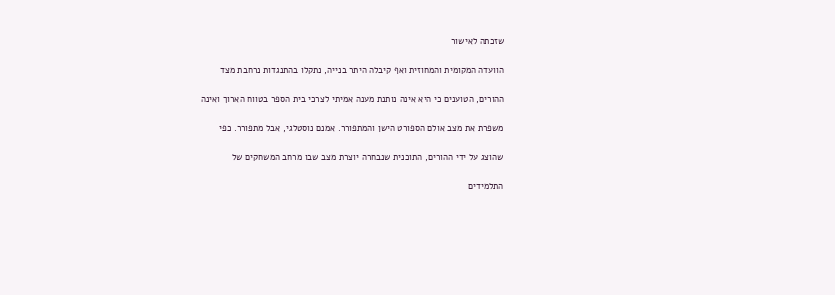שזכתה לאישור

הוועדה המקומית והמחוזית ואף קיבלה היתר בנייה, נתקלו בהתנגדות נרחבת מצד

ההורים, הטוענים כי היא אינה נותנת מענה אמיתי לצרכי בית הספר בטווח הארוך ואינה

משפרת את מצב אולם הספורט הישן והמתפורר. אמנם נוסטלגי, אבל מתפורר. כפי

שהוצג על ידי ההורים, התוכנית שנבחרה יוצרת מצב שבו מרחב המשחקים של

התלמידים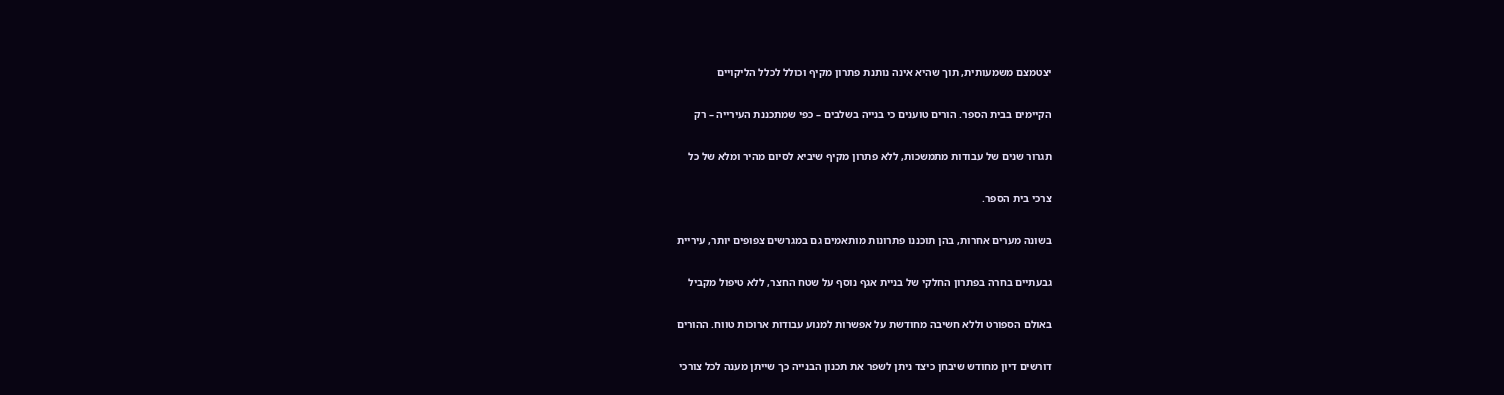יצטמצם משמעותית, תוך שהיא אינה נותנת פתרון מקיף וכולל לכלל הליקויים

הקיימים בבית הספר. הורים טוענים כי בנייה בשלבים – כפי שמתכננת העירייה – רק

תגרור שנים של עבודות מתמשכות, ללא פתרון מקיף שיביא לסיום מהיר ומלא של כל

צרכי בית הספר.

בשונה מערים אחרות, בהן תוכננו פתרונות מותאמים גם במגרשים צפופים יותר, עיריית

גבעתיים בחרה בפתרון החלקי של בניית אגף נוסף על שטח החצר, ללא טיפול מקביל

באולם הספורט וללא חשיבה מחודשת על אפשרות למנוע עבודות ארוכות טווח. ההורים

דורשים דיון מחודש שיבחן כיצד ניתן לשפר את תכנון הבנייה כך שייתן מענה לכל צורכי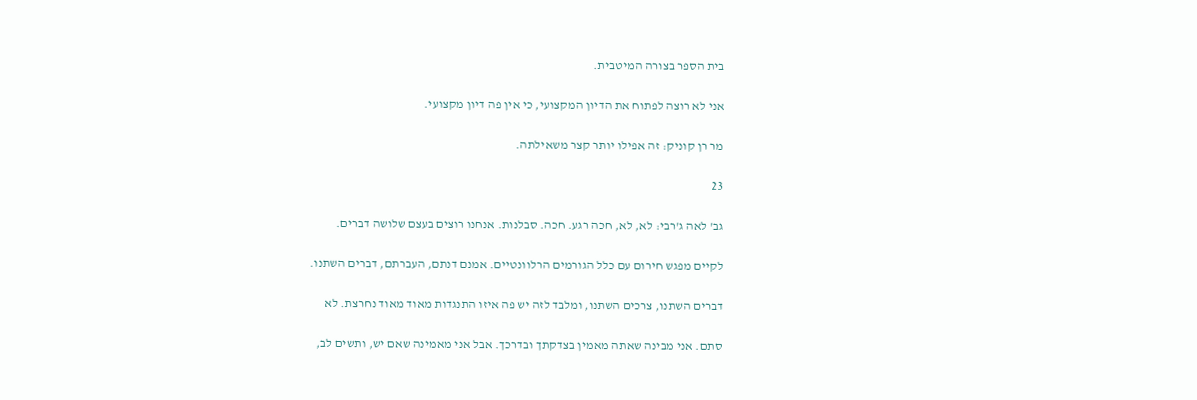בית הספר בצורה המיטבית.

אני לא רוצה לפתוח את הדיון המקצועי, כי אין פה דיון מקצועי.

מר רן קוניק: זה אפילו יותר קצר משאילתה.

23

גב' לאה ג'רבי: לא, לא, חכה רגע. חכה. סבלנות. אנחנו רוצים בעצם שלושה דברים.

לקיים מפגש חירום עם כלל הגורמים הרלוונטיים. אמנם דנתם, העברתם, דברים השתנו.

דברים השתנו, צרכים השתנו, ומלבד לזה יש פה איזו התנגדות מאוד מאוד נחרצת. לא

סתם. אני מבינה שאתה מאמין בצדקתך ובדרכך. אבל אני מאמינה שאם יש, ותשים לב,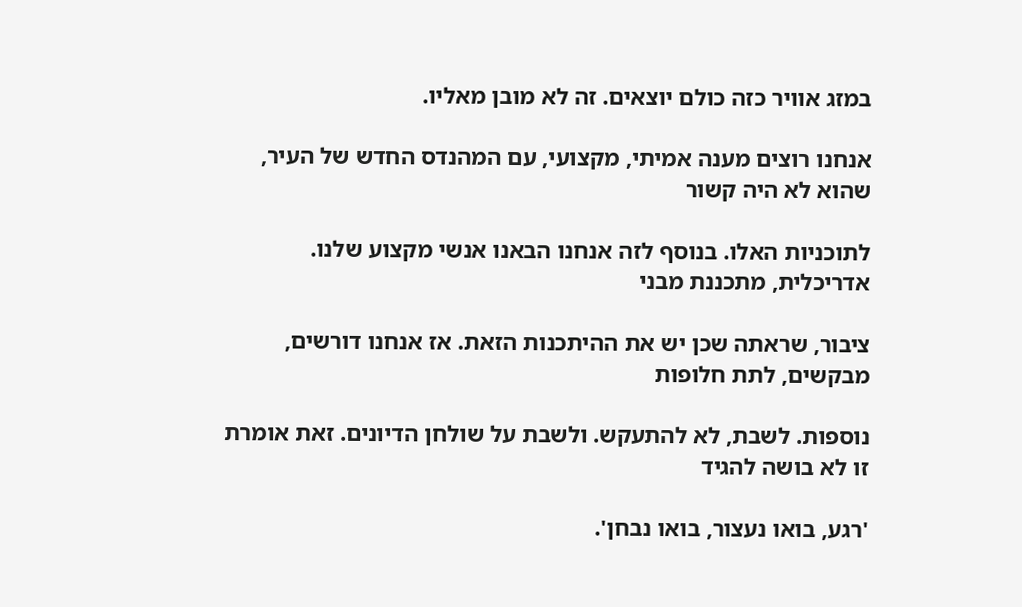במזג אוויר כזה כולם יוצאים. זה לא מובן מאליו.

אנחנו רוצים מענה אמיתי, מקצועי, עם המהנדס החדש של העיר, שהוא לא היה קשור

לתוכניות האלו. בנוסף לזה אנחנו הבאנו אנשי מקצוע שלנו. אדריכלית, מתכננת מבני

ציבור, שראתה שכן יש את ההיתכנות הזאת. אז אנחנו דורשים, מבקשים, לתת חלופות

נוספות. לשבת, לא להתעקש. ולשבת על שולחן הדיונים. זאת אומרת זו לא בושה להגיד

'רגע, בואו נעצור, בואו נבחן'.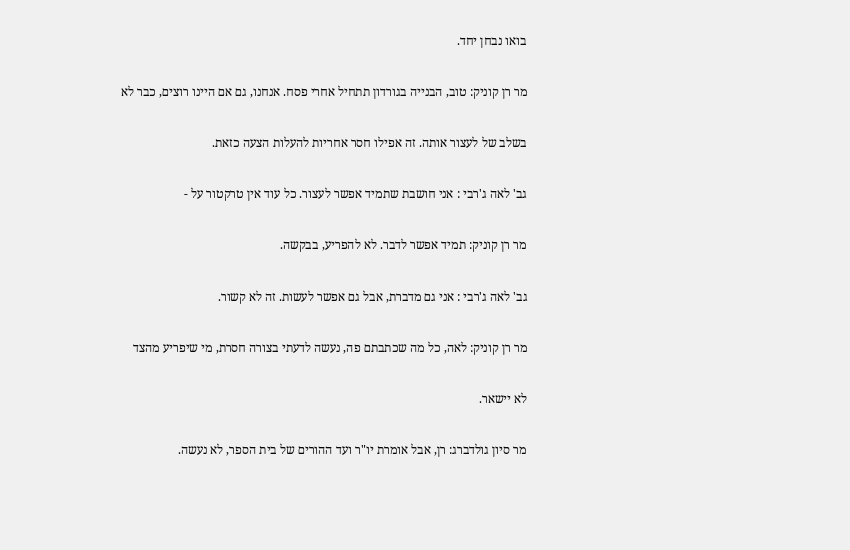בואו נבחן יחד.

מר רן קוניק: טוב, הבנייה בגורדון תתחיל אחרי פסח. אנחנו, גם אם היינו רוצים, כבר לא

בשלב של לעצור אותה. זה אפילו חסר אחריות להעלות הצעה כזאת.

גב' לאה ג'רבי : אני חושבת שתמיד אפשר לעצור. כל עוד אין טרקטור על -

מר רן קוניק: תמיד אפשר לדבר. לא להפריע, בבקשה.

גב' לאה ג'רבי : אני גם מדברת, אבל גם אפשר לעשות. זה לא קשור.

מר רן קוניק: לאה, כל מה שכתבתם פה, נעשה לדעתי בצורה חסרת, מי שיפריע מהצד

לא יישאר.

מר סיון גולדברג: רן, אבל אומרת יו"ר ועד ההורים של בית הספר, לא נעשה.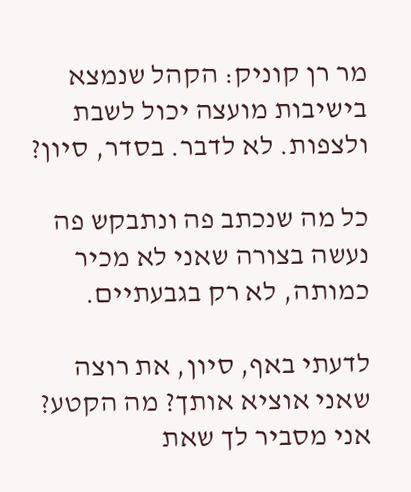מר רן קוניק: הקהל שנמצא בישיבות מועצה יכול לשבת ולצפות. לא לדבר. בסדר, סיון?

כל מה שנכתב פה ונתבקש פה נעשה בצורה שאני לא מכיר כמותה, לא רק בגבעתיים.

לדעתי באף, סיון, את רוצה שאני אוציא אותך? מה הקטע? אני מסביר לך שאת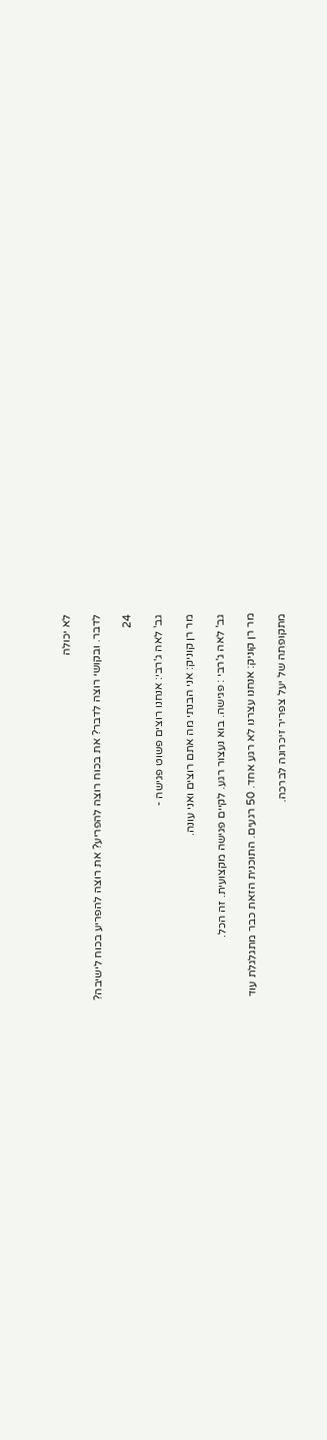לא יכולה

לדבר. ובקושי רוצה לדבר? את בכוח רוצה להפריע? את רוצה להפריע בכוח לישיבה?

24

גב' לאה ג'רבי: אנחנו רוצים פשוט פגישה -

מר רן קוניק: אני הבנתי מה אתם רוצים ואני עונה.

גב' לאה ג'רבי : פגישה. בוא נעצור רגע. לקיים פגישה מקצועית. זה הכל.

מר רן קוניק: אנחנו עצרנו לא רגע אחד. 50 רגעים. התוכנית הזאת כבר מתגלגלת עוד

מתקופתה של יעל צפריר זיכרונה לברכה.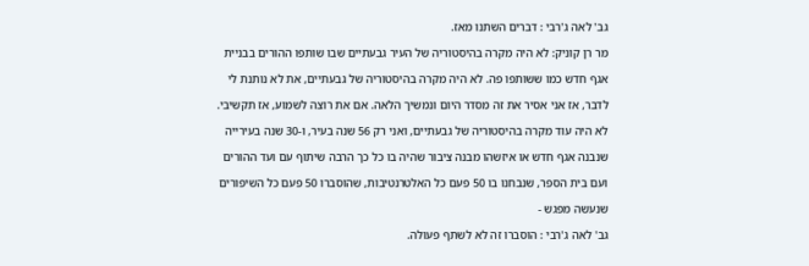גב' לאה ג'רבי : דברים השתנו מאז.

מר רן קוניק: לא היה מקרה בהיסטוריה של העיר גבעתיים שבו שותפו ההורים בבניית

אגף חדש כמו ששותפו פה. לא היה מקרה בהיסטוריה של גבעתיים, את לא נותנת לי

לדבר, אז אני אסיר את זה מסדר היום ונמשיך הלאה. אם את רוצה לשמוע, אז תקשיבי.

לא היה עוד מקרה בהיסטוריה של גבעתיים, ואני רק 56 שנה בעיר, ו-30 שנה בעירייה

שנבנה אגף חדש או איזשהו מבנה ציבור שהיה בו כל כך הרבה שיתוף עם ועד ההורים

ועם בית הספר, שנבחנו בו 50 פעם כל האלטרנטיבות, שהוסברו 50 פעם כל השיפורים

שנעשה מפגש -

גב' לאה ג'רבי : הוסברו זה לא לשתף פעולה.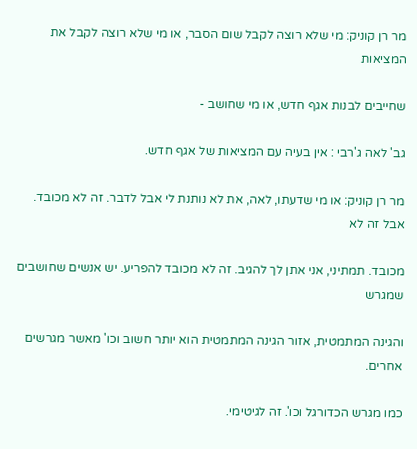מר רן קוניק: מי שלא רוצה לקבל שום הסבר, או מי שלא רוצה לקבל את המציאות

שחייבים לבנות אגף חדש, או מי שחושב -

גב' לאה ג'רבי : אין בעיה עם המציאות של אגף חדש.

מר רן קוניק: או מי שדעתו, לאה, את לא נותנת לי אבל לדבר. זה לא מכובד. אבל זה לא

מכובד. תמתיני, אני אתן לך להגיב. זה לא מכובד להפריע. יש אנשים שחושבים שמגרש

והגינה המתמטית, אזור הגינה המתמטית הוא יותר חשוב וכו' מאשר מגרשים אחרים.

כמו מגרש הכדורגל וכו'. זה לגיטימי.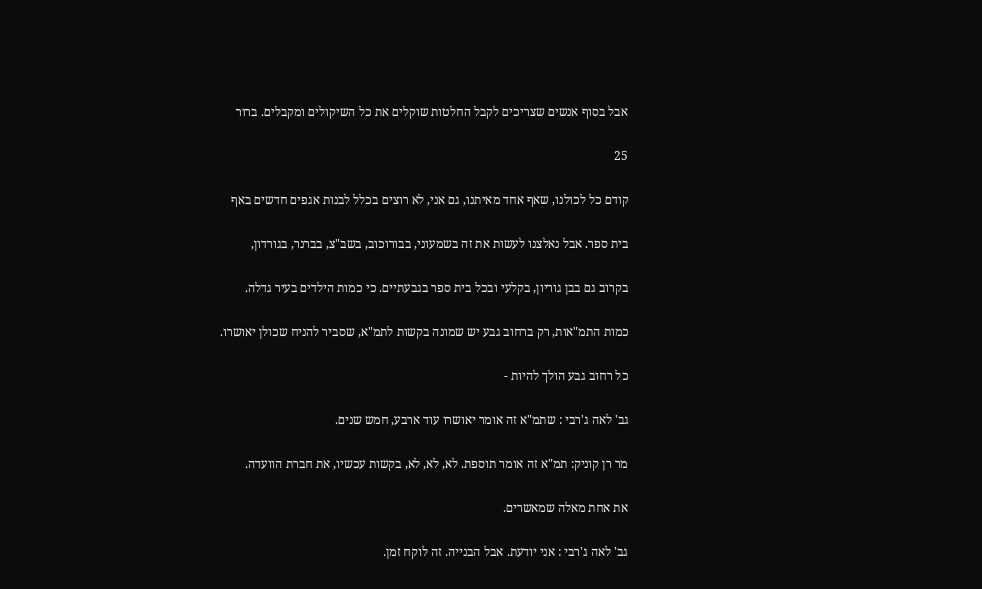אבל בסוף אנשים שצריכים לקבל החלטות שוקלים את כל השיקולים ומקבלים. ברור

25

קודם כל לכולנו, שאף אחד מאיתנו, גם אני, לא רוצים בכלל לבנות אגפים חדשים באף

בית ספר. אבל נאלצנו לעשות את זה בשמעוני, בבורוכוב, בשב"צ, בברנר, בגורדון,

בקרוב גם בבן גוריון, בקלעי ובכל בית ספר בגבעתיים. כי כמות הילדים בעיר גדלה.

כמות התמ"אות, רק ברחוב גבע יש שמונה בקשות לתמ"א, שסביר להניח שכולן יאושרו.

כל רחוב גבע הולך להיות -

גב' לאה ג'רבי : שתמ"א זה אומר יאושרו עוד ארבע, חמש שנים.

מר רן קוניק: תמ"א זה אומר תוספת. לא, לא, לא, בקשות עכשיו, את חברת הוועדה.

את אחת מאלה שמאשרים.

גב' לאה ג'רבי : אני יודעת. אבל הבנייה. זה לוקח זמן.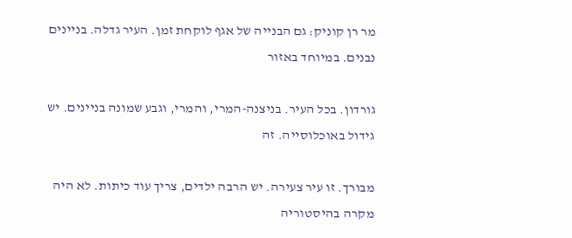מר רן קוניק: גם הבנייה של אגף לוקחת זמן. העיר גדלה. בניינים נבנים. במיוחד באזור

גורדון. בכל העיר. בניצנה-המרי, והמרי, וגבע שמונה בניינים. יש גידול באוכלוסייה. זה

מבורך. זו עיר צעירה. יש הרבה ילדים, צריך עוד כיתות. לא היה מקרה בהיסטוריה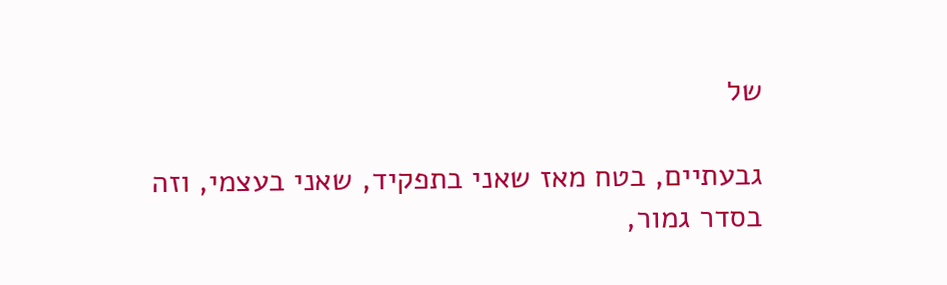של

גבעתיים, בטח מאז שאני בתפקיד, שאני בעצמי, וזה בסדר גמור,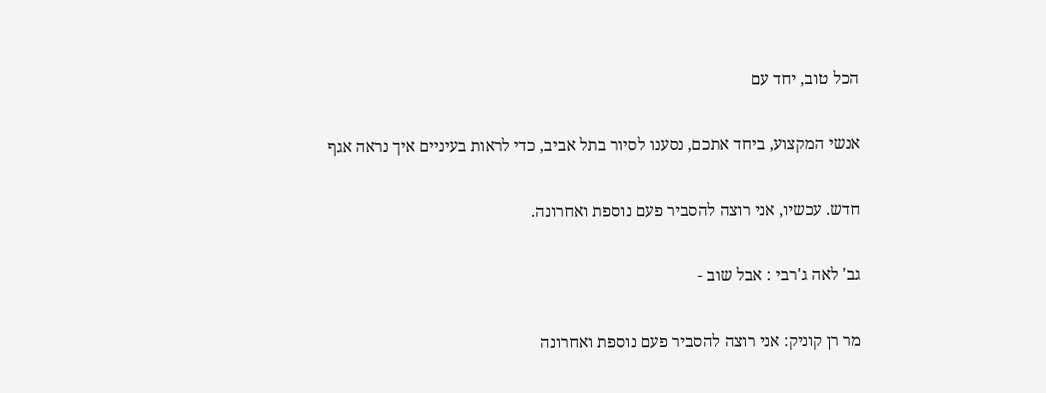הכל טוב, יחד עם

אנשי המקצוע, ביחד אתכם, נסענו לסיור בתל אביב, כדי לראות בעיניים איך נראה אגף

חדש. עכשיו, אני רוצה להסביר פעם נוספת ואחרונה.

גב' לאה ג'רבי : אבל שוב -

מר רן קוניק: אני רוצה להסביר פעם נוספת ואחרונה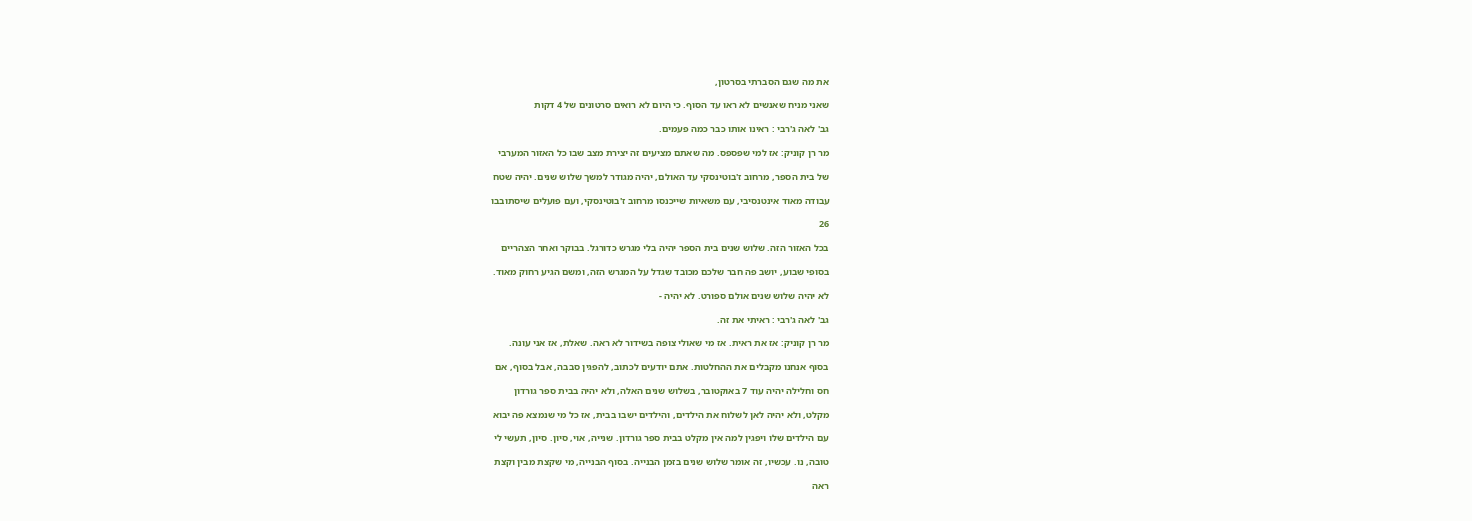את מה שגם הסברתי בסרטון,

שאני מניח שאנשים לא ראו עד הסוף. כי היום לא רואים סרטונים של 4 דקות

גב' לאה ג'רבי : ראינו אותו כבר כמה פעמים.

מר רן קוניק: אז למי שפספס. מה שאתם מציעים זה יצירת מצב שבו כל האזור המערבי

של בית הספר, מרחוב ז'בוטינסקי עד האולם, יהיה מגודר למשך שלוש שנים. יהיה שטח

עבודה מאוד אינטנסיבי, עם משאיות שייכנסו מרחוב ז'בוטינסקי, ועם פועלים שיסתובבו

26

בכל האזור הזה. שלוש שנים בית הספר יהיה בלי מגרש כדורגל. בבוקר ואחר הצהריים

בסופי שבוע, יושב פה חבר שלכם מכובד שגדל על המגרש הזה, ומשם הגיע רחוק מאוד.

לא יהיה שלוש שנים אולם ספורט. לא יהיה -

גב' לאה ג'רבי : ראיתי את זה.

מר רן קוניק: אז את ראית. אז מי שאולי צופה בשידור לא ראה. שאלת, אז אני עונה.

בסוף אנחנו מקבלים את ההחלטות. אתם יודעים לכתוב, להפגין סבבה, אבל בסוף, אם

חס וחלילה יהיה עוד 7 באוקטובר, בשלוש שנים האלה, ולא יהיה בבית ספר גורדון

מקלט, ולא יהיה לאן לשלוח את הילדים, והילדים ישבו בבית, אז כל מי שנמצא פה יבוא

עם הילדים שלו ויפגין למה אין מקלט בבית ספר גורדון. שנייה, אוי, סיון. סיון, תעשי לי

טובה, נו. עכשיו, זה אומר שלוש שנים בזמן הבנייה. בסוף הבנייה, מי שקצת מבין וקצת

ראה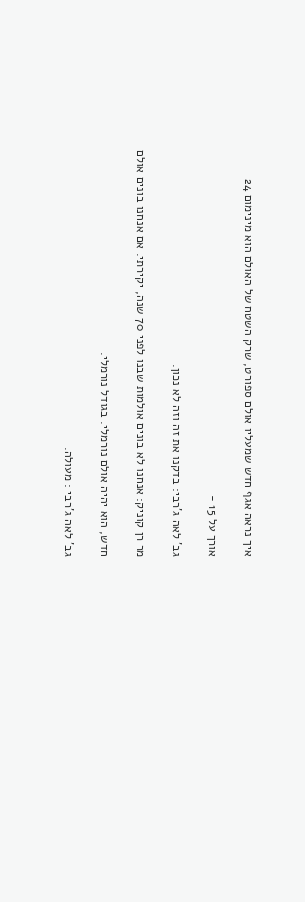איך נראה אגף חדש שמעליו אולם ספורט, שרק השטח של האולם הוא מינימום 24

אורך על 15 -

גב' לאה ג'רבי: בדקנו את זה וזה לא נכון.

מר רן קוניק: אנחנו לא בונים אולמות שבנו לפני 70 שנה, יקירתי. אם אנחנו בונים אולם

חדש, הוא יהיה אולם נורמלי. בגודל נורמלי.

גב' לאה ג'רבי : מעולה.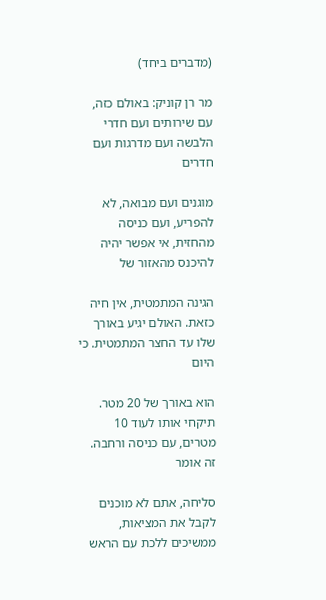(מדברים ביחד)

מר רן קוניק: באולם כזה, עם שירותים ועם חדרי הלבשה ועם מדרגות ועם חדרים

מוגנים ועם מבואה, לא להפריע, ועם כניסה מהחזית, אי אפשר יהיה להיכנס מהאזור של

הגינה המתמטית, אין חיה כזאת. האולם יגיע באורך שלו עד החצר המתמטית. כי היום

הוא באורך של 20 מטר. תיקחי אותו לעוד 10 מטרים, עם כניסה ורחבה. זה אומר

סליחה, אתם לא מוכנים לקבל את המציאות, ממשיכים ללכת עם הראש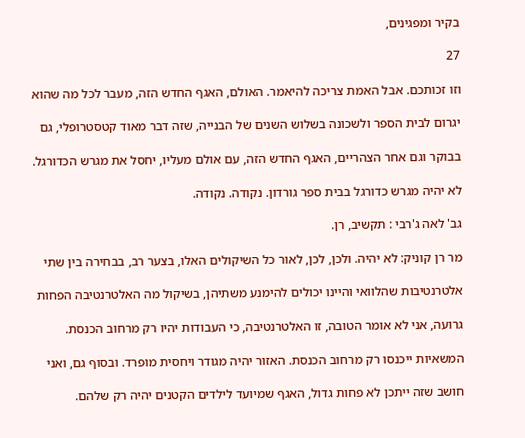בקיר ומפגינים,

27

וזו זכותכם. אבל האמת צריכה להיאמר. האולם, האגף החדש הזה, מעבר לכל מה שהוא

יגרום לבית הספר ולשכונה בשלוש השנים של הבנייה, שזה דבר מאוד קטסטרופלי, גם

בבוקר וגם אחר הצהריים, האגף החדש הזה, עם אולם מעליו, יחסל את מגרש הכדורגל.

לא יהיה מגרש כדורגל בבית ספר גורדון. נקודה. נקודה.

גב' לאה ג'רבי : תקשיב, רן.

מר רן קוניק: לא יהיה. ולכן, לכן, לאור כל השיקולים האלו, בצער רב, בבחירה בין שתי

אלטרנטיבות שהלוואי והיינו יכולים להימנע משתיהן, בשיקול מה האלטרנטיבה הפחות

גרועה, אני לא אומר הטובה, זו האלטרנטיבה, כי העבודות יהיו רק מרחוב הכנסת.

המשאיות ייכנסו רק מרחוב הכנסת. האזור יהיה מגודר ויחסית מופרד. ובסוף גם, ואני

חושב שזה ייתכן לא פחות גדול, האגף שמיועד לילדים הקטנים יהיה רק שלהם.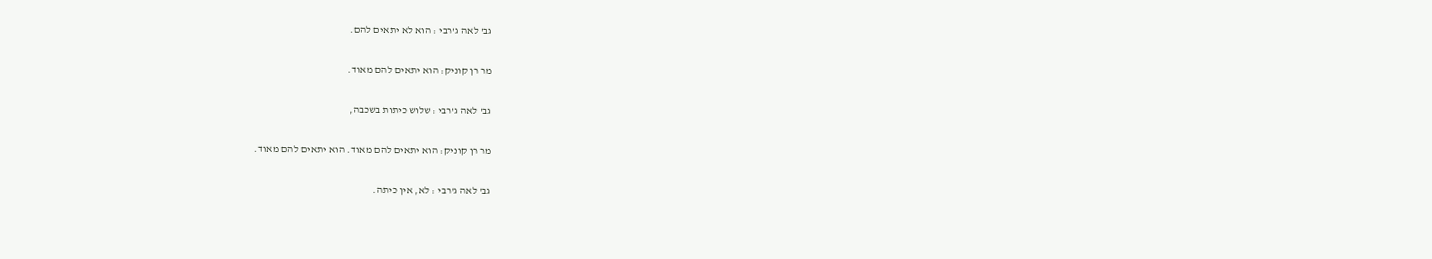גב' לאה ג'רבי : הוא לא יתאים להם.

מר רן קוניק: הוא יתאים להם מאוד.

גב' לאה ג'רבי : שלוש כיתות בשכבה,

מר רן קוניק: הוא יתאים להם מאוד. הוא יתאים להם מאוד.

גב' לאה ג'רבי : לא, אין כיתה.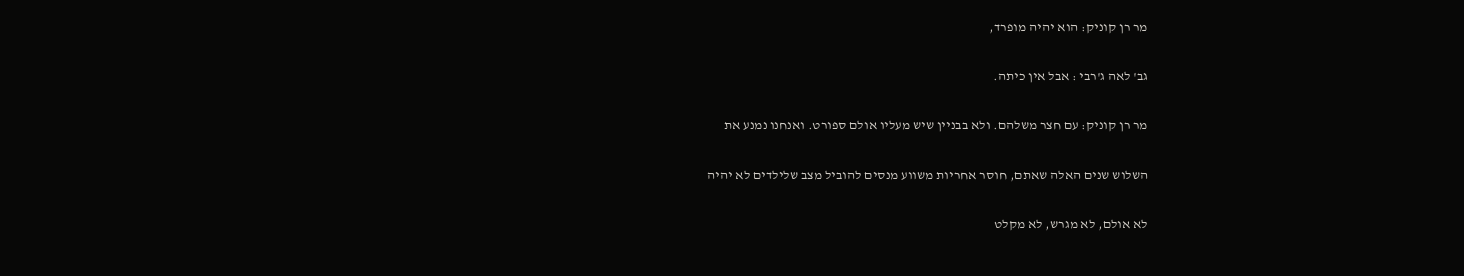מר רן קוניק: הוא יהיה מופרד,

גב' לאה ג'רבי : אבל אין כיתה.

מר רן קוניק: עם חצר משלהם. ולא בבניין שיש מעליו אולם ספורט. ואנחנו נמנע את

השלוש שנים האלה שאתם, חוסר אחריות משווע מנסים להוביל מצב שלילדים לא יהיה

לא אולם, לא מגרש, לא מקלט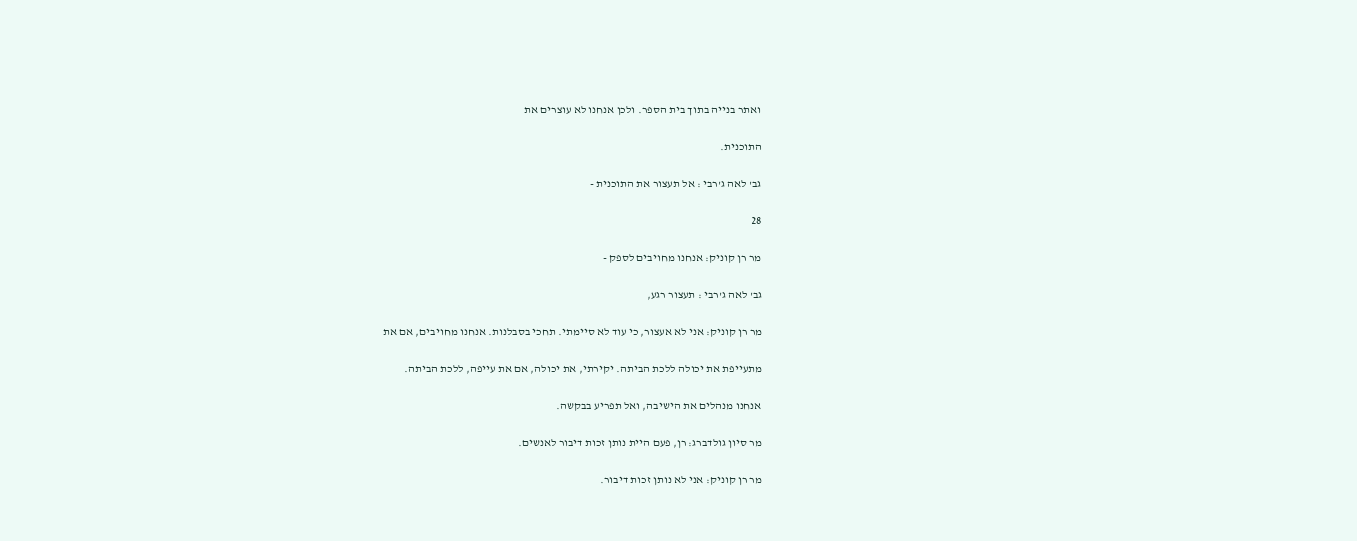ואתר בנייה בתוך בית הספר. ולכן אנחנו לא עוצרים את

התוכנית.

גב' לאה ג'רבי : אל תעצור את התוכנית -

28

מר רן קוניק: אנחנו מחויבים לספק -

גב' לאה ג'רבי : תעצור רגע,

מר רן קוניק: אני לא אעצור, כי עוד לא סיימתי. תחכי בסבלנות. אנחנו מחויבים, אם את

מתעייפת את יכולה ללכת הביתה. יקירתי, את יכולה, אם את עייפה, ללכת הביתה.

אנחנו מנהלים את הישיבה, ואל תפריע בבקשה.

מר סיון גולדברג: רן, פעם היית נותן זכות דיבור לאנשים.

מר רן קוניק: אני לא נותן זכות דיבור.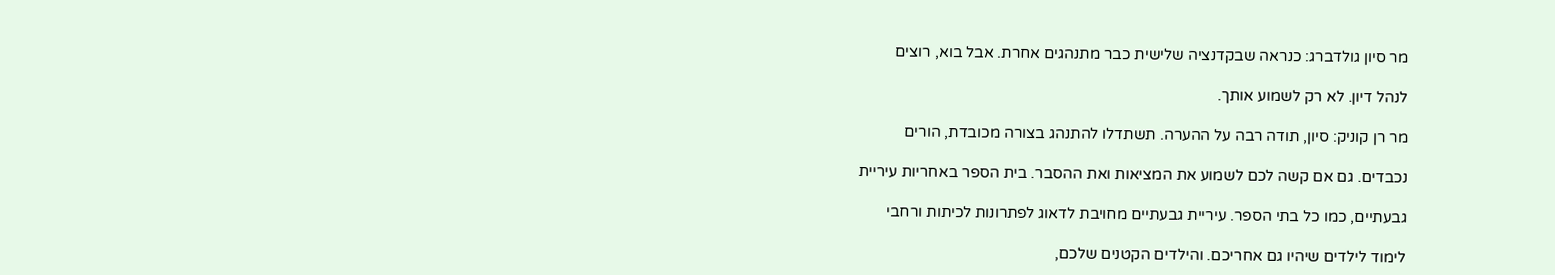מר סיון גולדברג: כנראה שבקדנציה שלישית כבר מתנהגים אחרת. אבל בוא, רוצים

לנהל דיון. לא רק לשמוע אותך.

מר רן קוניק: סיון, תודה רבה על ההערה. תשתדלו להתנהג בצורה מכובדת, הורים

נכבדים. גם אם קשה לכם לשמוע את המציאות ואת ההסבר. בית הספר באחריות עיריית

גבעתיים, כמו כל בתי הספר. עיריית גבעתיים מחויבת לדאוג לפתרונות לכיתות ורחבי

לימוד לילדים שיהיו גם אחריכם. והילדים הקטנים שלכם,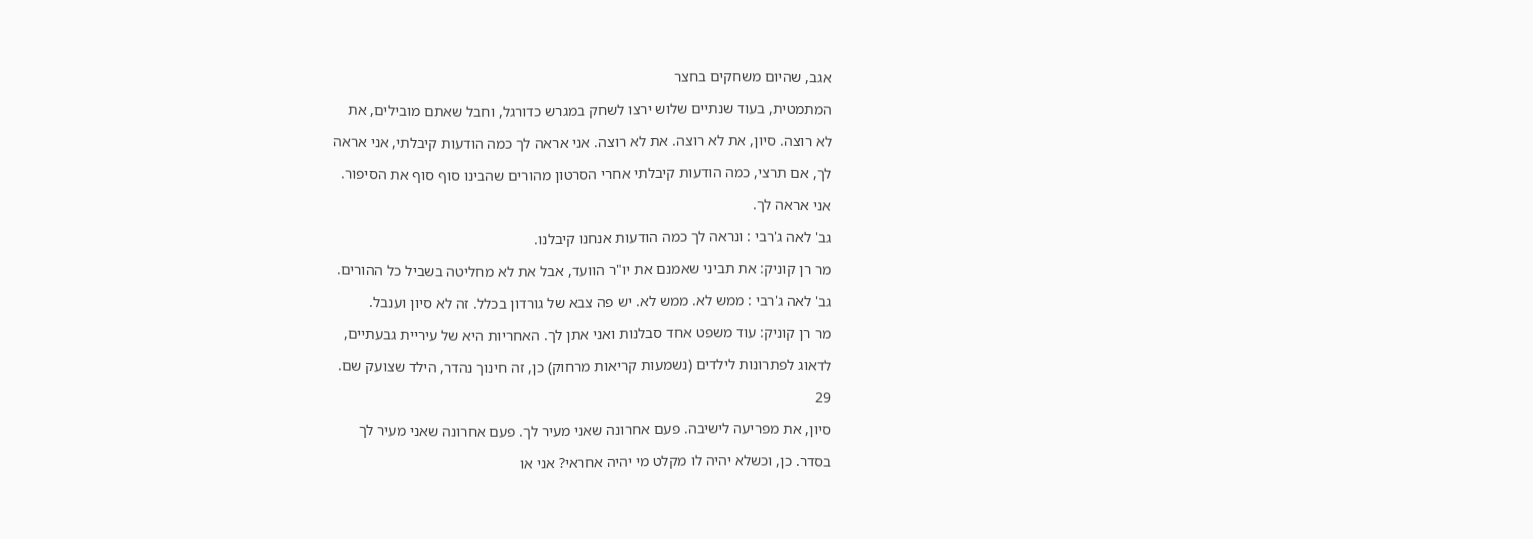אגב, שהיום משחקים בחצר

המתמטית, בעוד שנתיים שלוש ירצו לשחק במגרש כדורגל, וחבל שאתם מובילים, את

לא רוצה. סיון, את לא רוצה. את לא רוצה. אני אראה לך כמה הודעות קיבלתי, אני אראה

לך, אם תרצי, כמה הודעות קיבלתי אחרי הסרטון מהורים שהבינו סוף סוף את הסיפור.

אני אראה לך.

גב' לאה ג'רבי : ונראה לך כמה הודעות אנחנו קיבלנו.

מר רן קוניק: את תביני שאמנם את יו"ר הוועד, אבל את לא מחליטה בשביל כל ההורים.

גב' לאה ג'רבי : ממש לא. ממש לא. יש פה צבא של גורדון בכלל. זה לא סיון וענבל.

מר רן קוניק: עוד משפט אחד סבלנות ואני אתן לך. האחריות היא של עיריית גבעתיים,

לדאוג לפתרונות לילדים (נשמעות קריאות מרחוק) כן, זה חינוך נהדר, הילד שצועק שם.

29

סיון, את מפריעה לישיבה. פעם אחרונה שאני מעיר לך. פעם אחרונה שאני מעיר לך

בסדר. כן, וכשלא יהיה לו מקלט מי יהיה אחראי? אני או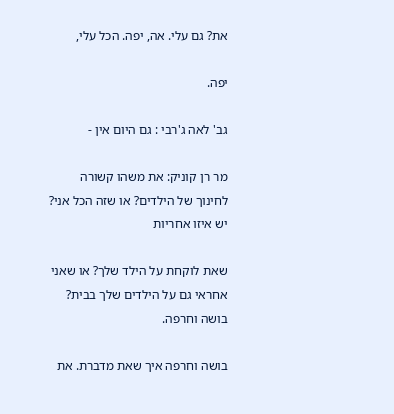את? גם עלי. אה, יפה. הכל עלי,

יפה.

גב' לאה ג'רבי : גם היום אין -

מר רן קוניק: את משהו קשורה לחינוך של הילדים? או שזה הכל אני? יש איזו אחריות

שאת לוקחת על הילד שלך? או שאני אחראי גם על הילדים שלך בבית? בושה וחרפה.

בושה וחרפה איך שאת מדברת. את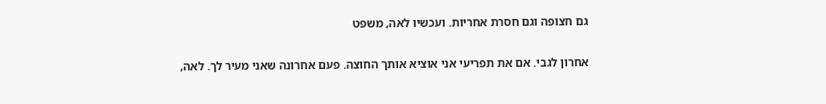גם חצופה וגם חסרת אחריות. ועכשיו לאה, משפט

אחרון לגבי. אם את תפריעי אני אוציא אותך החוצה. פעם אחרונה שאני מעיר לך. לאה,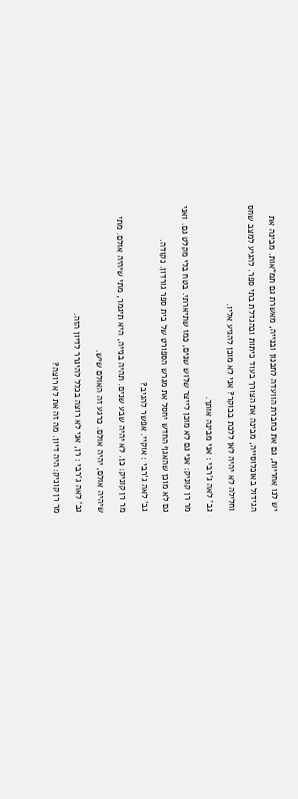יש לנו אחריות, גם את כחברת הוועדה לתכנון ובנייה, מאשרת גם תמ"אות. מבינה את

הגידול באוכלוסייה, מבינה את הצורך בעוד כיתות ובהגדלת בתי ספר. להגיע למצב שחס

וחלילה לא יהיה לאן ללכת בבוקר? אני לא מוכן להגיע אליו.

גב' לאה ג'רבי : אני מבינה אותך.

מר רן קוניק: אני גם לא מוכן לייצר שלוש שנים, כמו שתיארתי. בטח בלי מקלט גם. ואני

גם לא מוכן שהאגף החדש יחסל את מגרש הספורט של בית ספר גורדון. נקודה.

גב' לאה ג'רבי : אוקיי. אפשר להגיב?

מר רן קוניק: כן. לא יהיה שבע שנים. תהיה בנייה, היא תיגמר, מתי שיהיה אולם. מתי

שיהיה אולם, יהיה אולם. כרגע זה האולם שיש.

גב' לאה ג'רבי : רן, אני לא רוצה בכלל להיגרר לדיון הזה.

מר רן קוניק: היה דיון. מה זה את לא רוצה?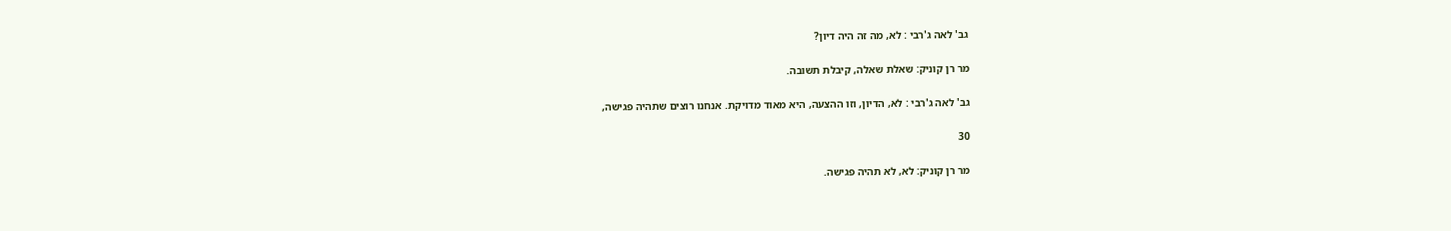גב' לאה ג'רבי : לא, מה זה היה דיון?

מר רן קוניק: שאלת שאלה, קיבלת תשובה.

גב' לאה ג'רבי : לא, הדיון, וזו ההצעה, היא מאוד מדויקת. אנחנו רוצים שתהיה פגישה,

30

מר רן קוניק: לא, לא תהיה פגישה.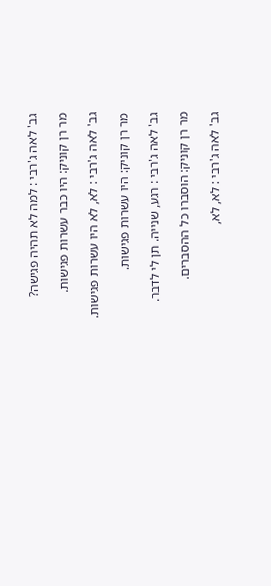גב' לאה ג'רבי : למה לא תהיה פגישה?

מר רן קוניק: היו כבר עשרות פגישות.

גב' לאה ג'רבי : לא, לא היו עשרות פגישות.

מר רן קוניק: היו עשרות פגישות.

גב' לאה ג'רבי : רגע, שנייה. תן לי לדבר.

מר רן קוניק: הוסברו כל ההסברים.

גב' לאה ג'רבי : לא, לא,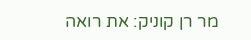מר רן קוניק: את רואה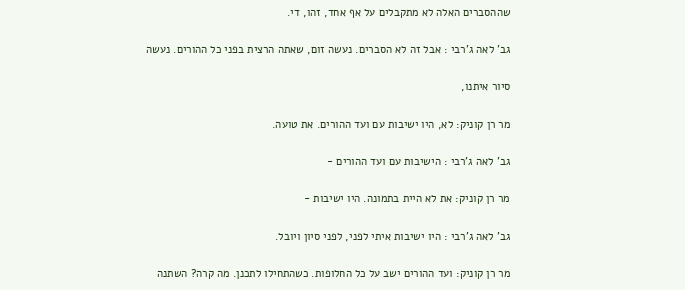שההסברים האלה לא מתקבלים על אף אחד, זהו, די.

גב' לאה ג'רבי : אבל זה לא הסברים. נעשה זום, שאתה הרצית בפני כל ההורים. נעשה

סיור איתנו,

מר רן קוניק: לא, היו ישיבות עם ועד ההורים. את טועה.

גב' לאה ג'רבי : הישיבות עם ועד ההורים -

מר רן קוניק: את לא היית בתמונה. היו ישיבות -

גב' לאה ג'רבי : היו ישיבות איתי לפני, לפני סיון ויובל.

מר רן קוניק: ועד ההורים ישב על כל החלופות. כשהתחילו לתכנן. מה קרה? השתנה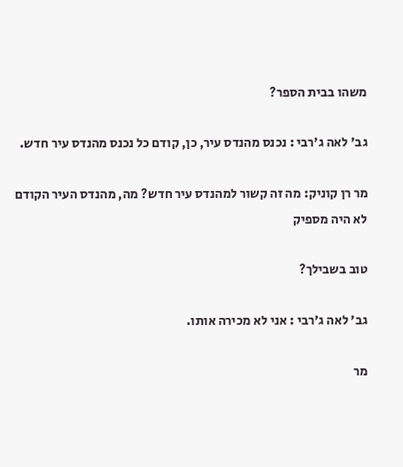משהו בבית הספר?

גב' לאה ג'רבי : נכנס מהנדס עיר, כן, קודם כל נכנס מהנדס עיר חדש.

מר רן קוניק: מה זה קשור למהנדס עיר חדש? מה, מהנדס העיר הקודם לא היה מספיק

טוב בשבילך?

גב' לאה ג'רבי : אני לא מכירה אותו.

מר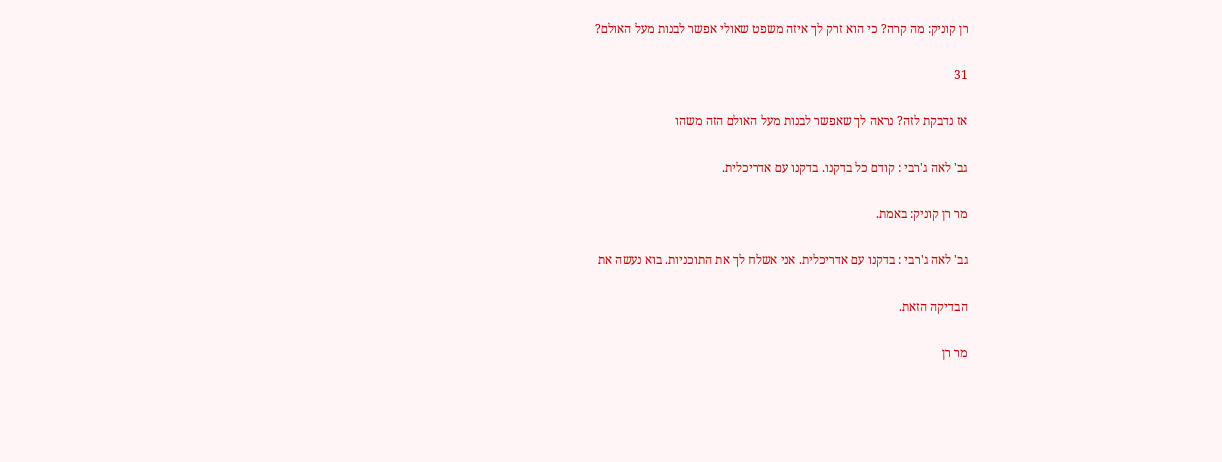רן קוניק: מה קרה? כי הוא זרק לך איזה משפט שאולי אפשר לבנות מעל האולם?

31

אז נדבקת לזה? נראה לך שאפשר לבנות מעל האולם הזה משהו

גב' לאה ג'רבי : קודם כל בדקנו. בדקנו עם אדריכלית.

מר רן קוניק: באמת.

גב' לאה ג'רבי : בדקנו עם אדריכלית. אני אשלח לך את התוכניות. בוא נעשה את

הבדיקה הזאת.

מר רן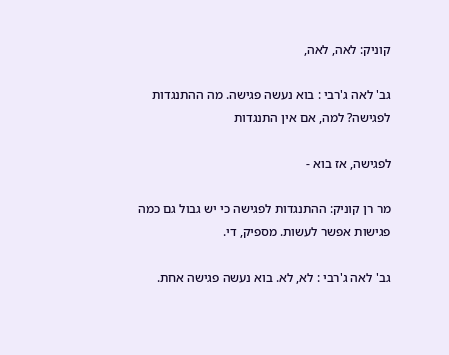קוניק: לאה, לאה,

גב' לאה ג'רבי : בוא נעשה פגישה. מה ההתנגדות לפגישה? למה, אם אין התנגדות

לפגישה, אז בוא -

מר רן קוניק: ההתנגדות לפגישה כי יש גבול גם כמה פגישות אפשר לעשות. מספיק, די.

גב' לאה ג'רבי : לא, לא. בוא נעשה פגישה אחת.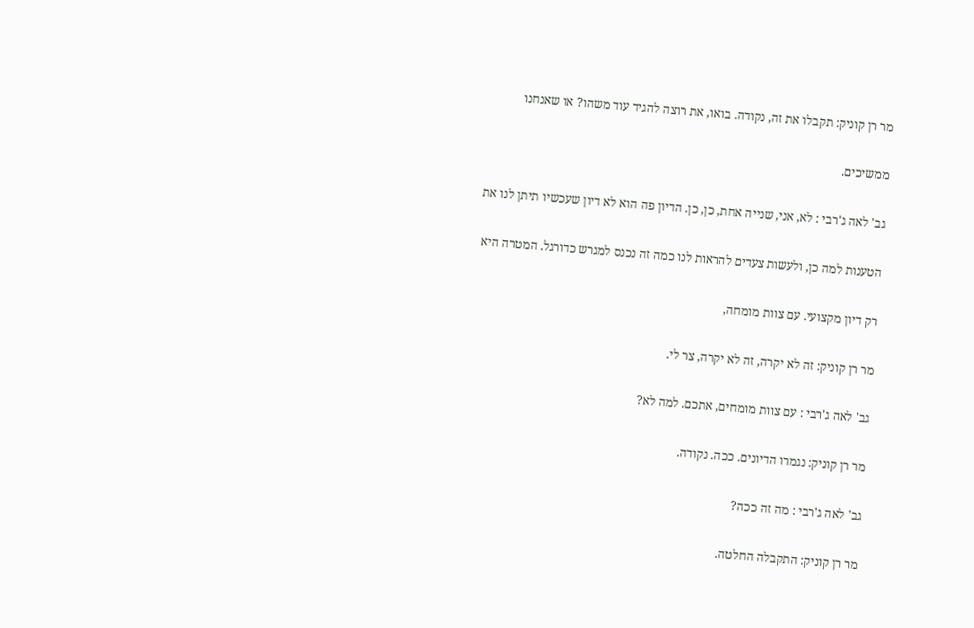מר רן קוניק: תקבלו את זה, נקודה. בואו, את רוצה להגיד עוד משהו? או שאנחנו

ממשיכים.

גב' לאה ג'רבי : לא, אני, שנייה אחת, כן, כן. הדיון פה הוא לא דיון שעכשיו תיתן לנו את

הטענות למה כן, ולעשות צעדים להראות לנו כמה זה נכנס למגרש כדורגל. המטרה היא

רק דיון מקצועי. עם צוות מומחה,

מר רן קוניק: זה לא יקרה, זה לא יקרה, צר לי.

גב' לאה ג'רבי : עם צוות מומחים, אתכם. למה לא?

מר רן קוניק: נגמרו הדיונים. ככה. נקודה.

גב' לאה ג'רבי : מה זה ככה?

מר רן קוניק: התקבלה החלטה.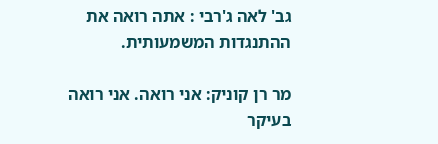גב' לאה ג'רבי : אתה רואה את ההתנגדות המשמעותית.

מר רן קוניק: אני רואה. אני רואה בעיקר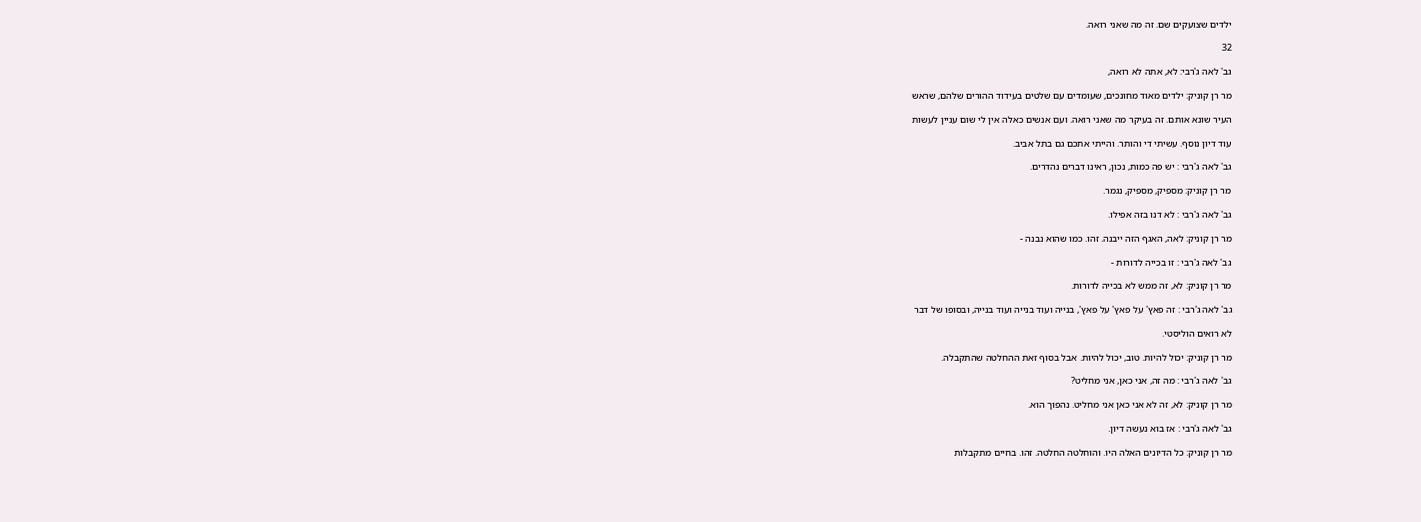ילדים שצועקים שם. זה מה שאני רואה.

32

גב' לאה ג'רבי: לא, אתה לא רואה,

מר רן קוניק: ילדים מאוד מחונכים, שעומדים עם שלטים בעידוד ההורים שלהם, שראש

העיר שונא אותם. זה בעיקר מה שאני רואה. ועם אנשים כאלה אין לי שום עניין לעשות

עוד דיון נוסף. עשיתי די והותר. והייתי אתכם גם בתל אביב.

גב' לאה ג'רבי : יש פה כמות, נכון, ראינו דברים נהדרים.

מר רן קוניק: מספיק, מספיק, נגמר.

גב' לאה ג'רבי : לא דנו בזה אפילו.

מר רן קוניק: לאה, האגף הזה ייבנה. זהו. כמו שהוא נבנה -

גב' לאה ג'רבי : זו בכייה לדורות -

מר רן קוניק: לא, זה ממש לא בכייה לדורות.

גב' לאה ג'רבי : זה פאץ' על פאץ' על פאץ', בנייה ועוד בנייה ועוד בנייה, ובסופו של דבר

לא רואים הוליסטי.

מר רן קוניק: יכול להיות. טוב, יכול להיות. אבל בסוף זאת ההחלטה שהתקבלה.

גב' לאה ג'רבי : מה זה, אני כאן, אני מחליט?

מר רן קוניק: לא, זה לא אני כאן אני מחליט. נהפוך הוא.

גב' לאה ג'רבי : אז בוא נעשה דיון.

מר רן קוניק: כל הדיונים האלה היו. והוחלטה החלטה. זהו. בחיים מתקבלות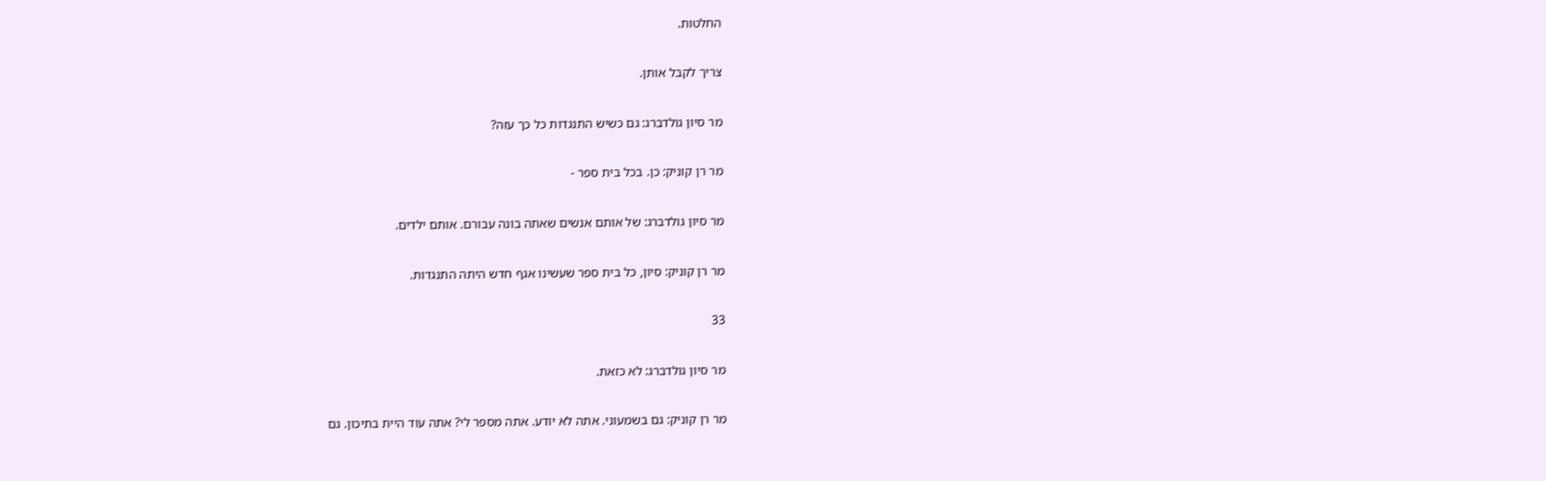החלטות.

צריך לקבל אותן.

מר סיון גולדברג: גם כשיש התנגדות כל כך עזה?

מר רן קוניק: כן. בכל בית ספר -

מר סיון גולדברג: של אותם אנשים שאתה בונה עבורם. אותם ילדים.

מר רן קוניק: סיון, כל בית ספר שעשינו אגף חדש היתה התנגדות.

33

מר סיון גולדברג: לא כזאת.

מר רן קוניק: גם בשמעוני. אתה לא יודע. אתה מספר לי? אתה עוד היית בתיכון. גם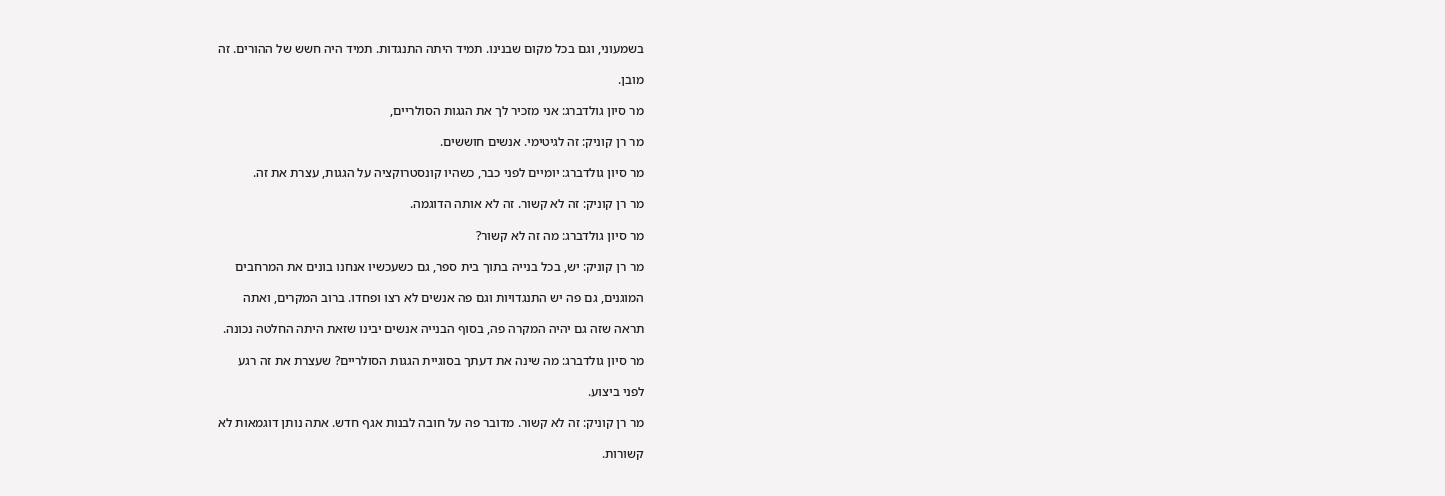בשמעוני, וגם בכל מקום שבנינו. תמיד היתה התנגדות. תמיד היה חשש של ההורים. זה

מובן.

מר סיון גולדברג: אני מזכיר לך את הגגות הסולריים,

מר רן קוניק: זה לגיטימי. אנשים חוששים.

מר סיון גולדברג: יומיים לפני כבר, כשהיו קונסטרוקציה על הגגות, עצרת את זה.

מר רן קוניק: זה לא קשור. זה לא אותה הדוגמה.

מר סיון גולדברג: מה זה לא קשור?

מר רן קוניק: יש, בכל בנייה בתוך בית ספר, גם כשעכשיו אנחנו בונים את המרחבים

המוגנים, גם פה יש התנגדויות וגם פה אנשים לא רצו ופחדו. ברוב המקרים, ואתה

תראה שזה גם יהיה המקרה פה, בסוף הבנייה אנשים יבינו שזאת היתה החלטה נכונה.

מר סיון גולדברג: מה שינה את דעתך בסוגיית הגגות הסולריים? שעצרת את זה רגע

לפני ביצוע.

מר רן קוניק: זה לא קשור. מדובר פה על חובה לבנות אגף חדש. אתה נותן דוגמאות לא

קשורות.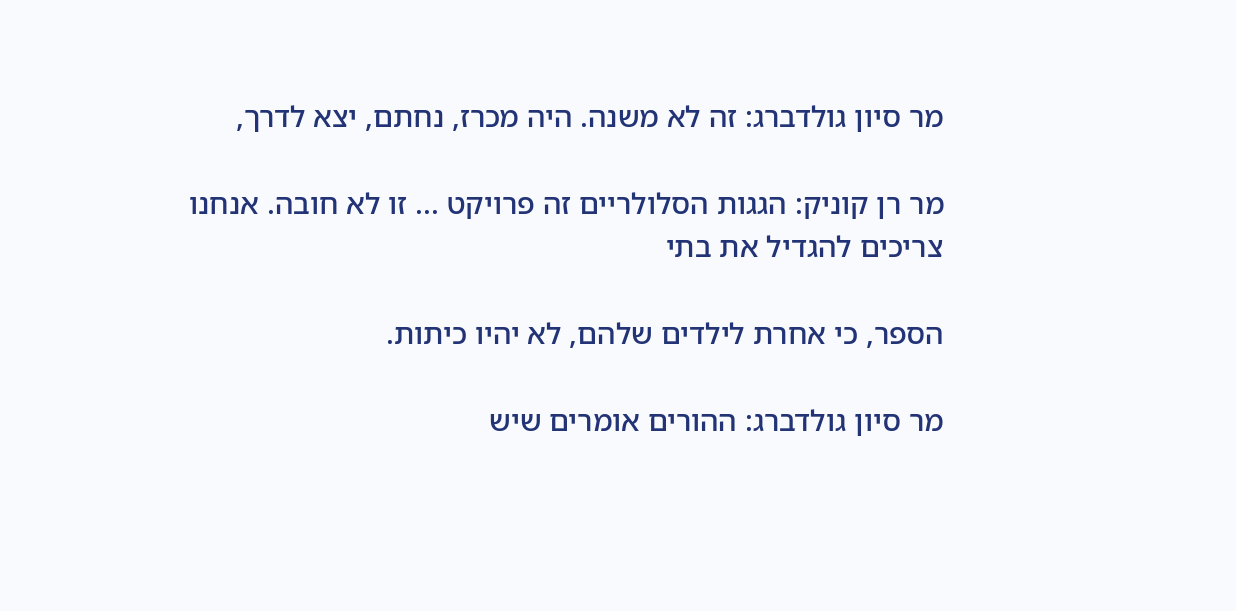מר סיון גולדברג: זה לא משנה. היה מכרז, נחתם, יצא לדרך,

מר רן קוניק: הגגות הסלולריים זה פרויקט ... זו לא חובה. אנחנו צריכים להגדיל את בתי

הספר, כי אחרת לילדים שלהם, לא יהיו כיתות.

מר סיון גולדברג: ההורים אומרים שיש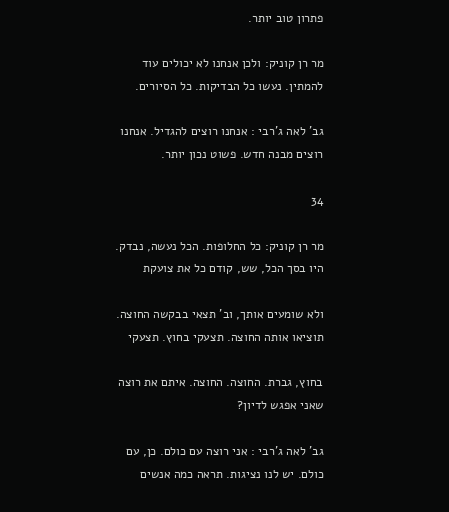פתרון טוב יותר.

מר רן קוניק: ולכן אנחנו לא יכולים עוד להמתין. נעשו כל הבדיקות. כל הסיורים.

גב' לאה ג'רבי : אנחנו רוצים להגדיל. אנחנו רוצים מבנה חדש. פשוט נכון יותר.

34

מר רן קוניק: כל החלופות. הכל נעשה, נבדק. היו בסך הכל, שש, קודם כל את צועקת

ולא שומעים אותך, וב' תצאי בבקשה החוצה. תוציאו אותה החוצה. תצעקי בחוץ. תצעקי

בחוץ, גברת. החוצה. החוצה. איתם את רוצה שאני אפגש לדיון?

גב' לאה ג'רבי : אני רוצה עם כולם. כן, עם כולם. יש לנו נציגות. תראה כמה אנשים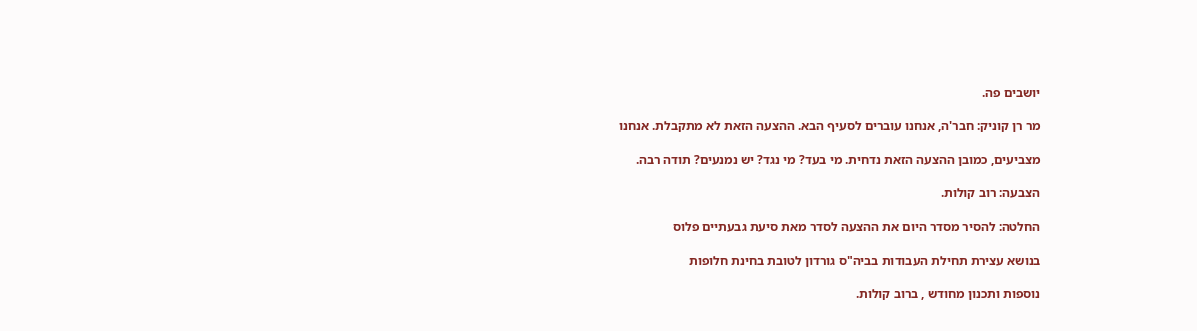יושבים פה.

מר רן קוניק: חבר'ה, אנחנו עוברים לסעיף הבא. ההצעה הזאת לא מתקבלת. אנחנו

מצביעים, כמובן ההצעה הזאת נדחית. מי בעד? מי נגד? יש נמנעים? תודה רבה.

הצבעה: רוב קולות.

החלטה: להסיר מסדר היום את ההצעה לסדר מאת סיעת גבעתיים פלוס

בנושא עצירת תחילת העבודות בביה"ס גורדון לטובת בחינת חלופות

נוספות ותכנון מחודש , ברוב קולות.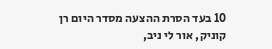10 בעד הסרת ההצעה מסדר היום רן קוניק, אור לי ניב,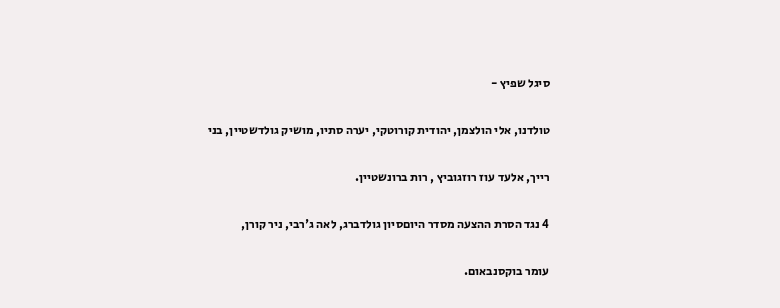סיגל שפיץ -

טולדנו, אלי הולצמן, יהודית קורוטקי, יערה סתיו, מושיק גולדשטיין, בני

רייך, אלעד עוז רוזגוביץ , רות ברונשטיין.

4 נגד הסרת ההצעה מסדר היוםסיון גולדברג, לאה ג'רבי, ניר קורן,

עומר בוקסנבאום.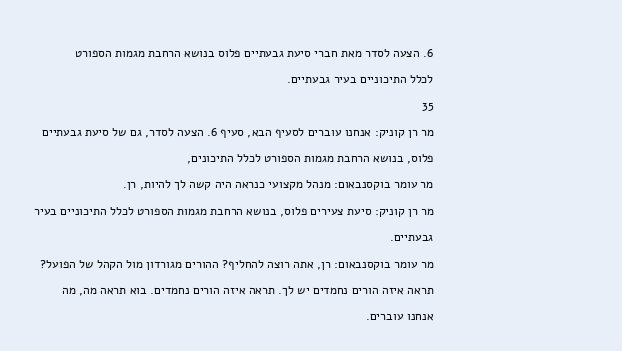6. הצעה לסדר מאת חברי סיעת גבעתיים פלוס בנושא הרחבת מגמות הספורט

לכלל התיכוניים בעיר גבעתיים.

35

מר רן קוניק: אנחנו עוברים לסעיף הבא, סעיף 6. הצעה לסדר, גם של סיעת גבעתיים

פלוס, בנושא הרחבת מגמות הספורט לכלל התיכונים,

מר עומר בוקסנבאום: מנהל מקצועי כנראה היה קשה לך להיות, רן.

מר רן קוניק: סיעת צעירים פלוס, בנושא הרחבת מגמות הספורט לכלל התיכוניים בעיר

גבעתיים.

מר עומר בוקסנבאום: רן, אתה רוצה להחליף? ההורים מגורדון מול הקהל של הפועל?

תראה איזה הורים נחמדים יש לך. תראה איזה הורים נחמדים. בוא תראה מה, מה

אנחנו עוברים.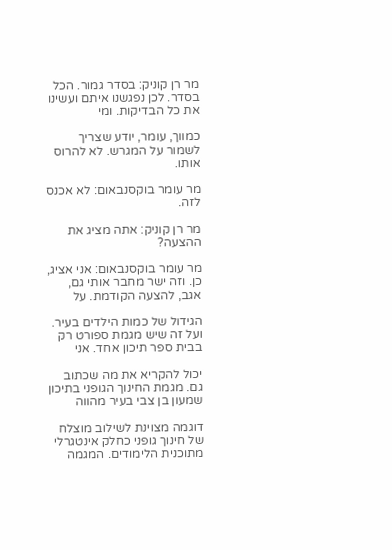מר רן קוניק: בסדר גמור. הכל בסדר. לכן נפגשנו איתם ועשינו את כל הבדיקות. ומי

כמווך, עומר, יודע שצריך לשמור על המגרש. לא להרוס אותו.

מר עומר בוקסנבאום: לא אכנס לזה.

מר רן קוניק: אתה מציג את ההצעה?

מר עומר בוקסנבאום: אני אציג, כן. וזה ישר מחבר אותי גם, אגב, להצעה הקודמת. על

הגידול של כמות הילדים בעיר. ועל זה שיש מגמת ספורט רק בבית ספר תיכון אחד. אני

יכול להקריא את מה שכתוב גם. מגמת החינוך הגופני בתיכון שמעון בן צבי בעיר מהווה

דוגמה מצוינת לשילוב מוצלח של חינוך גופני כחלק אינטגרלי מתוכנית הלימודים. המגמה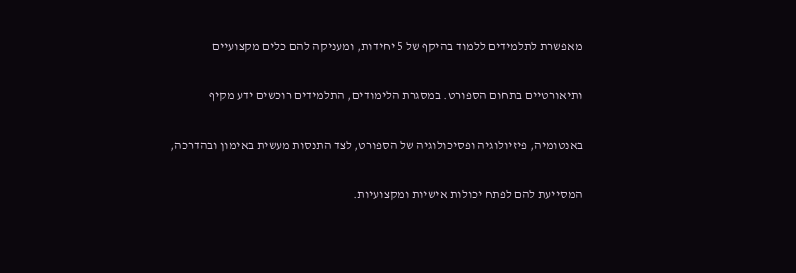מאפשרת לתלמידים ללמוד בהיקף של 5 יחידות, ומעניקה להם כלים מקצועיים

ותיאורטיים בתחום הספורט. במסגרת הלימודים, התלמידים רוכשים ידע מקיף

באנטומיה, פיזיולוגיה ופסיכולוגיה של הספורט, לצד התנסות מעשית באימון ובהדרכה,

המסייעת להם לפתח יכולות אישיות ומקצועיות.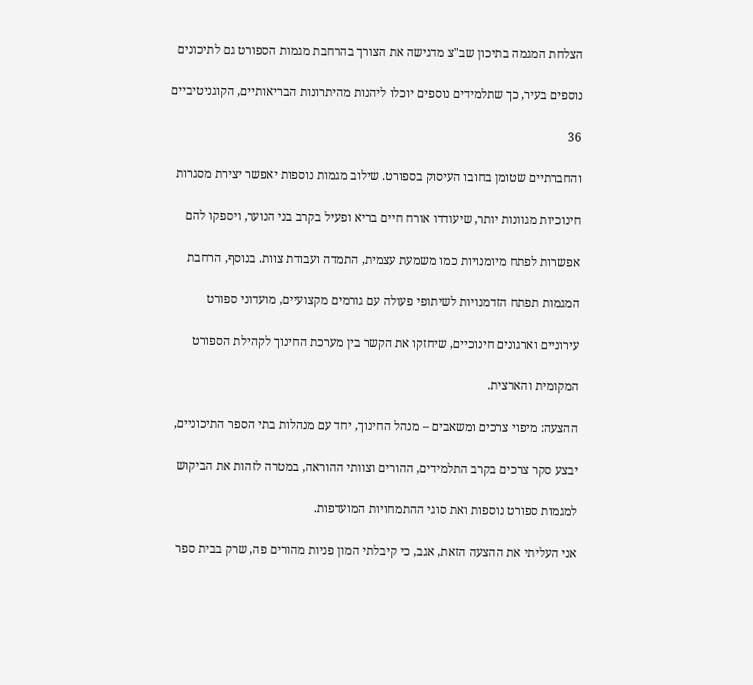הצלחת המגמה בתיכון שב"צ מדגישה את הצורך בהרחבת מגמות הספורט גם לתיכונים

נוספים בעיר, כך שתלמידים נוספים יוכלו ליהנות מהיתרונות הבריאותיים, הקוגניטיביים

36

והחברתיים שטומן בחובו העיסוק בספורט. שילוב מגמות נוספות יאפשר יצירת מסגרות

חינוכיות מגוונות יותר, שיעודדו אורח חיים בריא ופעיל בקרב בני הנוער, ויספקו להם

אפשרות לפתח מיומנויות כמו משמעת עצמית, התמדה ועבודת צוות. בנוסף, הרחבת

המגמות תפתח הזדמנויות לשיתופי פעולה עם גורמים מקצועיים, מועדוני ספורט

עירוניים וארגונים חינוכיים, שיחזקו את הקשר בין מערכת החינוך לקהילת הספורט

המקומית והארצית.

ההצעה: מיפוי צרכים ומשאבים – מנהל החינוך, יחד עם מנהלות בתי הספר התיכוניים,

יבצע סקר צרכים בקרב התלמידים, ההורים וצוותי ההוראה, במטרה לזהות את הביקוש

למגמות ספורט נוספות ואת סוגי ההתמחויות המועדפות.

אני העליתי את ההצעה הזאת, אגב, כי קיבלתי המון פניות מהורים פה, שרק בבית ספר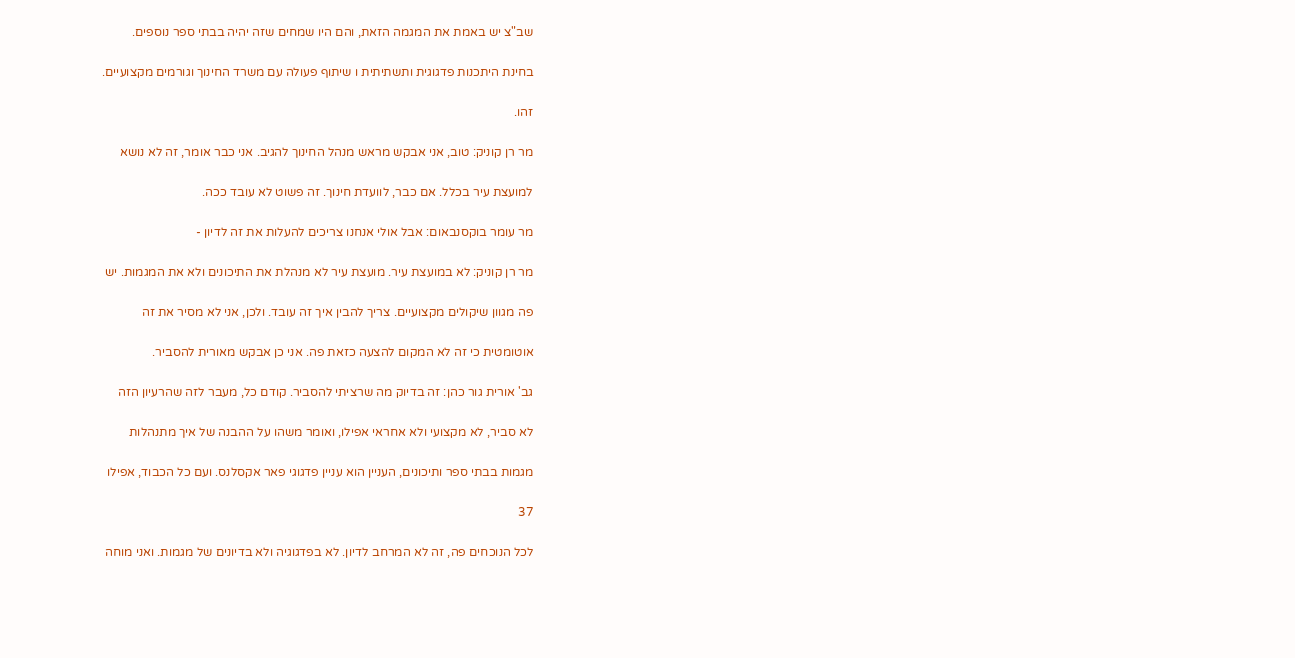שב"צ יש באמת את המגמה הזאת, והם היו שמחים שזה יהיה בבתי ספר נוספים.

בחינת היתכנות פדגוגית ותשתיתית ו שיתוף פעולה עם משרד החינוך וגורמים מקצועיים.

זהו.

מר רן קוניק: טוב, אני אבקש מראש מנהל החינוך להגיב. אני כבר אומר, זה לא נושא

למועצת עיר בכלל. אם כבר, לוועדת חינוך. זה פשוט לא עובד ככה.

מר עומר בוקסנבאום: אבל אולי אנחנו צריכים להעלות את זה לדיון -

מר רן קוניק: לא במועצת עיר. מועצת עיר לא מנהלת את התיכונים ולא את המגמות. יש

פה מגוון שיקולים מקצועיים. צריך להבין איך זה עובד. ולכן, אני לא מסיר את זה

אוטומטית כי זה לא המקום להצעה כזאת פה. אני כן אבקש מאורית להסביר.

גב' אורית גור כהן: זה בדיוק מה שרציתי להסביר. קודם כל, מעבר לזה שהרעיון הזה

לא סביר, לא מקצועי ולא אחראי אפילו, ואומר משהו על ההבנה של איך מתנהלות

מגמות בבתי ספר ותיכונים, העניין הוא עניין פדגוגי פאר אקסלנס. ועם כל הכבוד, אפילו

37

לכל הנוכחים פה, זה לא המרחב לדיון. לא בפדגוגיה ולא בדיונים של מגמות. ואני מוחה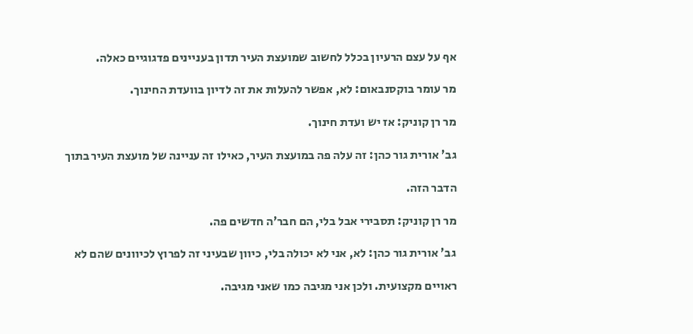אף על עצם הרעיון בכלל לחשוב שמועצת העיר תדון בעניינים פדגוגיים כאלה.

מר עומר בוקסנבאום: לא, אפשר להעלות את זה לדיון בוועדת החינוך.

מר רן קוניק: אז יש ועדת חינוך.

גב' אורית גור כהן: זה עלה פה במועצת העיר, כאילו זה עניינה של מועצת העיר בתוך

הדבר הזה.

מר רן קוניק: תסבירי אבל בלי, הם חבר'ה חדשים פה.

גב' אורית גור כהן: לא, אני לא יכולה בלי, כיוון שבעיני זה לפרוץ לכיוונים שהם לא

ראויים מקצועית. ולכן אני מגיבה כמו שאני מגיבה.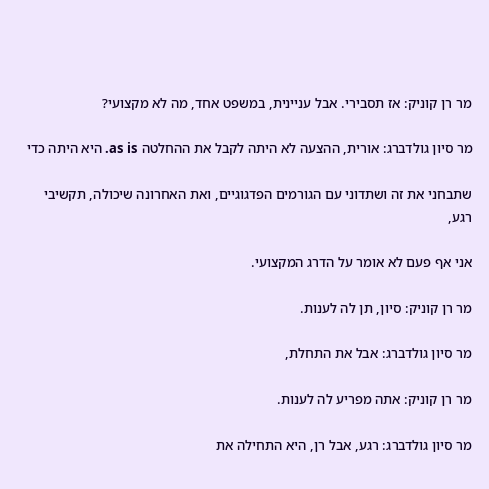מר רן קוניק: אז תסבירי. אבל עניינית, במשפט אחד, מה לא מקצועי?

מר סיון גולדברג: אורית, ההצעה לא היתה לקבל את ההחלטה as is. היא היתה כדי

שתבחני את זה ושתדוני עם הגורמים הפדגוגיים, ואת האחרונה שיכולה, תקשיבי רגע,

אני אף פעם לא אומר על הדרג המקצועי.

מר רן קוניק: סיון, תן לה לענות.

מר סיון גולדברג: אבל את התחלת,

מר רן קוניק: אתה מפריע לה לענות.

מר סיון גולדברג: רגע, אבל רן, היא התחילה את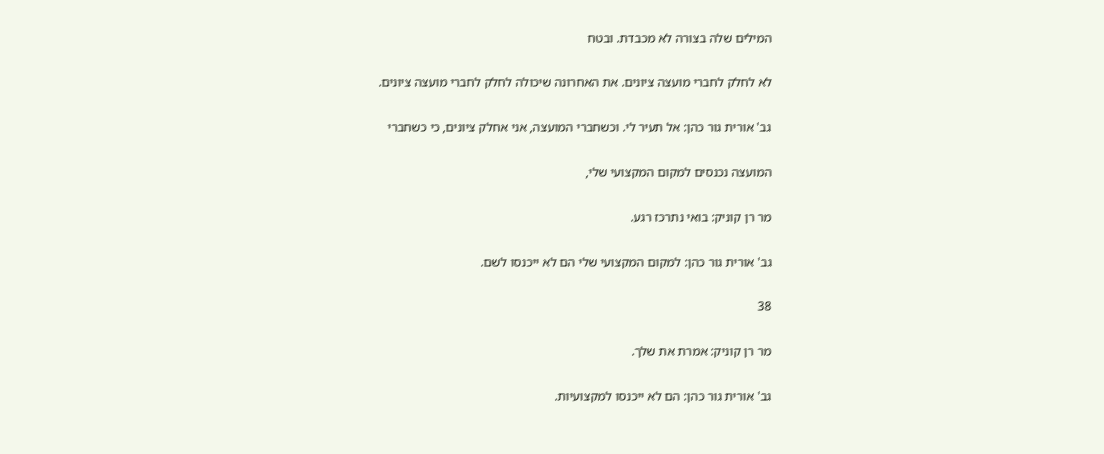המילים שלה בצורה לא מכבדת. ובטח

לא לחלק לחברי מועצה ציונים. את האחרונה שיכולה לחלק לחברי מועצה ציונים.

גב' אורית גור כהן: אל תעיר לי. וכשחברי המועצה, אני אחלק ציונים, כי כשחברי

המועצה נכנסים למקום המקצועי שלי,

מר רן קוניק: בואי נתרכז רגע.

גב' אורית גור כהן: למקום המקצועי שלי הם לא ייכנסו לשם.

38

מר רן קוניק: אמרת את שלך.

גב' אורית גור כהן: הם לא ייכנסו למקצועיות.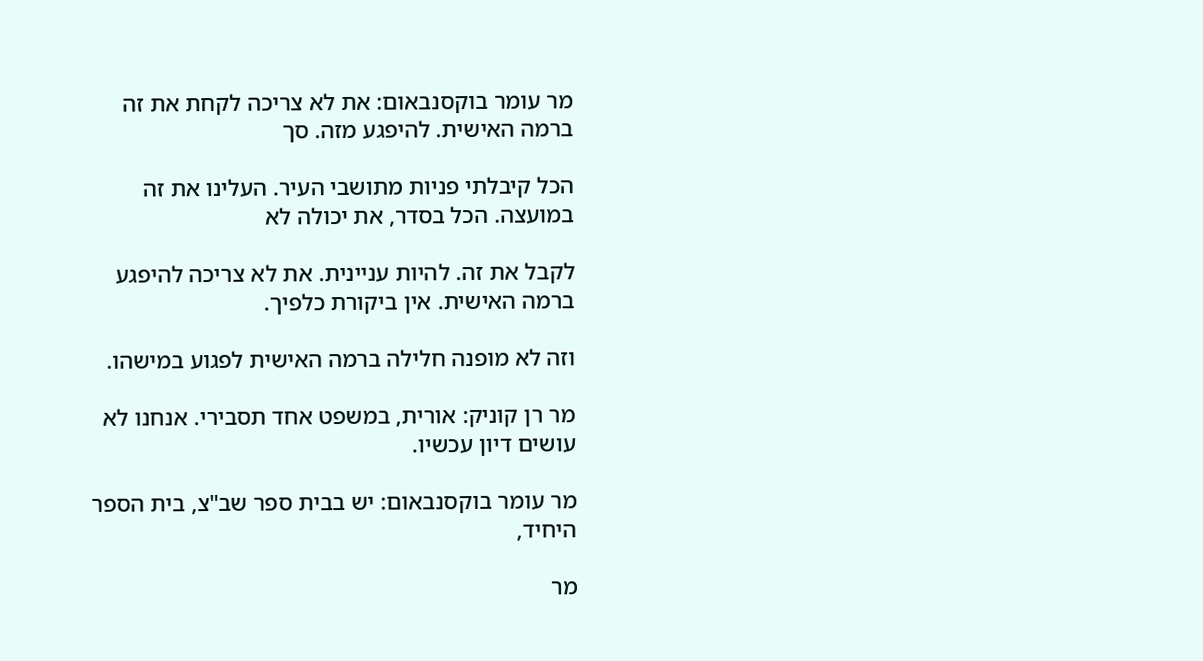מר עומר בוקסנבאום: את לא צריכה לקחת את זה ברמה האישית. להיפגע מזה. סך

הכל קיבלתי פניות מתושבי העיר. העלינו את זה במועצה. הכל בסדר, את יכולה לא

לקבל את זה. להיות עניינית. את לא צריכה להיפגע ברמה האישית. אין ביקורת כלפיך.

וזה לא מופנה חלילה ברמה האישית לפגוע במישהו.

מר רן קוניק: אורית, במשפט אחד תסבירי. אנחנו לא עושים דיון עכשיו.

מר עומר בוקסנבאום: יש בבית ספר שב"צ, בית הספר היחיד,

מר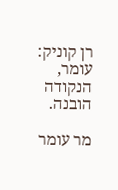רן קוניק: עומר, הנקודה הובנה.

מר עומר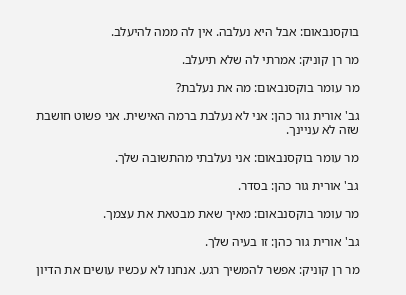בוקסנבאום: אבל היא נעלבה. אין לה ממה להיעלב.

מר רן קוניק: אמרתי לה שלא תיעלב.

מר עומר בוקסנבאום: מה את נעלבת?

גב' אורית גור כהן: אני לא נעלבת ברמה האישית. אני פשוט חושבת שזה לא עניינך.

מר עומר בוקסנבאום: אני נעלבתי מהתשובה שלך.

גב' אורית גור כהן: בסדר.

מר עומר בוקסנבאום: מאיך שאת מבטאת את עצמך.

גב' אורית גור כהן: זו בעיה שלך.

מר רן קוניק: אפשר להמשיך רגע. אנחנו לא עכשיו עושים את הדיון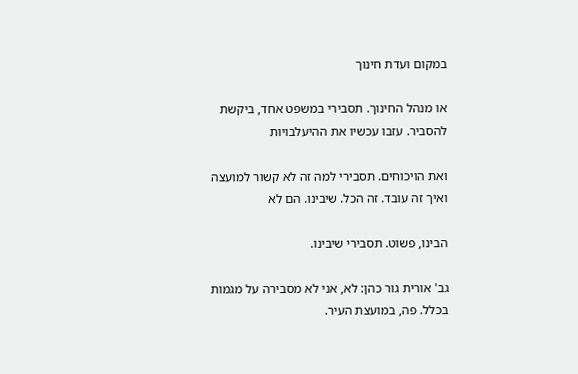במקום ועדת חינוך

או מנהל החינוך. תסבירי במשפט אחד, ביקשת להסביר. עזבו עכשיו את ההיעלבויות

ואת הויכוחים. תסבירי למה זה לא קשור למועצה ואיך זה עובד. זה הכל. שיבינו. הם לא

הבינו, פשוט. תסבירי שיבינו.

גב' אורית גור כהן: לא, אני לא מסבירה על מגמות בכלל. פה, במועצת העיר.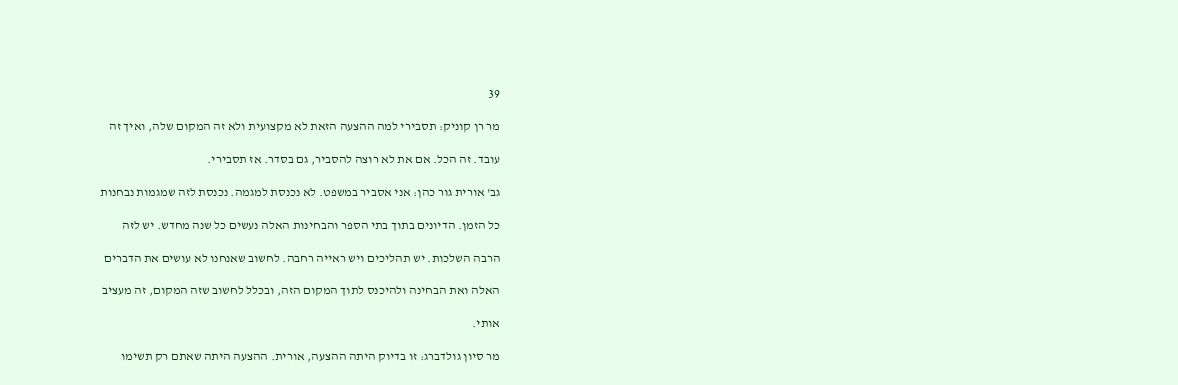39

מר רן קוניק: תסבירי למה ההצעה הזאת לא מקצועית ולא זה המקום שלה, ואיך זה

עובד. זה הכל. אם את לא רוצה להסביר, גם בסדר. אז תסבירי.

גב' אורית גור כהן: אני אסביר במשפט. לא נכנסת למגמה. נכנסת לזה שמגמות נבחנות

כל הזמן. הדיונים בתוך בתי הספר והבחינות האלה נעשים כל שנה מחדש. יש לזה

הרבה השלכות. יש תהליכים ויש ראייה רחבה. לחשוב שאנחנו לא עושים את הדברים

האלה ואת הבחינה ולהיכנס לתוך המקום הזה, ובכלל לחשוב שזה המקום, זה מעציב

אותי.

מר סיון גולדברג: זו בדיוק היתה ההצעה, אורית. ההצעה היתה שאתם רק תשימו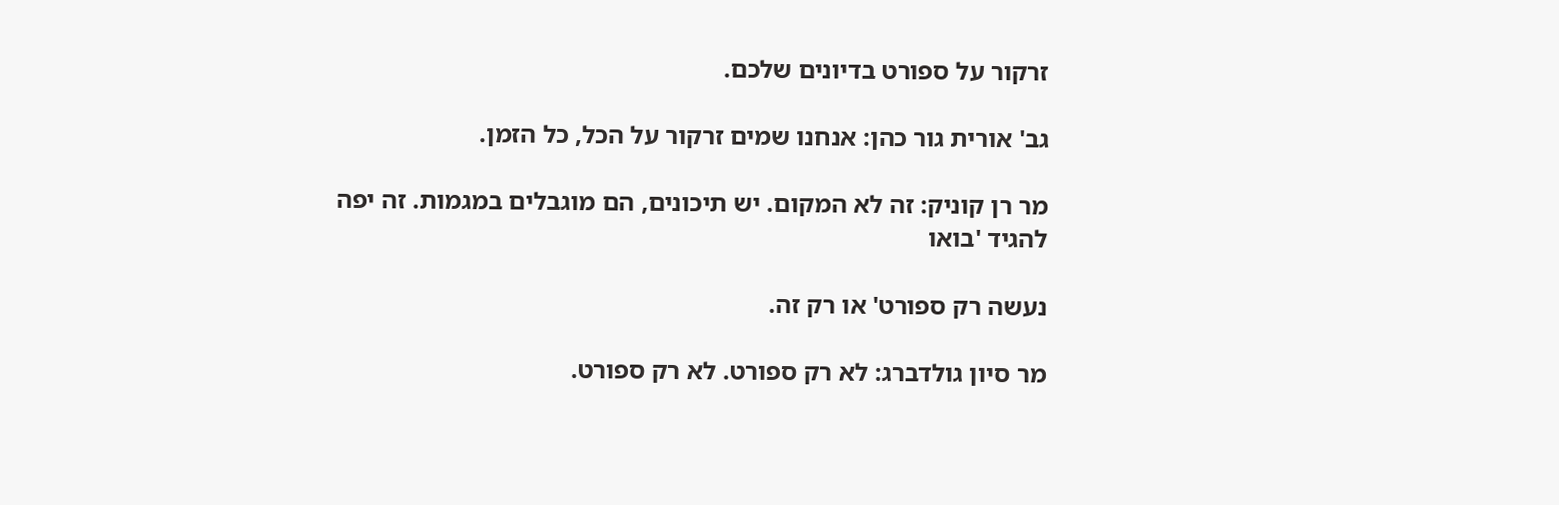זרקור על ספורט בדיונים שלכם.

גב' אורית גור כהן: אנחנו שמים זרקור על הכל, כל הזמן.

מר רן קוניק: זה לא המקום. יש תיכונים, הם מוגבלים במגמות. זה יפה להגיד 'בואו

נעשה רק ספורט' או רק זה.

מר סיון גולדברג: לא רק ספורט. לא רק ספורט.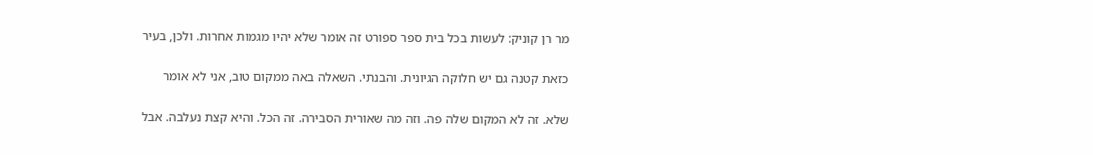מר רן קוניק: לעשות בכל בית ספר ספורט זה אומר שלא יהיו מגמות אחרות. ולכן, בעיר

כזאת קטנה גם יש חלוקה הגיונית. והבנתי. השאלה באה ממקום טוב, אני לא אומר

שלא. זה לא המקום שלה פה. וזה מה שאורית הסבירה. זה הכל. והיא קצת נעלבה. אבל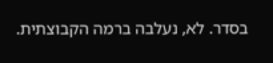בסדר. לא, נעלבה ברמה הקבוצתית.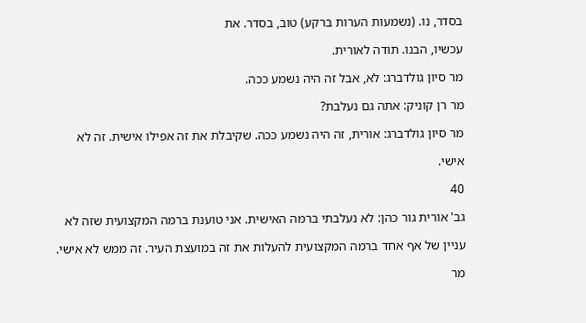בסדר, נו. (נשמעות הערות ברקע) טוב, בסדר. את

עכשיו, הבנו. תודה לאורית.

מר סיון גולדברג: לא, אבל זה היה נשמע ככה.

מר רן קוניק: אתה גם נעלבת?

מר סיון גולדברג: אורית, זה היה נשמע ככה. שקיבלת את זה אפילו אישית. זה לא

אישי.

40

גב' אורית גור כהן: לא נעלבתי ברמה האישית. אני טוענת ברמה המקצועית שזה לא

עניין של אף אחד ברמה המקצועית להעלות את זה במועצת העיר. זה ממש לא אישי.

מר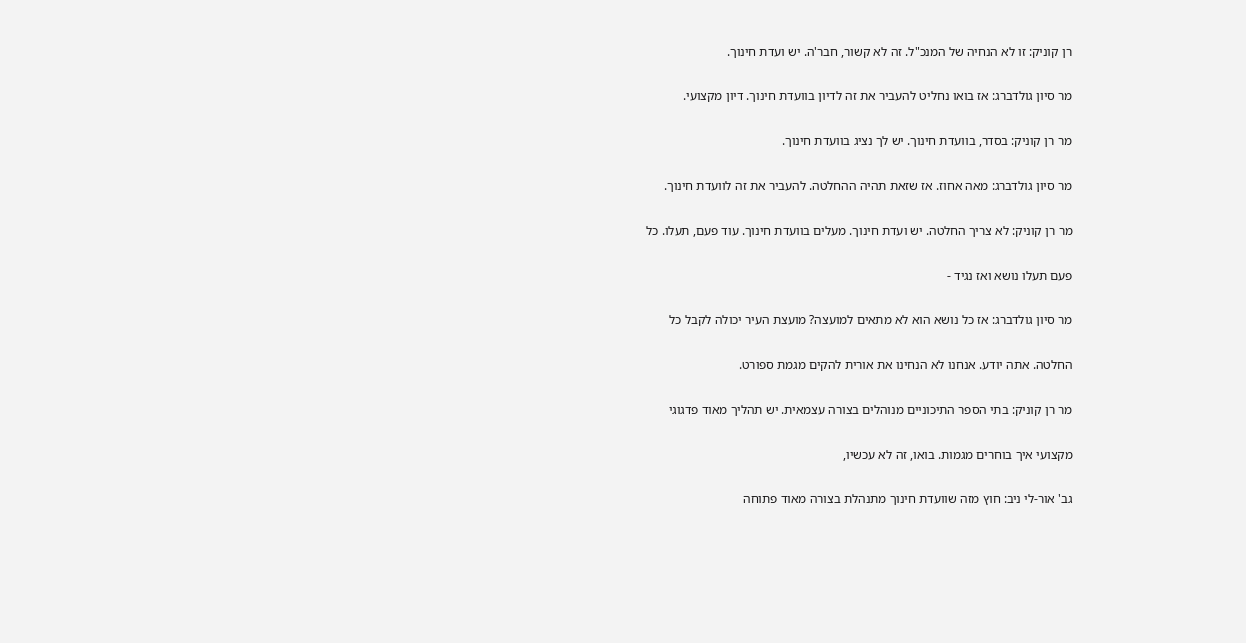רן קוניק: זו לא הנחיה של המנכ"ל. זה לא קשור, חבר'ה. יש ועדת חינוך.

מר סיון גולדברג: אז בואו נחליט להעביר את זה לדיון בוועדת חינוך. דיון מקצועי.

מר רן קוניק: בסדר, בוועדת חינוך. יש לך נציג בוועדת חינוך.

מר סיון גולדברג: מאה אחוז. אז שזאת תהיה ההחלטה. להעביר את זה לוועדת חינוך.

מר רן קוניק: לא צריך החלטה. יש ועדת חינוך. מעלים בוועדת חינוך. עוד פעם, תעלו. כל

פעם תעלו נושא ואז נגיד -

מר סיון גולדברג: אז כל נושא הוא לא מתאים למועצה? מועצת העיר יכולה לקבל כל

החלטה. אתה יודע. אנחנו לא הנחינו את אורית להקים מגמת ספורט.

מר רן קוניק: בתי הספר התיכוניים מנוהלים בצורה עצמאית. יש תהליך מאוד פדגוגי

מקצועי איך בוחרים מגמות. בואו, זה לא עכשיו,

גב' אור-לי ניב: חוץ מזה שוועדת חינוך מתנהלת בצורה מאוד פתוחה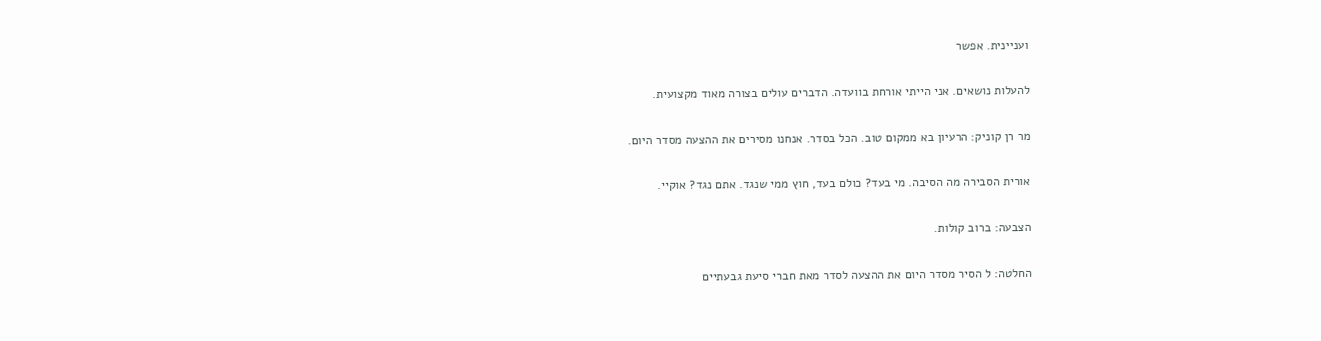ועניינית. אפשר

להעלות נושאים. אני הייתי אורחת בוועדה. הדברים עולים בצורה מאוד מקצועית.

מר רן קוניק: הרעיון בא ממקום טוב. הכל בסדר. אנחנו מסירים את ההצעה מסדר היום.

אורית הסבירה מה הסיבה. מי בעד? כולם בעד, חוץ ממי שנגד. אתם נגד? אוקיי.

הצבעה: ברוב קולות.

החלטה: ל הסיר מסדר היום את ההצעה לסדר מאת חברי סיעת גבעתיים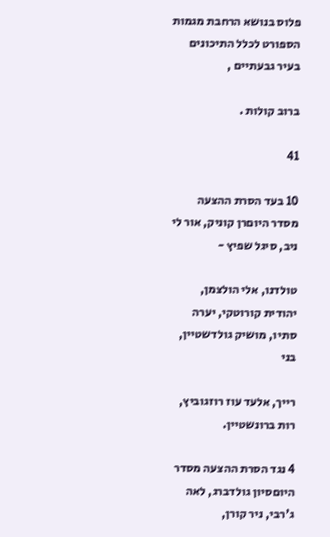פלוס בנושא הרחבת מגמות הספורט לכלל התיכונים בעיר גבעתיים ,

ברוב קולות .

41

10 בעד הסרת ההצעה מסדר היוםרן קוניק, אור לי ניב, סיגל שפיץ -

טולדנו, אלי הולצמן, יהודית קורוטקי, יערה סתיו, מושיק גולדשטיין, בני

רייך, אלעד עוז רוזגוביץ, רות ברונשטיין.

4 נגד הסרת ההצעה מסדר היוםסיון גולדברג, לאה ג'רבי, ניר קורן,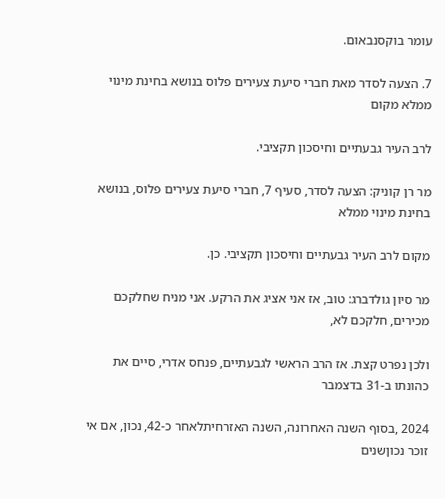עומר בוקסנבאום.

7. הצעה לסדר מאת חברי סיעת צעירים פלוס בנושא בחינת מינוי ממלא מקום

לרב העיר גבעתיים וחיסכון תקציבי.

מר רן קוניק: הצעה לסדר, סעיף 7, חברי סיעת צעירים פלוס, בנושא בחינת מינוי ממלא

מקום לרב העיר גבעתיים וחיסכון תקציבי. כן.

מר סיון גולדברג: טוב, אז אני אציג את הרקע. אני מניח שחלקכם מכירים, חלקכם לא,

ולכן נפרט קצת. אז הרב הראשי לגבעתיים, פנחס אדרי, סיים את כהונתו ב-31 בדצמבר

2024 ,בסוף השנה האחרונה, השנה האזרחיתלאחר כ-42, נכון, אם אי זוכר נכוןשנים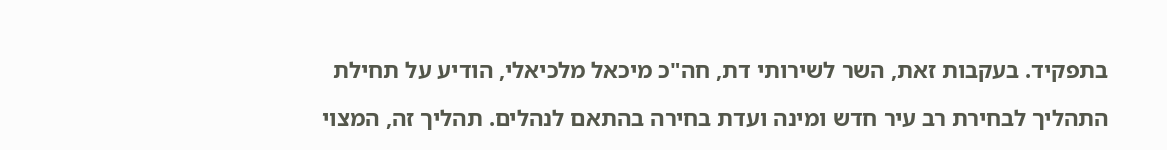בתפקיד. בעקבות זאת, השר לשירותי דת, חה"כ מיכאל מלכיאלי, הודיע על תחילת

התהליך לבחירת רב עיר חדש ומינה ועדת בחירה בהתאם לנהלים. תהליך זה, המצוי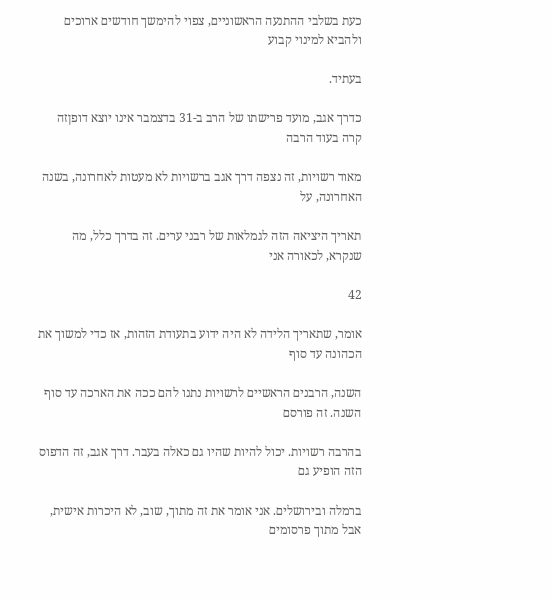כעת בשלבי ההתנעה הראשוניים, צפוי להימשך חודשים ארוכים ולהביא למינוי קבוע

בעתיד.

כדרך אגב, מועד פרישתו של הרב ב-31 בדצמבר אינו יוצא דופןזה קרה בעוד הרבה

מאוד רשויות, זה נצפה דרך אגב ברשויות לא מעטות לאחרונה, בשנה האחרונה, על

תאריך היציאה הזה לגמלאות של רבני ערים. זה בדרך כלל, מה שנקרא, לכאורה אני

42

אומר, שתאריך הלידה לא היה ידוע בתעודת הזהות, אז כדי למשוך את הכהונה עד סוף

השנה, הרבנים הראשיים לרשויות נתנו להם ככה את הארכה עד סוף השנה. זה פורסם

בהרבה רשויות. יכול להיות שהיו גם כאלה בעבר. דרך אגב, זה הדפוס הזה הופיע גם

ברמלה ובירושלים. אני אומר את זה מתוך, שוב, לא היכרות אישית, אבל מתוך פרסומים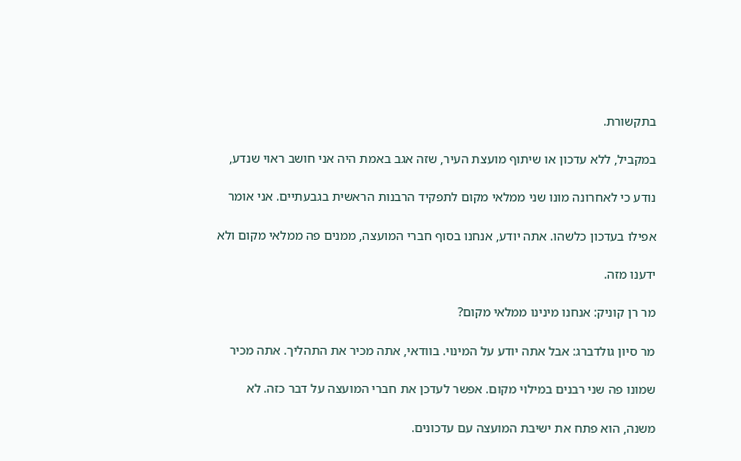בתקשורת.

במקביל, ללא עדכון או שיתוף מועצת העיר, שזה אגב באמת היה אני חושב ראוי שנדע,

נודע כי לאחרונה מונו שני ממלאי מקום לתפקיד הרבנות הראשית בגבעתיים. אני אומר

אפילו בעדכון כלשהו. אתה יודע, אנחנו בסוף חברי המועצה, ממנים פה ממלאי מקום ולא

ידענו מזה.

מר רן קוניק: אנחנו מינינו ממלאי מקום?

מר סיון גולדברג: אבל אתה יודע על המינוי. בוודאי, אתה מכיר את התהליך. אתה מכיר

שמונו פה שני רבנים במילוי מקום. אפשר לעדכן את חברי המועצה על דבר כזה. לא

משנה, הוא פתח את ישיבת המועצה עם עדכונים.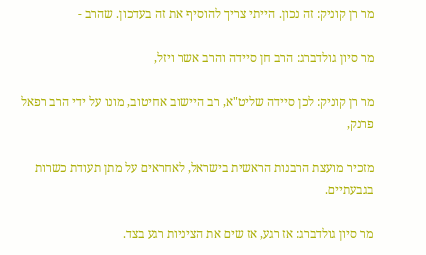מר רן קוניק: זה נכון. הייתי צריך להוסיף את זה בעדכון. שהרב -

מר סיון גולדברג: הרב חן סיידה והרב אשר ויזל,

מר רן קוניק: לכן סיידה שליט"א, רב היישוב אחיטוב, מונו על ידי הרב רפאל פרנק,

מזכיר מועצת הרבנות הראשית בישראל, לאחראים על מתן תעודת כשרות בגבעתיים.

מר סיון גולדברג: אז רגע, אז שים את הציניות רגע בצד.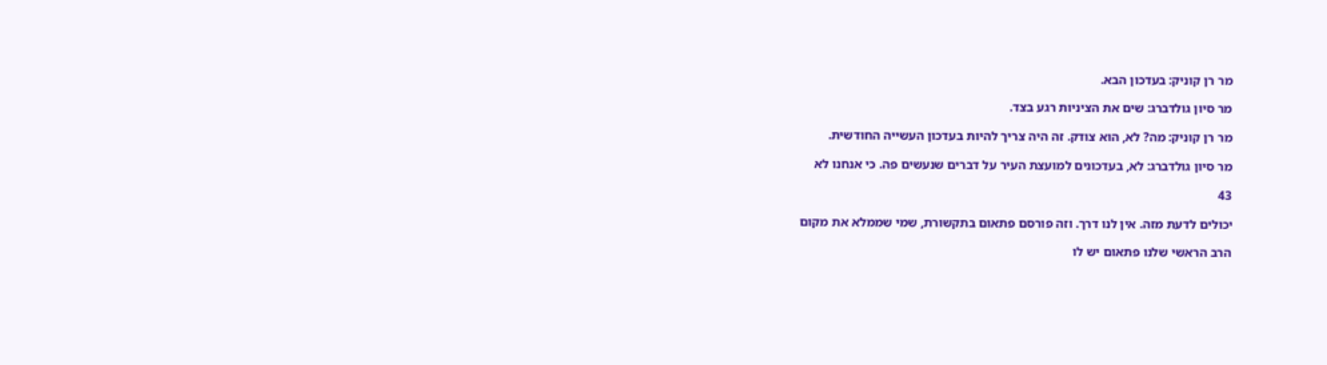מר רן קוניק: בעדכון הבא.

מר סיון גולדברג: שים את הציניות רגע בצד.

מר רן קוניק: מה? לא, הוא צודק. זה היה צריך להיות בעדכון העשייה החודשית.

מר סיון גולדברג: לא, בעדכונים למועצת העיר על דברים שנעשים פה. כי אנחנו לא

43

יכולים לדעת מזה. אין לנו דרך. וזה פורסם פתאום בתקשורת, שמי שממלא את מקום

הרב הראשי שלנו פתאום יש לו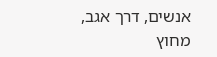אנשים, דרך אגב, מחוץ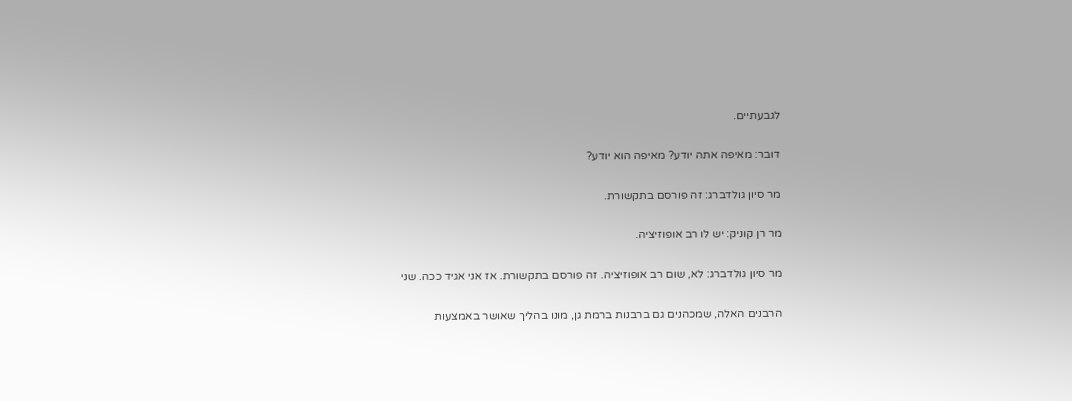לגבעתיים.

דובר: מאיפה אתה יודע? מאיפה הוא יודע?

מר סיון גולדברג: זה פורסם בתקשורת.

מר רן קוניק: יש לו רב אופוזיציה.

מר סיון גולדברג: לא, שום רב אופוזיציה. זה פורסם בתקשורת. אז אני אגיד ככה. שני

הרבנים האלה, שמכהנים גם ברבנות ברמת גן, מונו בהליך שאושר באמצעות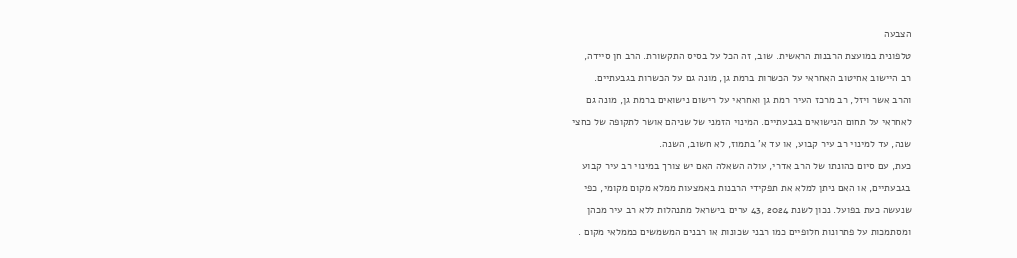הצבעה

טלפונית במועצת הרבנות הראשית. שוב, זה הכל על בסיס התקשורת. הרב חן סיידה,

רב היישוב אחיטוב האחראי על הכשרות ברמת גן, מונה גם על הכשרות בגבעתיים.

והרב אשר ויזל, רב מרכז העיר רמת גן ואחראי על רישום נישואים ברמת גן, מונה גם

לאחראי על תחום הנישואים בגבעתיים. המינוי הזמני של שניהם אושר לתקופה של כחצי

שנה, עד למינוי רב עיר קבוע, או עד א' בתמוז, לא חשוב, השנה.

כעת, עם סיום כהונתו של הרב אדרי, עולה השאלה האם יש צורך במינוי רב עיר קבוע

בגבעתיים, או האם ניתן למלא את תפקידי הרבנות באמצעות ממלא מקום מקומי, כפי

שנעשה כעת בפועל. נכון לשנת 2024 ,43 ערים בישראל מתנהלות ללא רב עיר מכהן

ומסתמכות על פתרונות חלופיים כמו רבני שכונות או רבנים המשמשים כממלאי מקום .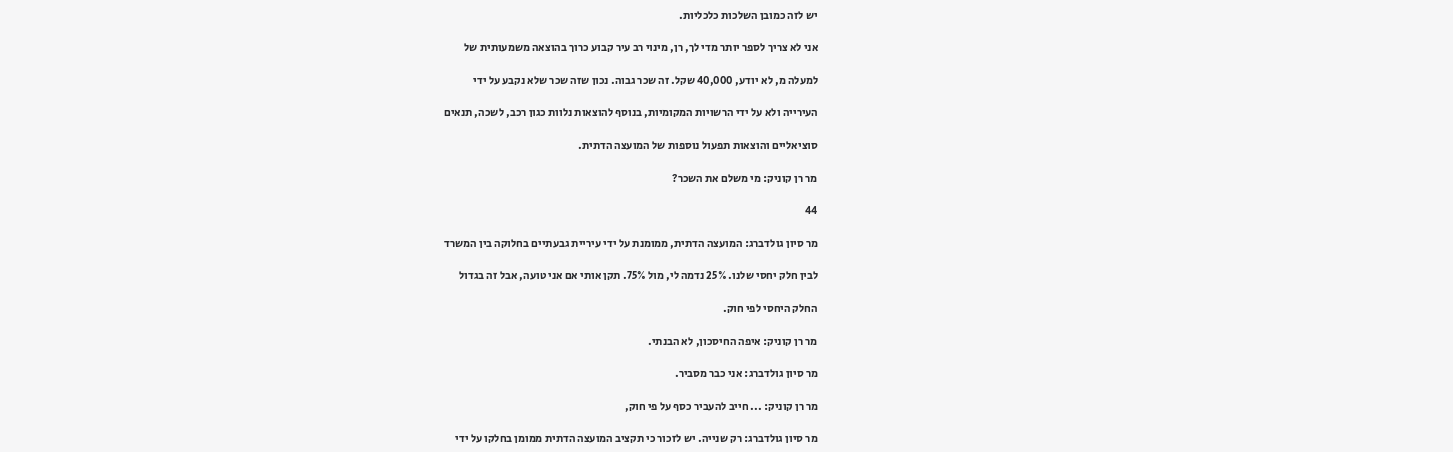יש לזה כמובן השלכות כלכליות.

אני לא צריך לספר יותר מדי לך, רן, מינוי רב עיר קבוע כרוך בהוצאה משמעותית של

למעלה מ, לא יודע, 40,000 שקל. זה שכר גבוה. נכון שזה שכר שלא נקבע על ידי

העירייה ולא על ידי הרשויות המקומיות, בנוסף להוצאות נלוות כגון רכב, לשכה, תנאים

סוציאליים והוצאות תפעול נוספות של המועצה הדתית.

מר רן קוניק: מי משלם את השכר?

44

מר סיון גולדברג: המועצה הדתית, ממומנת על ידי עיריית גבעתיים בחלוקה בין המשרד

לבין חלק יחסי שלנו. 25% נדמה לי, מול 75%. תקן אותי אם אני טועה, אבל זה בגדול

החלק היחסי לפי חוק.

מר רן קוניק: איפה החיסכון, לא הבנתי.

מר סיון גולדברג: אני כבר מסביר.

מר רן קוניק: ... חייב להעביר כסף על פי חוק,

מר סיון גולדברג: רק שנייה. יש לזכור כי תקציב המועצה הדתית ממומן בחלקו על ידי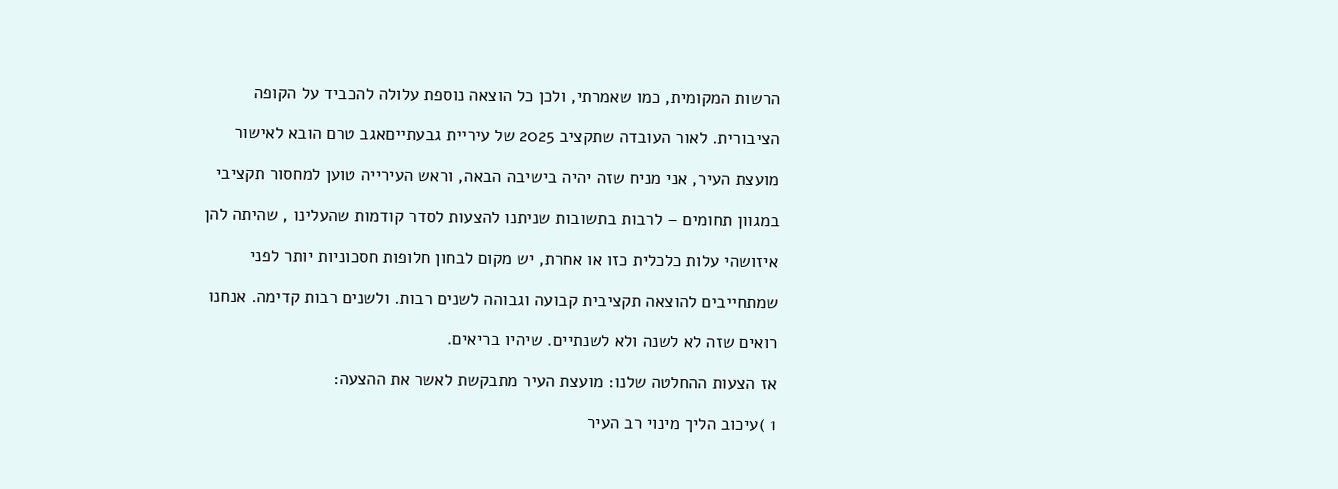הרשות המקומית, כמו שאמרתי, ולכן כל הוצאה נוספת עלולה להכביד על הקופה

הציבורית. לאור העובדה שתקציב 2025 של עיריית גבעתייםאגב טרם הובא לאישור

מועצת העיר, אני מניח שזה יהיה בישיבה הבאה, וראש העירייה טוען למחסור תקציבי

במגוון תחומים – לרבות בתשובות שניתנו להצעות לסדר קודמות שהעלינו , שהיתה להן

איזושהי עלות כלכלית כזו או אחרת, יש מקום לבחון חלופות חסכוניות יותר לפני

שמתחייבים להוצאה תקציבית קבועה וגבוהה לשנים רבות. ולשנים רבות קדימה. אנחנו

רואים שזה לא לשנה ולא לשנתיים. שיהיו בריאים.

אז הצעות ההחלטה שלנו: מועצת העיר מתבקשת לאשר את ההצעה:

1 )עיכוב הליך מינוי רב העיר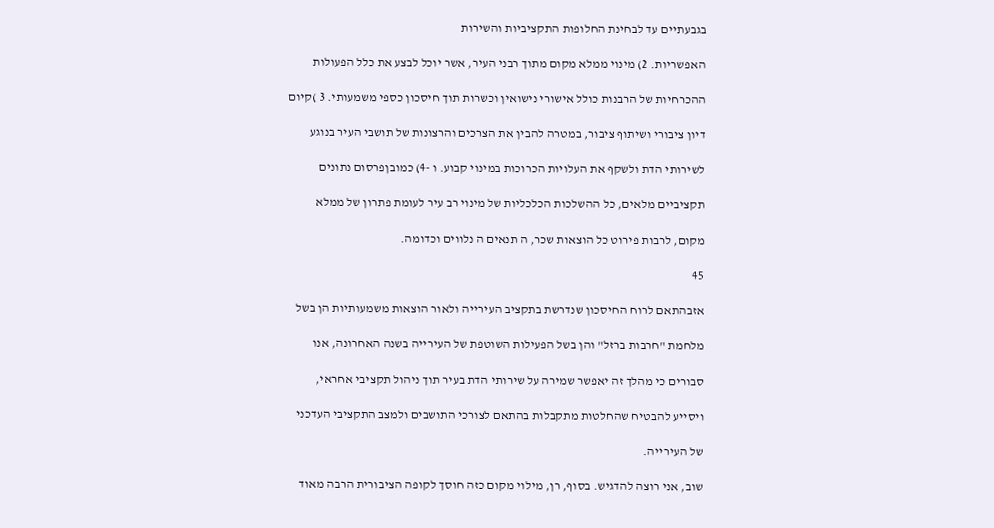בגבעתיים עד לבחינת החלופות התקציביות והשירות

האפשריות. 2) מינוי ממלא מקום מתוך רבני העיר, אשר יוכל לבצע את כלל הפעולות

ההכרחיות של הרבנות כולל אישורי נישואין וכשרות תוך חיסכון כספי משמעותי. 3 )קיום

דיון ציבורי ושיתוף ציבור, במטרה להבין את הצרכים והרצונות של תושבי העיר בנוגע

לשירותי הדת ולשקף את העלויות הכרוכות במינוי קבוע. ו -4) כמובןפרסום נתונים

תקציביים מלאים, כל ההשלכות הכלכליות של מינוי רב עיר לעומת פתרון של ממלא

מקום, לרבות פירוט כל הוצאות שכר, ה תנאים ה נלווים וכדומה.

45

אזבהתאם לרוח החיסכון שנדרשת בתקציב העירייה ולאור הוצאות משמעותיות הן בשל

מלחמת "חרבות ברזל" והן בשל הפעילות השוטפת של העירייה בשנה האחרונה, אנו

סבורים כי מהלך זה יאפשר שמירה על שירותי הדת בעיר תוך ניהול תקציבי אחראי,

ויסייע להבטיח שהחלטות מתקבלות בהתאם לצורכי התושבים ולמצב התקציבי העדכני

של העירייה.

שוב, אני רוצה להדגיש. בסוף, רן, מילוי מקום כזה חוסך לקופה הציבורית הרבה מאוד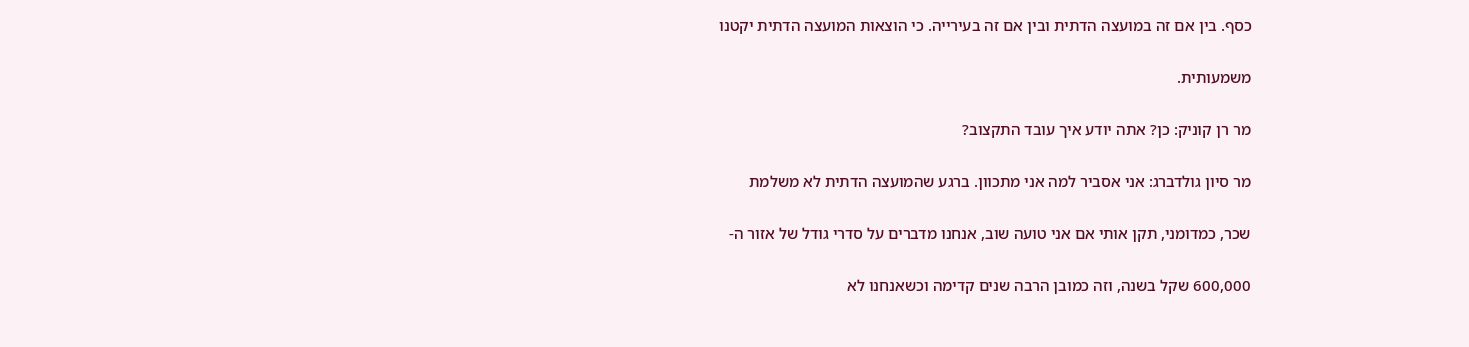כסף. בין אם זה במועצה הדתית ובין אם זה בעירייה. כי הוצאות המועצה הדתית יקטנו

משמעותית.

מר רן קוניק: כן? אתה יודע איך עובד התקצוב?

מר סיון גולדברג: אני אסביר למה אני מתכוון. ברגע שהמועצה הדתית לא משלמת

שכר, כמדומני, תקן אותי אם אני טועה שוב, אנחנו מדברים על סדרי גודל של אזור ה-

600,000 שקל בשנה, וזה כמובן הרבה שנים קדימה וכשאנחנו לא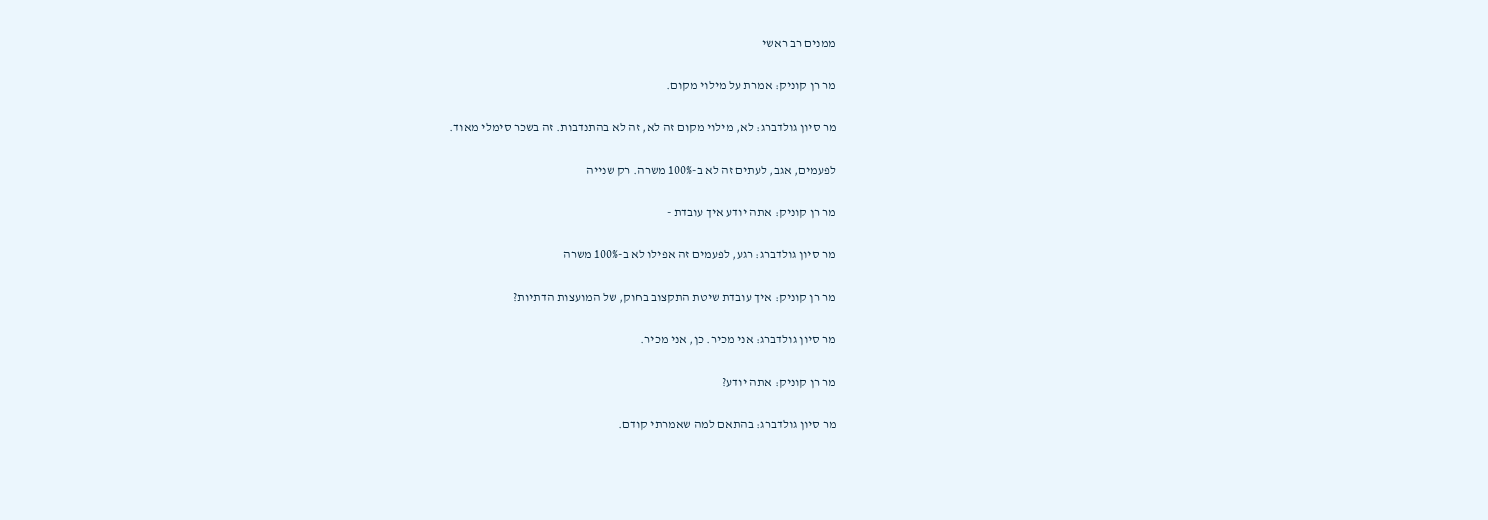ממנים רב ראשי

מר רן קוניק: אמרת על מילוי מקום.

מר סיון גולדברג: לא, מילוי מקום זה לא, זה לא בהתנדבות. זה בשכר סימלי מאוד.

לפעמים, אגב, לעתים זה לא ב-100% משרה. רק שנייה

מר רן קוניק: אתה יודע איך עובדת -

מר סיון גולדברג: רגע, לפעמים זה אפילו לא ב-100% משרה

מר רן קוניק: איך עובדת שיטת התקצוב בחוק, של המועצות הדתיות?

מר סיון גולדברג: אני מכיר. כן, אני מכיר.

מר רן קוניק: אתה יודע?

מר סיון גולדברג: בהתאם למה שאמרתי קודם.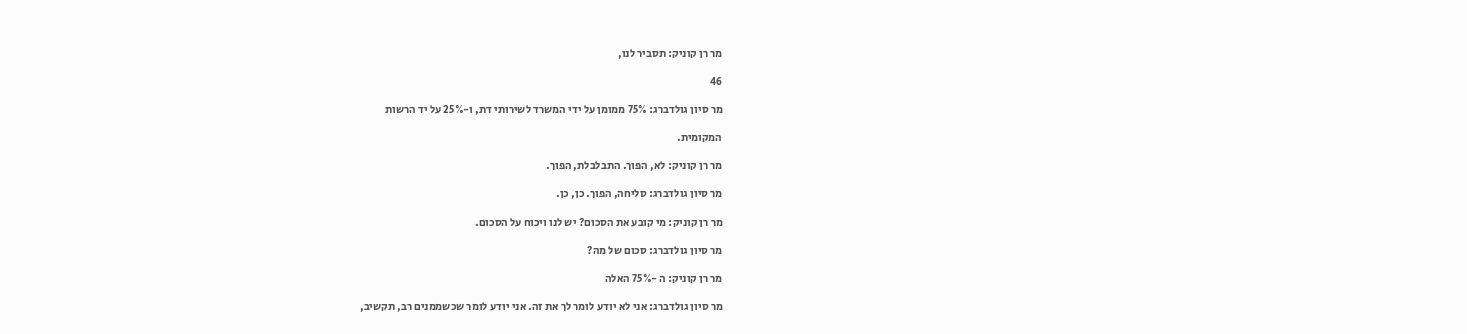מר רן קוניק: תסביר לנו,

46

מר סיון גולדברג: 75% ממומן על ידי המשרד לשירותי דת, ו-25% על יד הרשות

המקומית.

מר רן קוניק: לא, הפוך. התבלבלת, הפוך.

מר סיון גולדברג: סליחה, הפוך. כן, כן.

מר רן קוניק: מי קובע את הסכום? יש לנו ויכוח על הסכום.

מר סיון גולדברג: סכום של מה?

מר רן קוניק: ה -75% האלה

מר סיון גולדברג: אני לא יודע לומר לך את זה. אני יודע לומר שכשממנים רב, תקשיב,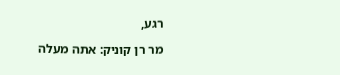רגע,

מר רן קוניק: אתה מעלה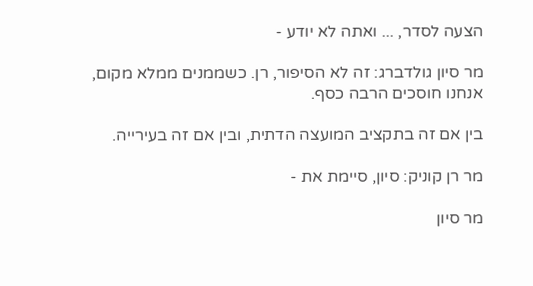הצעה לסדר, ... ואתה לא יודע -

מר סיון גולדברג: זה לא הסיפור, רן. כשממנים ממלא מקום, אנחנו חוסכים הרבה כסף.

בין אם זה בתקציב המועצה הדתית, ובין אם זה בעירייה.

מר רן קוניק: סיון, סיימת את -

מר סיון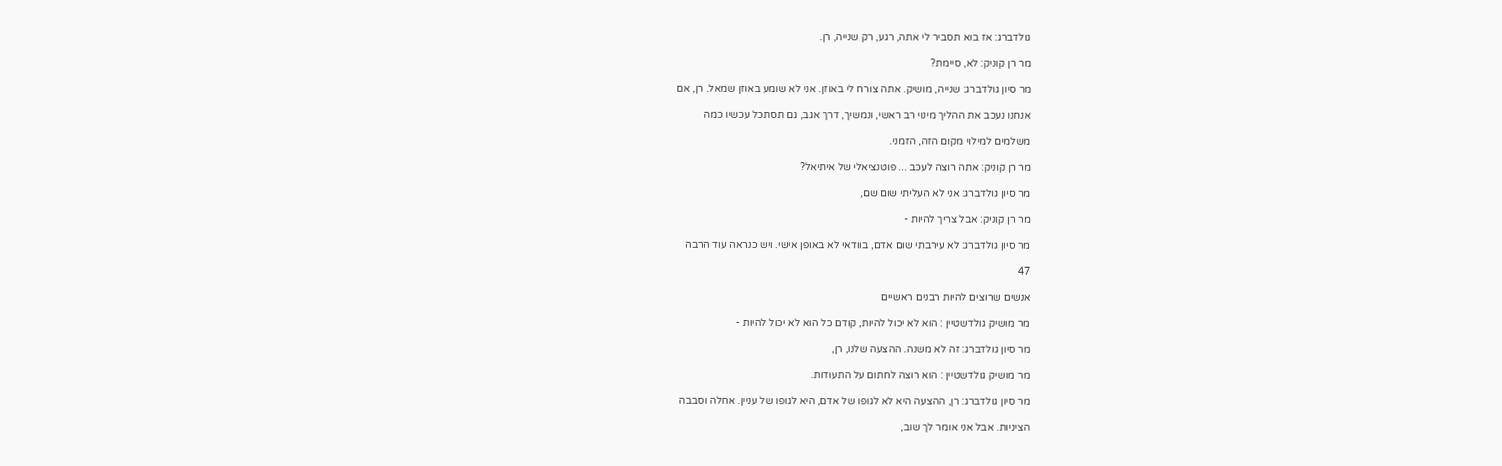גולדברג: אז בוא תסביר לי אתה, רגע, רק שנייה, רן.

מר רן קוניק: לא, סיימת?

מר סיון גולדברג: שנייה, מושיק. אתה צורח לי באוזן. אני לא שומע באוזן שמאל. רן, אם

אנחנו נעכב את ההליך מינוי רב ראשי, ונמשיך, דרך אגב, גם תסתכל עכשיו כמה

משלמים למילוי מקום הזה, הזמני.

מר רן קוניק: אתה רוצה לעכב ... פוטנציאלי של איתיאל?

מר סיון גולדברג: אני לא העליתי שום שם,

מר רן קוניק: אבל צריך להיות -

מר סיון גולדברג: לא עירבתי שום אדם, בוודאי לא באופן אישי. ויש כנראה עוד הרבה

47

אנשים שרוצים להיות רבנים ראשיים

מר מושיק גולדשטיין : הוא לא יכול להיות, קודם כל הוא לא יכול להיות -

מר סיון גולדברג: זה לא משנה. ההצעה שלנו, רן,

מר מושיק גולדשטיין : הוא רוצה לחתום על התעודות.

מר סיון גולדברג: רן, ההצעה היא לא לגופו של אדם, היא לגופו של עניין. אחלה וסבבה

הציניות. אבל אני אומר לך שוב,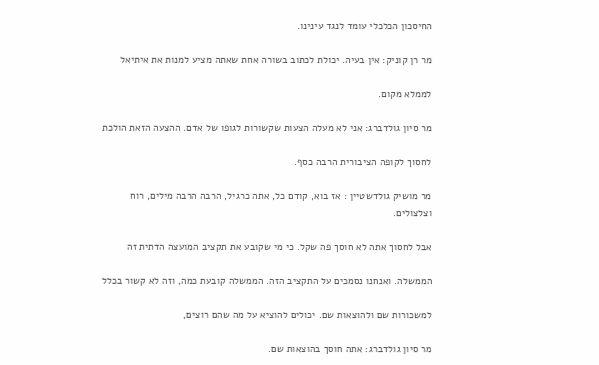החיסכון הכלכלי עומד לנגד עינינו.

מר רן קוניק: אין בעיה. יכולת לכתוב בשורה אחת שאתה מציע למנות את איתיאל

לממלא מקום.

מר סיון גולדברג: אני לא מעלה הצעות שקשורות לגופו של אדם. ההצעה הזאת הולכת

לחסוך לקופה הציבורית הרבה כסף.

מר מושיק גולדשטיין : אז בוא, קודם כל, אתה כרגיל, הרבה הרבה מילים, רוח וצלצולים.

אבל לחסוך אתה לא חוסך פה שקל. כי מי שקובע את תקציב המועצה הדתית זה

הממשלה. ואנחנו נסמכים על התקציב הזה. הממשלה קובעת כמה, וזה לא קשור בכלל

למשכורות שם ולהוצאות שם. יכולים להוציא על מה שהם רוצים,

מר סיון גולדברג: אתה חוסך בהוצאות שם.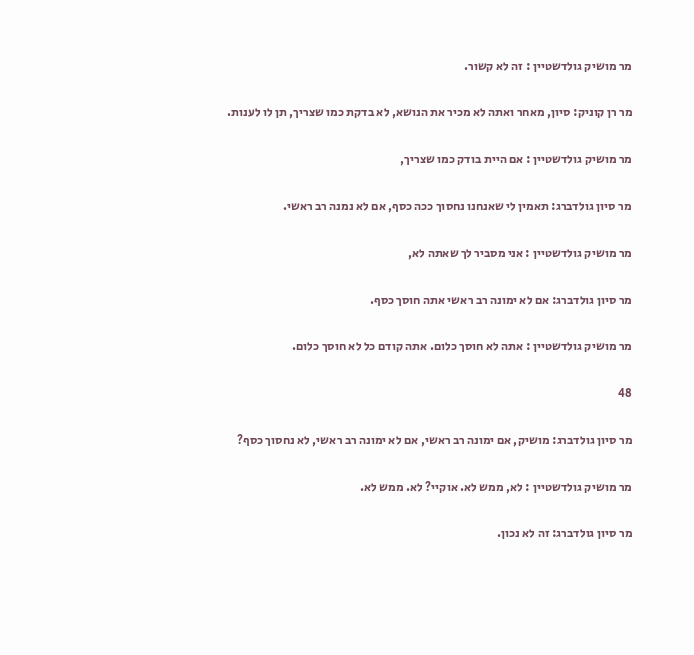מר מושיק גולדשטיין : זה לא קשור.

מר רן קוניק: סיון, מאחר ואתה לא מכיר את הנושא, לא בדקת כמו שצריך, תן לו לענות.

מר מושיק גולדשטיין : אם היית בודק כמו שצריך,

מר סיון גולדברג: תאמין לי שאנחנו נחסוך ככה כסף, אם לא נמנה רב ראשי.

מר מושיק גולדשטיין : אני מסביר לך שאתה לא,

מר סיון גולדברג: אם לא ימונה רב ראשי אתה חוסך כסף.

מר מושיק גולדשטיין : אתה לא חוסך כלום. אתה קודם כל לא חוסך כלום.

48

מר סיון גולדברג: מושיק, אם ימונה רב ראשי, אם לא ימונה רב ראשי, לא נחסוך כסף?

מר מושיק גולדשטיין : לא, ממש לא. אוקיי? לא. ממש לא.

מר סיון גולדברג: זה לא נכון.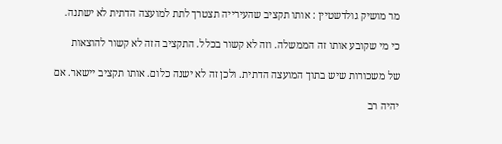מר מושיק גולדשטיין : אותו תקציב שהעירייה תצטרך לתת למועצה הדתית לא ישתנה.

כי מי שקובע אותו זה הממשלה. וזה לא קשור בכלל. התקציב הזה לא קשור להוצאות

של משכורות שיש בתוך המועצה הדתית. ולכן זה לא ישנה כלום. אותו תקציב יישאר. אם

יהיה רב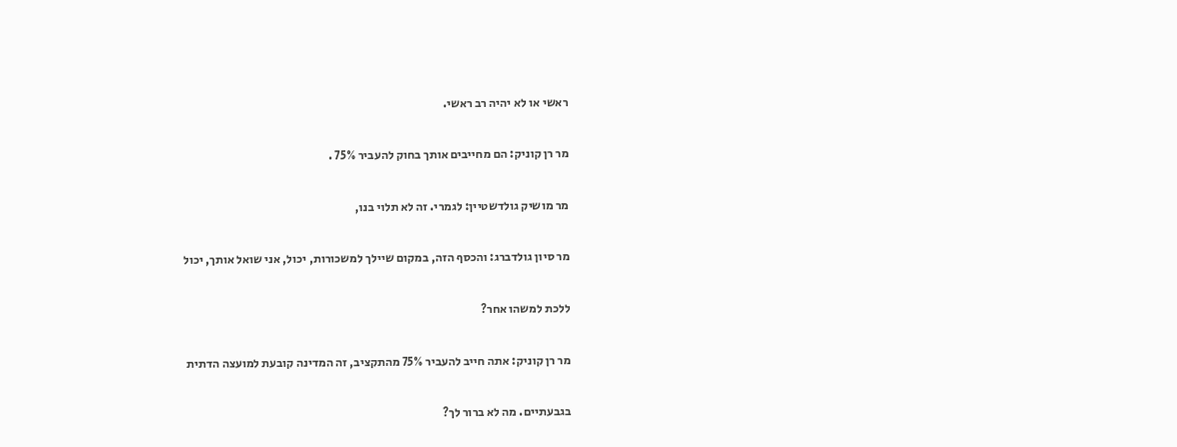ראשי או לא יהיה רב ראשי.

מר רן קוניק: הם מחייבים אותך בחוק להעביר 75% .

מר מושיק גולדשטיין: לגמרי. זה לא תלוי בנו,

מר סיון גולדברג: והכסף הזה, במקום שיילך למשכורות, יכול, אני שואל אותך, יכול

ללכת למשהו אחר?

מר רן קוניק: אתה חייב להעביר 75% מהתקציב, זה המדינה קובעת למועצה הדתית

בגבעתיים. מה לא ברור לך?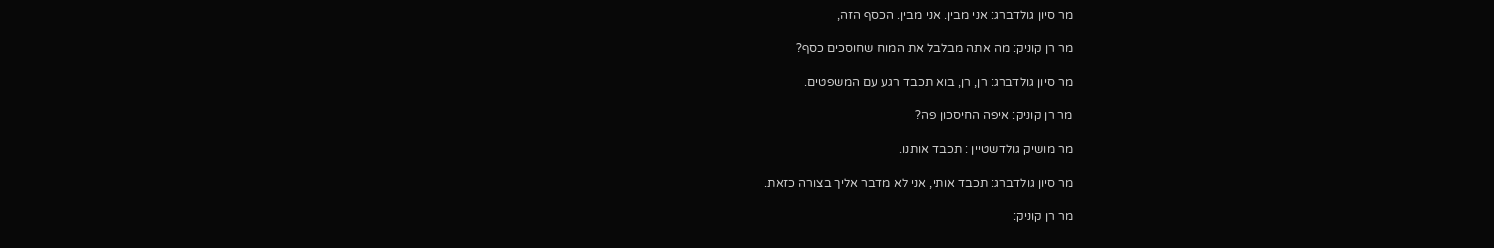מר סיון גולדברג: אני מבין. אני מבין. הכסף הזה,

מר רן קוניק: מה אתה מבלבל את המוח שחוסכים כסף?

מר סיון גולדברג: רן, רן, בוא תכבד רגע עם המשפטים.

מר רן קוניק: איפה החיסכון פה?

מר מושיק גולדשטיין : תכבד אותנו.

מר סיון גולדברג: תכבד אותי, אני לא מדבר אליך בצורה כזאת.

מר רן קוניק: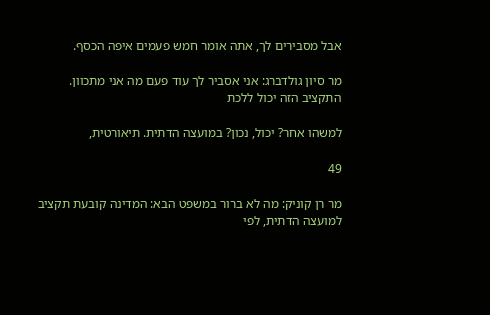אבל מסבירים לך, אתה אומר חמש פעמים איפה הכסף.

מר סיון גולדברג: אני אסביר לך עוד פעם מה אני מתכוון. התקציב הזה יכול ללכת

למשהו אחר? יכול, נכון? במועצה הדתית. תיאורטית,

49

מר רן קוניק: מה לא ברור במשפט הבא: המדינה קובעת תקציב למועצה הדתית, לפי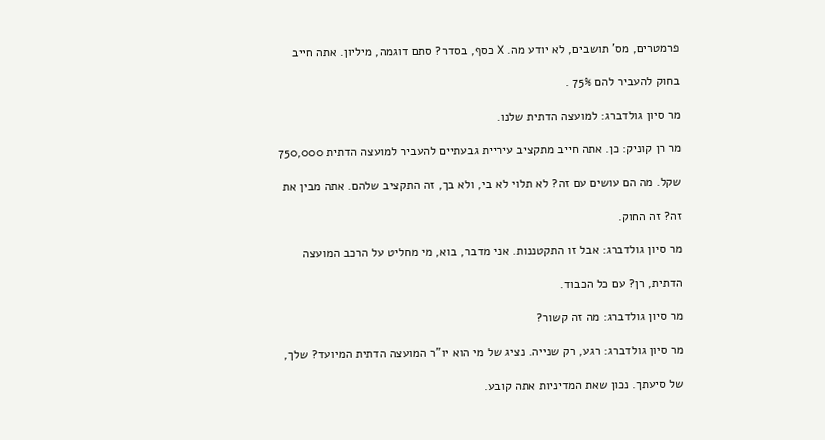פרמטרים, מס' תושבים, לא יודע מה. X כסף, בסדר? סתם דוגמה, מיליון. אתה חייב

בחוק להעביר להם 75% .

מר סיון גולדברג: למועצה הדתית שלנו.

מר רן קוניק: כן. אתה חייב מתקציב עיריית גבעתיים להעביר למועצה הדתית 750,000

שקל. מה הם עושים עם זה? לא תלוי לא בי, ולא בך, זה התקציב שלהם. אתה מבין את

זה? זה החוק.

מר סיון גולדברג: אבל זו התקטננות. אני מדבר, בוא, מי מחליט על הרכב המועצה

הדתית, רן? עם כל הכבוד.

מר סיון גולדברג: מה זה קשור?

מר סיון גולדברג: רגע, רק שנייה. נציג של מי הוא יו"ר המועצה הדתית המיועד? שלך,

של סיעתך. נכון שאת המדיניות אתה קובע.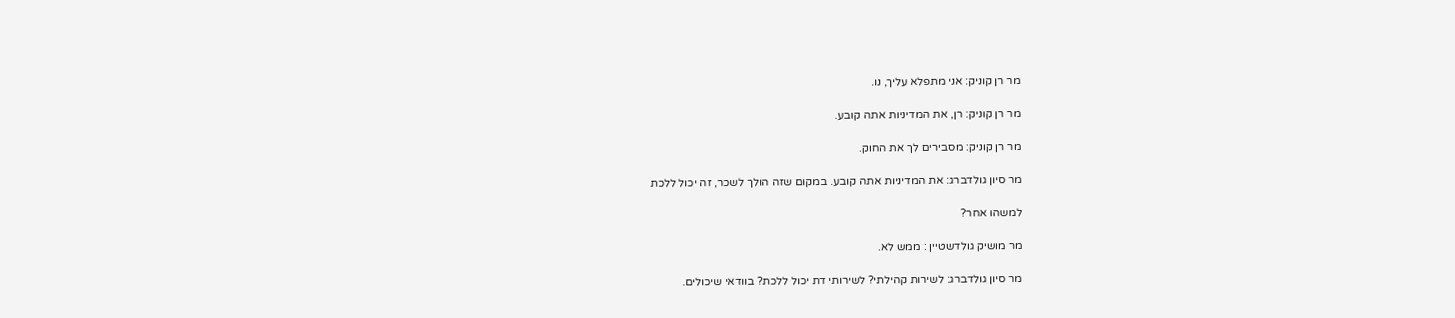מר רן קוניק: אני מתפלא עליך, נו.

מר רן קוניק: רן, את המדיניות אתה קובע.

מר רן קוניק: מסבירים לך את החוק.

מר סיון גולדברג: את המדיניות אתה קובע. במקום שזה הולך לשכר, זה יכול ללכת

למשהו אחר?

מר מושיק גולדשטיין : ממש לא.

מר סיון גולדברג: לשירות קהילתי? לשירותי דת יכול ללכת? בוודאי שיכולים.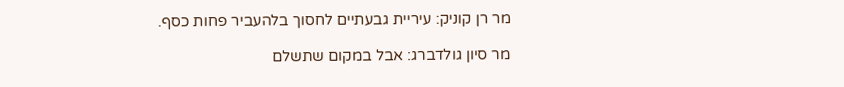מר רן קוניק: עיריית גבעתיים לחסוך בלהעביר פחות כסף.

מר סיון גולדברג: אבל במקום שתשלם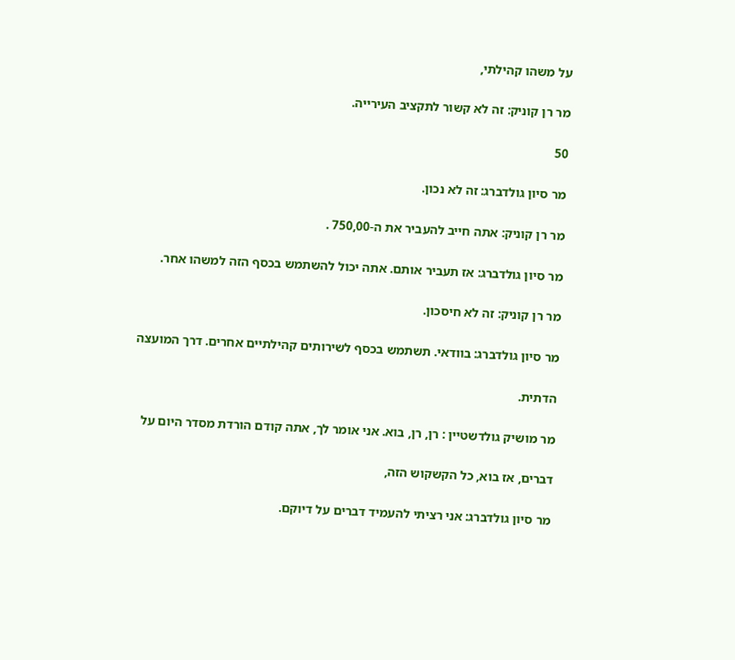על משהו קהילתי,

מר רן קוניק: זה לא קשור לתקציב העירייה.

50

מר סיון גולדברג: זה לא נכון.

מר רן קוניק: אתה חייב להעביר את ה-750,00 .

מר סיון גולדברג: אז תעביר אותם. אתה יכול להשתמש בכסף הזה למשהו אחר.

מר רן קוניק: זה לא חיסכון.

מר סיון גולדברג: בוודאי. תשתמש בכסף לשירותים קהילתיים אחרים. דרך המועצה

הדתית.

מר מושיק גולדשטיין : רן, רן, בוא. אני אומר לך, אתה קודם הורדת מסדר היום על

דברים, אז בוא, כל הקשקוש הזה,

מר סיון גולדברג: אני רציתי להעמיד דברים על דיוקם.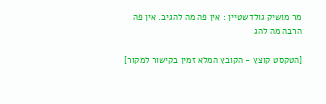מר מושיק גולדשטיין : אין פה מה להגיב. אין פה הרבה מה להג

[הטקסט קוצץ - הקובץ המלא זמין בקישור למקור]